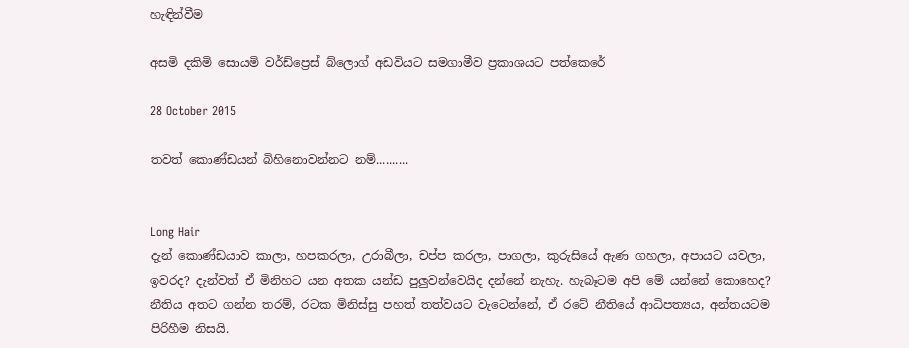හැඳින්වීම

අසමි දකිමි සොයමි වර්ඩ්ප්‍රෙස් බ්ලොග් අඩවියට සමගාමීව ප්‍රකාශයට පත්කෙරේ

28 October 2015

තවත් කොණ්ඩයන් බිහිනොවන්නට නම්..........


Long Hair
දැන් කොණ්ඩයාව කාලා, හපකරලා, උරාබීලා, චප්ප කරලා, පාගලා, කුරුසියේ ඇණ ගහලා, අපායට යවලා, ඉවරද? දැන්වත් ඒ මිනිහට යන අතක යන්ඩ පුලුවන්වෙයිද දන්නේ නැහැ. හැබෑටම අපි මේ යන්නේ කොහෙද? නීතිය අතට ගන්න තරම්, රටක මිනිස්සු පහත් තත්වයට වැටෙන්නේ, ඒ රටේ නීතියේ ආධිපත්‍යය, අන්තයටම පිරිහීම නිසයි.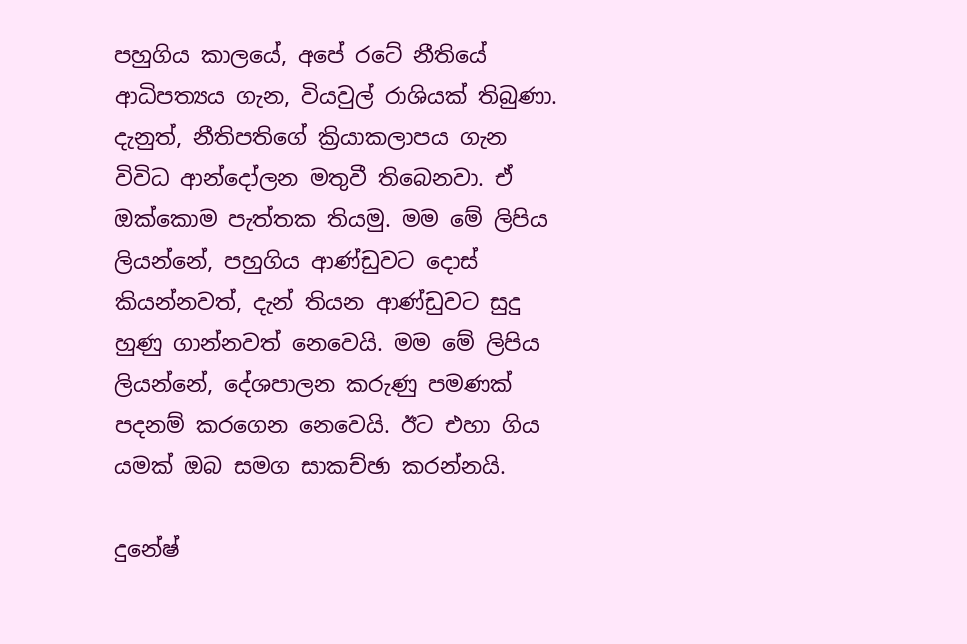පහුගිය කාලයේ, අපේ රටේ නීතියේ ආධිපත්‍යය ගැන, වියවුල් රාශියක් තිබුණා. දැනුත්, නීතිපතිගේ ක්‍රියාකලාපය ගැන විවිධ ආන්දෝලන මතුවී තිබෙනවා. ඒ ඔක්කොම පැත්තක තියමු. මම මේ ලිපිය ලියන්නේ, පහුගිය ආණ්ඩුවට දොස් කියන්නවත්, දැන් තියන ආණ්ඩුවට සුදු හුණු ගාන්නවත් නෙවෙයි. මම මේ ලිපිය ලියන්නේ, දේශපාලන කරුණු පමණක් පදනම් කරගෙන නෙවෙයි. ඊට එහා ගිය යමක් ඔබ සමග සාකච්ඡා කරන්නයි.

දුනේෂ්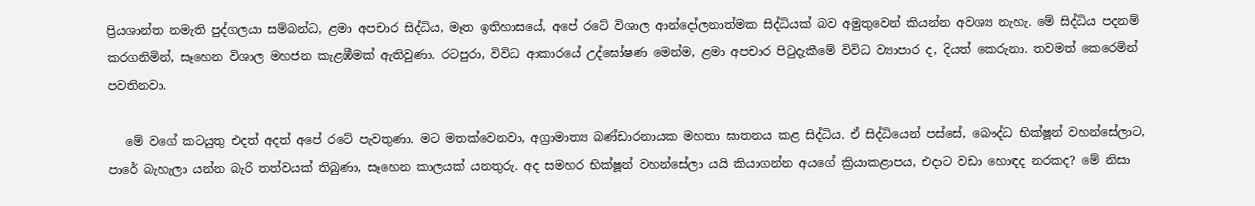ප්‍රියශාන්ත නමැති පුද්ගලයා සම්බන්ධ, ළමා අපචාර සිද්ධිය, මෑත ඉතිහාසයේ, අපේ රටේ විශාල ආන්දෝලනාත්මක සිද්ධියක් බව අමුතුවෙන් කියන්න අවශ්‍ය නැහැ. මේ සිද්ධිය පදනම් කරගනිමින්, සෑහෙන විශාල මහජන කැළඹීමක් ඇතිවුණා. රටපුරා, විවිධ ආකාරයේ උද්ඝෝෂණ මෙන්ම, ළමා අපචාර පිටුදැකීමේ විවිධ ව්‍යාපාර ද, දියත් කෙරුනා. තවමත් කෙරෙමින් පවතිනවා.

   මේ වගේ කටයුතු එදත් අදත් අපේ රටේ පැවතුණා. මට මතක්වෙනවා, අග්‍රාමාත්‍ය බණ්ඩාරනායක මහතා ඝාතනය කළ සිද්ධිය. ඒ සිද්ධියෙන් පස්සේ, බෞද්ධ භික්ෂූන් වහන්සේලාට, පාරේ බැහැලා යන්න බැරි තත්වයක් තිබුණා, සෑහෙන කාලයක් යනතුරු. අද සමහර භික්ෂූන් වහන්සේලා යයි කියාගන්න අයගේ ක්‍රියාකළාපය, එදාට වඩා හොඳද නරකද? මේ නිසා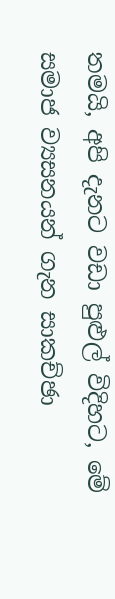තමයි, අපි දැනට වඩා පුළුල් විදිහට, මේ සමාජ ව්‍යසනයන් ගැන සාකච්ඡා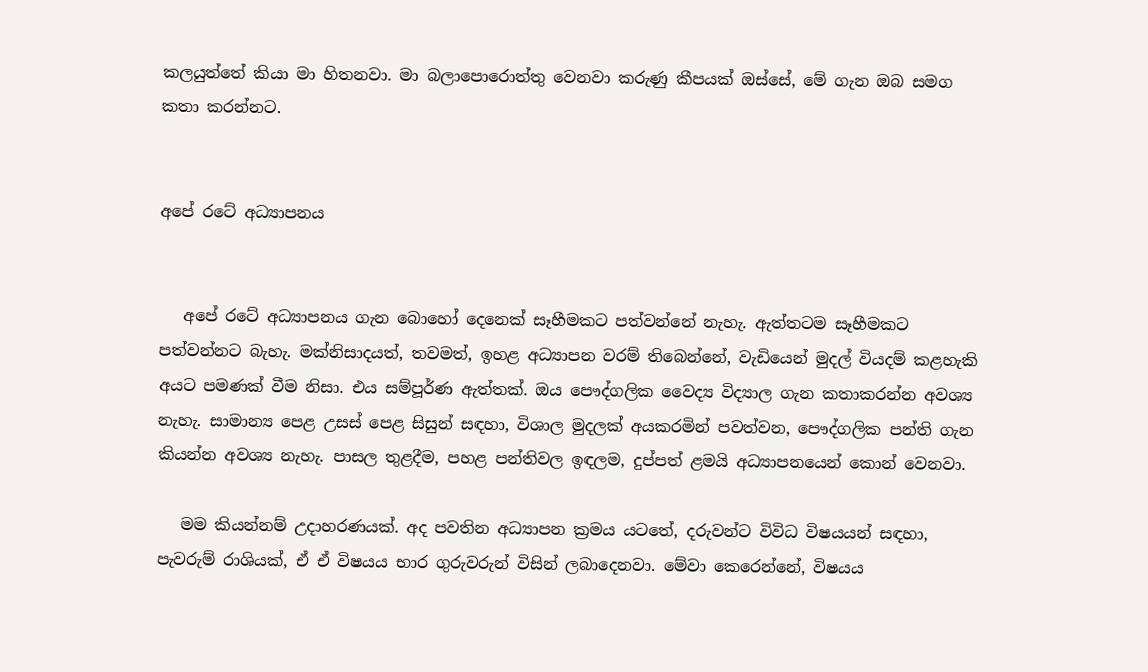කලයුත්තේ කියා මා හිතනවා. මා බලාපොරොත්තු වෙනවා කරුණු කීපයක් ඔස්සේ, මේ ගැන ඔබ සමග කතා කරන්නට.


අපේ රටේ අධ්‍යාපනය


   අපේ රටේ අධ්‍යාපනය ගැන බොහෝ දෙනෙක් සෑහීමකට පත්වන්නේ නැහැ. ඇත්තටම සෑහීමකට පත්වන්නට බැහැ. මක්නිසාදයත්, තවමත්, ඉහළ අධ්‍යාපන වරම් තිබෙන්නේ, වැඩියෙන් මුදල් වියදම් කළහැකි අයට පමණක් වීම නිසා. එය සම්පූර්ණ ඇත්තක්. ඔය පෞද්ගලික වෛද්‍ය විද්‍යාල ගැන කතාකරන්න අවශ්‍ය නැහැ. සාමාන්‍ය පෙළ උසස් පෙළ සිසුන් සඳහා, විශාල මුදලක් අයකරමින් පවත්වන, පෞද්ගලික පන්ති ගැන කියන්න අවශ්‍ය නැහැ. පාසල තුළදීම, පහළ පන්තිවල ඉඳලම, දුප්පත් ළමයි අධ්‍යාපනයෙන් කොන් වෙනවා.

   මම කියන්නම් උදාහරණයක්. අද පවතින අධ්‍යාපන ක්‍රමය යටතේ, දරුවන්ට විවිධ විෂයයන් සඳහා, පැවරුම් රාශියක්, ඒ ඒ විෂයය භාර ගුරුවරුන් විසින් ලබාදෙනවා. මේවා කෙරෙන්නේ, විෂයය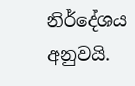නිර්දේශය අනුවයි.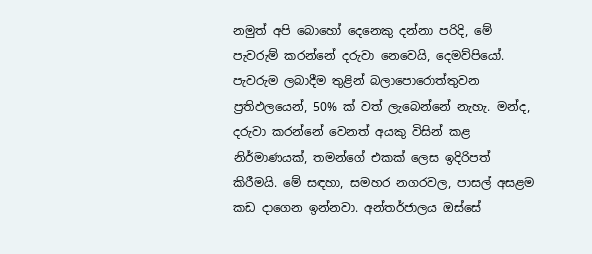නමුත් අපි බොහෝ දෙනෙකු දන්නා පරිදි, මේ පැවරුම් කරන්නේ දරුවා නෙවෙයි, දෙමව්පියෝ. පැවරුම ලබාදීම තුළින් බලාපොරොත්තුවන ප්‍රතිඵලයෙන්, 50% ක් වත් ලැබෙන්නේ නැහැ. මන්ද, දරුවා කරන්නේ වෙනත් අයකු විසින් කළ නිර්මාණයක්, තමන්ගේ එකක් ලෙස ඉදිරිපත් කිරීමයි. මේ සඳහා, සමහර නගරවල, පාසල් අසළම කඩ දාගෙන ඉන්නවා. අන්තර්ජාලය ඔස්සේ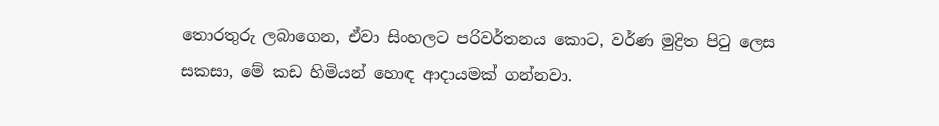තොරතුරු ලබාගෙන, ඒවා සිංහලට පරිවර්තනය කොට, වර්ණ මුද්‍රිත පිටු ලෙස සකසා, මේ කඩ හිමියන් හොඳ ආදායමක් ගන්නවා.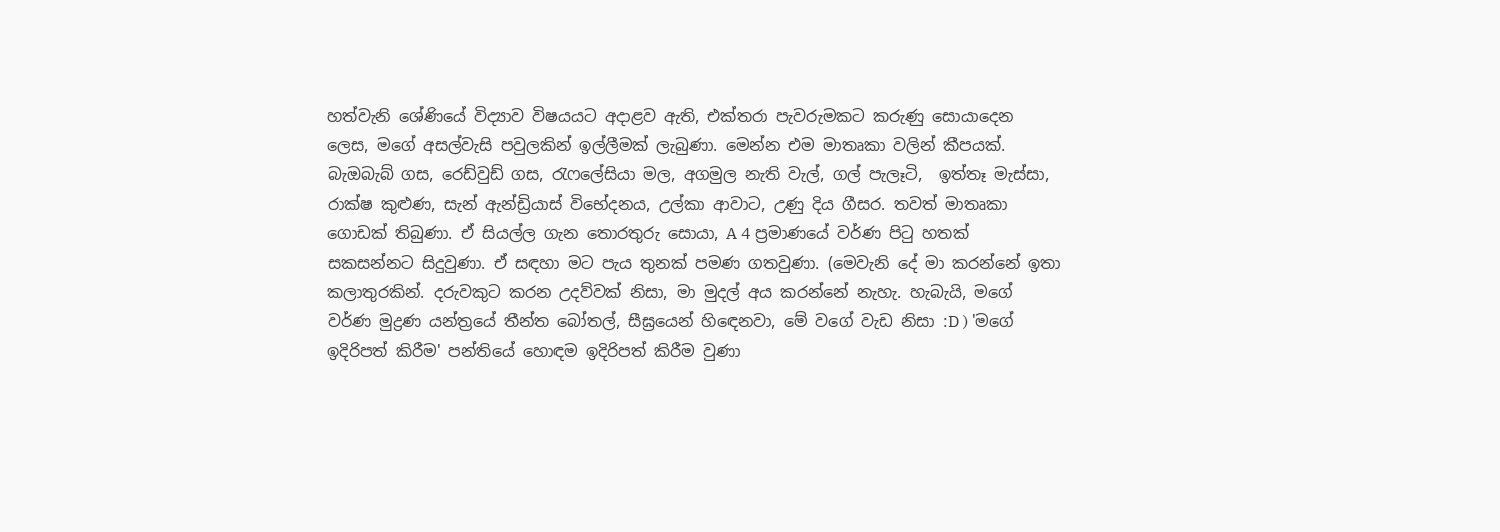හත්වැනි ශේණියේ විද්‍යාව විෂයයට අදාළව ඇති, එක්තරා පැවරුමකට කරුණු සොයාදෙන ලෙස, මගේ අසල්වැසි පවුලකින් ඉල්ලීමක් ලැබුණා. මෙන්න එම මාතෘකා වලින් කීපයක්. බැඔබැබ් ගස, රෙඩ්වුඩ් ගස, රැෆලේසියා මල, අගමුල නැති වැල්, ගල් පැලෑටි,  ඉත්තෑ මැස්සා, රාක්ෂ කුළුණ, සැන් ඇන්ඩ්‍රියාස් විභේදනය, උල්කා ආවාට, උණු දිය ගීසර. තවත් මාතෘකා ගොඩක් තිබුණා. ඒ සියල්ල ගැන තොරතුරු සොයා, A 4 ප්‍රමාණයේ වර්ණ පිටු හතක් සකසන්නට සිදුවුණා. ඒ සඳහා මට පැය තුනක් පමණ ගතවුණා. (මෙවැනි දේ මා කරන්නේ ඉතා කලාතුරකින්. දරුවකුට කරන උදව්වක් නිසා, මා මුදල් අය කරන්නේ නැහැ. හැබැයි, මගේ වර්ණ මුද්‍රණ යන්ත්‍රයේ තීන්ත බෝතල්, සීඝ්‍රයෙන් හිඳෙනවා, මේ වගේ වැඩ නිසා :D ) 'මගේ ඉදිරිපත් කිරීම' පන්තියේ හොඳම ඉදිරිපත් කිරීම වුණා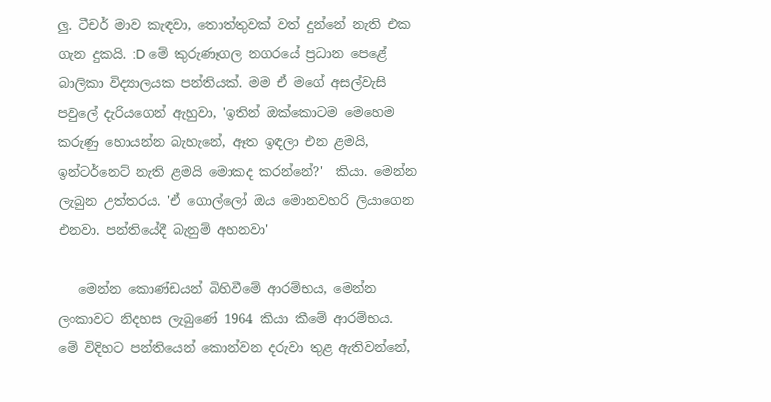ලු. ටීචර් මාව කැඳවා, තොත්තුවක් වත් දුන්නේ නැති එක ගැන දුකයි. :D මේ කුරුණෑගල නගරයේ ප්‍රධාන පෙළේ බාලිකා විද්‍යාලයක පන්තියක්. මම ඒ මගේ අසල්වැසි පවුලේ දැරියගෙන් ඇහුවා, 'ඉතින් ඔක්කොටම මෙහෙම කරුණු හොයන්න බැහැනේ, ඈත ඉඳලා එන ළමයි, ඉන්ටර්නෙට් නැති ළමයි මොකද කරන්නේ?'  කියා. මෙන්න ලැබුන උත්තරය. 'ඒ ගොල්ලෝ ඔය මොනවහරි ලියාගෙන එනවා. පන්තියේදී බැනුම් අහනවා'

   මෙන්න කොණ්ඩයන් බිහිවීමේ ආරම්භය, මෙන්න ලංකාවට නිදහස ලැබුණේ 1964 කියා කීමේ ආරම්භය. මේ විදිහට පන්තියෙන් කොන්වන දරුවා තුළ ඇතිවන්නේ,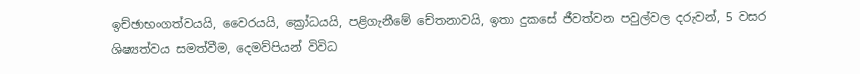ඉච්ඡාභංගත්වයයි, වෛරයයි, ක්‍රෝධයයි, පළිගැනීමේ චේතනාවයි, ඉතා දුකසේ ජීවත්වන පවුල්වල දරුවන්, 5 වසර ශිෂ්‍යත්වය සමත්වීම, දෙමව්පියන් විවිධ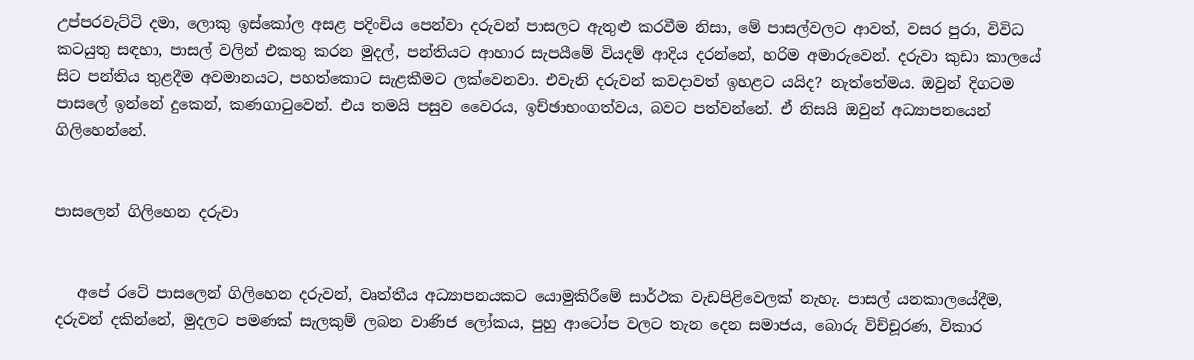උප්පරවැට්ටි දමා, ලොකු ඉස්කෝල අසළ පදිංචිය පෙන්වා දරුවන් පාසලට ඇතුළු කරවීම නිසා, මේ පාසල්වලට ආවත්, වසර පුරා, විවිධ කටයුතු සඳහා, පාසල් වලින් එකතු කරන මුදල්, පන්තියට ආහාර සැපයීමේ වියදම් ආදිය දරන්නේ, හරිම අමාරුවෙන්. දරුවා කුඩා කාලයේ සිට පන්තිය තුළදීම අවමානයට, පහත්කොට සැළකීමට ලක්වෙනවා. එවැනි දරුවන් කවදාවත් ඉහළට යයිද? නැත්තේමය. ඔවුන් දිගටම පාසලේ ඉන්නේ දුකෙන්, කණගාටුවෙන්. එය තමයි පසුව වෛරය, ඉච්ඡාභංගත්වය, බවට පත්වන්නේ. ඒ නිසයි ඔවුන් අධ්‍යාපනයෙන් ගිලිහෙන්නේ.


පාසලෙන් ගිලිහෙන දරුවා


   අපේ රටේ පාසලෙන් ගිලිහෙන දරුවන්, වෘත්තීය අධ්‍යාපනයකට යොමුකිරීමේ සාර්ථක වැඩපිළිවෙලක් නැහැ. පාසල් යනකාලයේදීම, දරුවන් දකින්නේ, මුදලට පමණක් සැලකුම් ලබන වාණිජ ලෝකය, පුහු ආටෝප වලට තැන දෙන සමාජය, බොරු විච්චූරණ, විකාර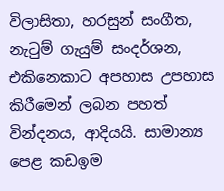විලාසිතා, හරසුන් සංගීත, නැටුම් ගැයුම් සංදර්ශන, එකිනෙකාට අපහාස උපහාස කිරීමෙන් ලබන පහත් වින්දනය, ආදියයි. සාමාන්‍ය පෙළ කඩඉම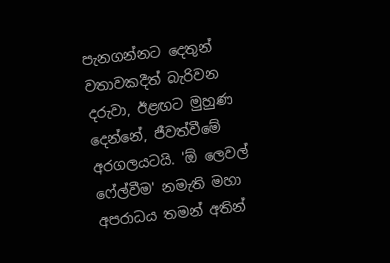පැනගන්නට දෙතුන් වතාවකදීත් බැරිවන දරුවා, ඊළඟට මුහුණ දෙන්නේ, ජීවත්වීමේ අරගලයටයි. 'ඕ ලෙවල් ෆේල්වීම' නමැති මහා අපරාධය තමන් අතින්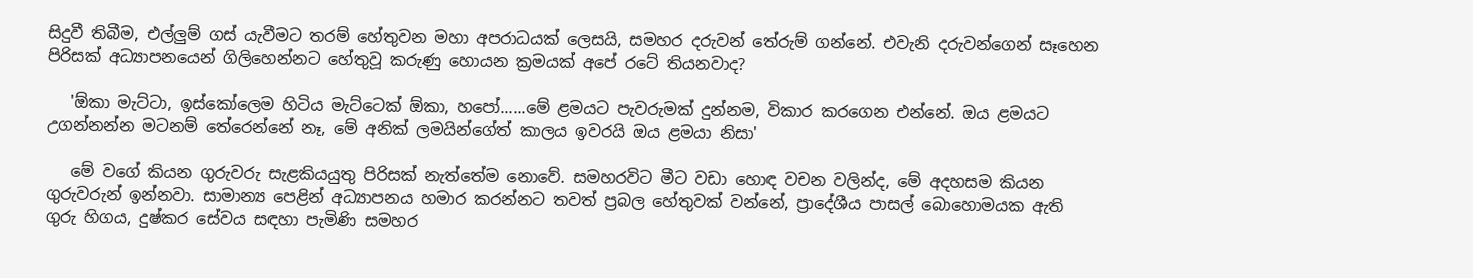සිදුවී තිබීම, එල්ලුම් ගස් යැවීමට තරම් හේතුවන මහා අපරාධයක් ලෙසයි, සමහර දරුවන් තේරුම් ගන්නේ. එවැනි දරුවන්ගෙන් සෑහෙන පිරිසක් අධ්‍යාපනයෙන් ගිලිහෙන්නට හේතුවූ කරුණු හොයන ක්‍රමයක් අපේ රටේ තියනවාද?

   'ඕකා මැට්ටා, ඉස්කෝලෙම හිටිය මැට්ටෙක් ඕකා, හපෝ......මේ ළමයට පැවරුමක් දුන්නම, විකාර කරගෙන එන්නේ. ඔය ළමයට උගන්නන්න මටනම් තේරෙන්නේ නෑ, මේ අනික් ලමයින්ගේත් කාලය ඉවරයි ඔය ළමයා නිසා'

   මේ වගේ කියන ගුරුවරු සැළකියයුතු පිරිසක් නැත්තේම නොවේ. සමහරවිට මීට වඩා හොඳ වචන වලින්ද, මේ අදහසම කියන ගුරුවරුන් ඉන්නවා. සාමාන්‍ය පෙළින් අධ්‍යාපනය හමාර කරන්නට තවත් ප්‍රබල හේතුවක් වන්නේ, ප්‍රාදේශීය පාසල් බොහොමයක ඇති ගුරු හිගය, දුෂ්කර සේවය සඳහා පැමිණි සමහර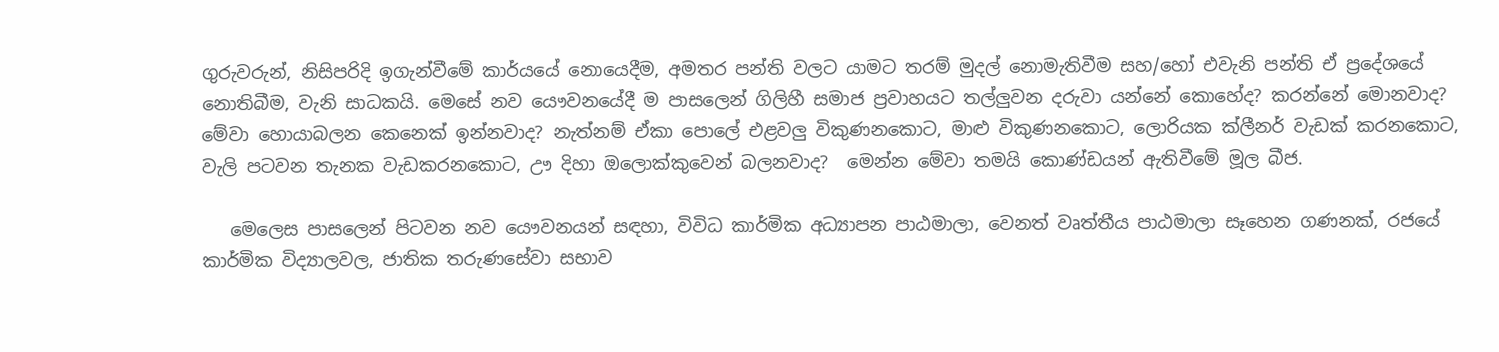ගුරුවරුන්, නිසිපරිදි ඉගැන්වීමේ කාර්යයේ නොයෙදීම, අමතර පන්ති වලට යාමට තරම් මුදල් නොමැතිවීම සහ/හෝ එවැනි පන්ති ඒ ප්‍රදේශයේ නොතිබීම, වැනි සාධකයි. මෙසේ නව යෞවනයේදී ම පාසලෙන් ගිලිහී සමාජ ප්‍රවාහයට තල්ලුවන දරුවා යන්නේ කොහේද? කරන්නේ මොනවාද? මේවා හොයාබලන කෙනෙක් ඉන්නවාද? නැත්නම් ඒකා පොලේ එළවලු විකුණනකොට, මාළු විකුණනකොට, ලොරියක ක්ලීනර් වැඩක් කරනකොට, වැලි පටවන තැනක වැඩකරනකොට, ඌ දිහා ඔලොක්කුවෙන් බලනවාද?  මෙන්න මේවා තමයි කොණ්ඩයන් ඇතිවීමේ මූල බීජ.

   මෙලෙස පාසලෙන් පිටවන නව යෞවනයන් සඳහා, විවිධ කාර්මික අධ්‍යාපන පාඨමාලා, වෙනත් වෘත්තීය පාඨමාලා සෑහෙන ගණනක්, රජයේ කාර්මික විද්‍යාලවල, ජාතික තරුණසේවා සභාව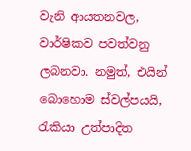වැනි ආයතනවල, වාර්ෂිකව පවත්වනු ලබනවා. නමුත්, එයින් බොහොම ස්වල්පයයි, රැකියා උත්පාදිත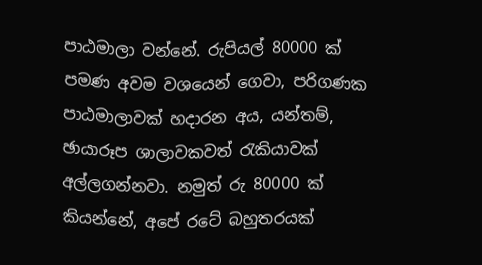පාඨමාලා වන්නේ. රුපියල් 80000 ක් පමණ අවම වශයෙන් ගෙවා, පරිගණක පාඨමාලාවක් හදාරන අය, යන්තම්, ඡායාරූප ශාලාවකවත් රැකියාවක් අල්ලගන්නවා. නමුත් රු 80000 ක් කියන්නේ, අපේ රටේ බහුතරයක්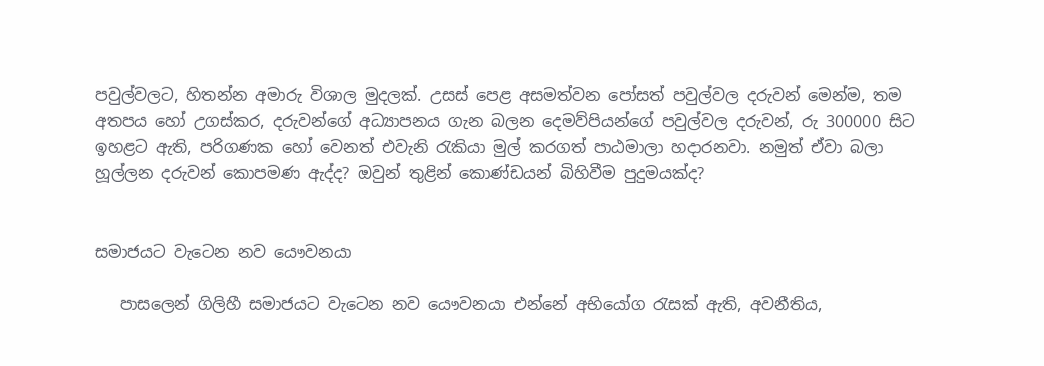පවුල්වලට, හිතන්න අමාරු විශාල මුදලක්. උසස් පෙළ අසමත්වන පෝසත් පවුල්වල දරුවන් මෙන්ම, තම අතපය හෝ උගස්කර, දරුවන්ගේ අධ්‍යාපනය ගැන බලන දෙමව්පියන්ගේ පවුල්වල දරුවන්, රු 300000 සිට ඉහළට ඇති, පරිගණක හෝ වෙනත් එවැනි රැකියා මුල් කරගත් පාඨමාලා හදාරනවා. නමුත් ඒවා බලා හූල්ලන දරුවන් කොපමණ ඇද්ද? ඔවුන් තුළින් කොණ්ඩයන් බිහිවීම පුදුමයක්ද?


සමාජයට වැටෙන නව යෞවනයා

   පාසලෙන් ගිලිහී සමාජයට වැටෙන නව යෞවනයා එන්නේ අභියෝග රැසක් ඇති, අවනීතිය,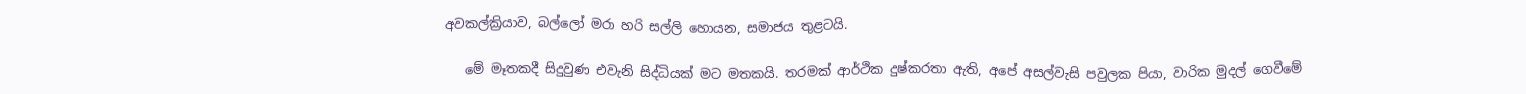අවකල්ක්‍රියාව, බල්ලෝ මරා හරි සල්ලි හොයන, සමාජය තුළටයි.

   මේ මෑතකදී සිදුවුණ එවැනි සිද්ධියක් මට මතකයි. තරමක් ආර්ථික දුෂ්කරතා ඇති, අපේ අසල්වැසි පවුලක පියා, වාරික මුදල් ගෙවීමේ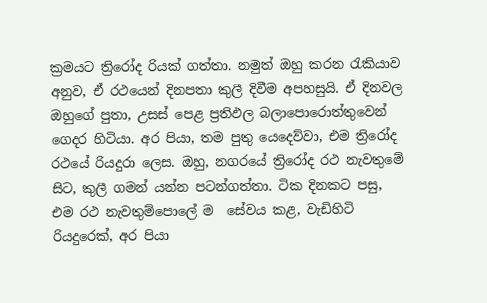ක්‍රමයට ත්‍රිරෝද රියක් ගත්තා. නමුත් ඔහු කරන රැකියාව අනුව, ඒ රථයෙන් දිනපතා කුලී දිවීම අපහසුයි. ඒ දිනවල ඔහුගේ පුතා, උසස් පෙළ ප්‍රතිඵල බලාපොරොත්තුවෙන් ගෙදර හිටියා. අර පියා, තම පුතු යෙදෙව්වා, එම ත්‍රිරෝද රථයේ රියදුරා ලෙස. ඔහු, නගරයේ ත්‍රිරෝද රථ නැවතුමේ සිට, කුලී ගමන් යන්න පටන්ගත්තා. ටික දිනකට පසු, එම රථ නැවතුම්පොලේ ම  සේවය කළ, වැඩිහිටි රියදුරෙක්, අර පියා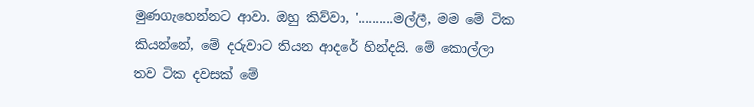මුණගැහෙන්නට ආවා. ඔහු කිව්වා, '..........මල්ලී, මම මේ ටික කියන්නේ, මේ දරුවාට තියන ආදරේ හින්දයි. මේ කොල්ලා තව ටික දවසක් මේ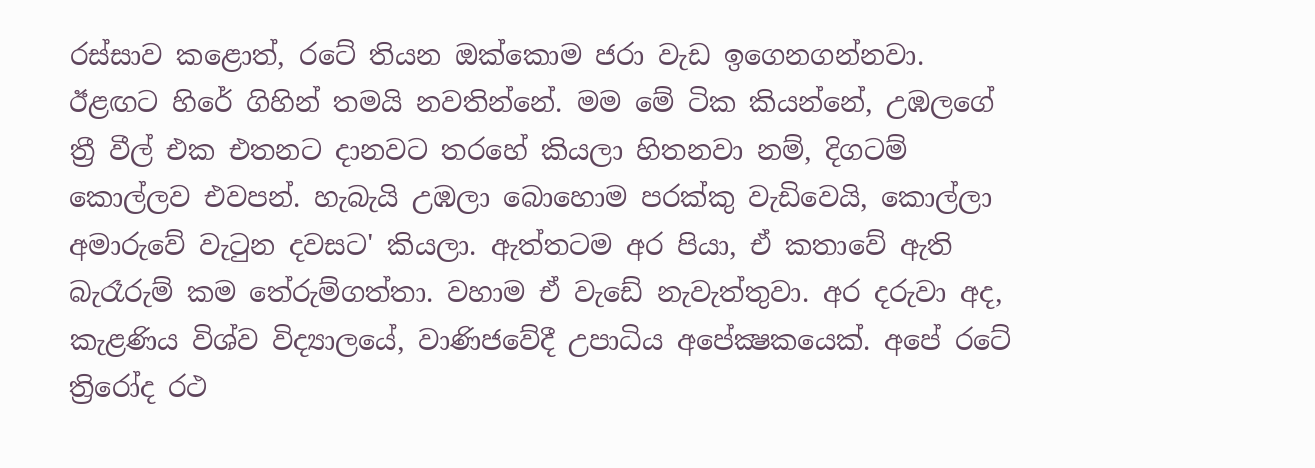රස්සාව කළොත්, රටේ තියන ඔක්කොම ජරා වැඩ ඉගෙනගන්නවා. ඊළඟට හිරේ ගිහින් තමයි නවතින්නේ. මම මේ ටික කියන්නේ, උඹලගේ ත්‍රී වීල් එක එතනට දානවට තරහේ කියලා හිතනවා නම්, දිගටම් කොල්ලව එවපන්. හැබැයි උඹලා බොහොම පරක්කු වැඩිවෙයි, කොල්ලා අමාරුවේ වැටුන දවසට' කියලා. ඇත්තටම අර පියා, ඒ කතාවේ ඇති බැරෑරුම් කම තේරුම්ගත්තා. වහාම ඒ වැඩේ නැවැත්තුවා. අර දරුවා අද, කැළණිය විශ්ව විද්‍යාලයේ, වාණිජවේදී උපාධිය අපේක්‍ෂකයෙක්. අපේ රටේ ත්‍රිරෝද රථ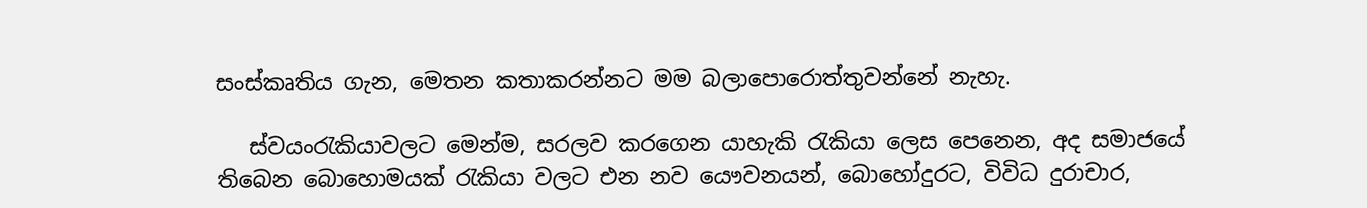සංස්කෘතිය ගැන, මෙතන කතාකරන්නට මම බලාපොරොත්තුවන්නේ නැහැ.

   ස්වයංරැකියාවලට මෙන්ම, සරලව කරගෙන යාහැකි රැකියා ලෙස පෙනෙන, අද සමාජයේ තිබෙන බොහොමයක් රැකියා වලට එන නව යෞවනයන්, බොහෝදුරට, විවිධ දුරාචාර,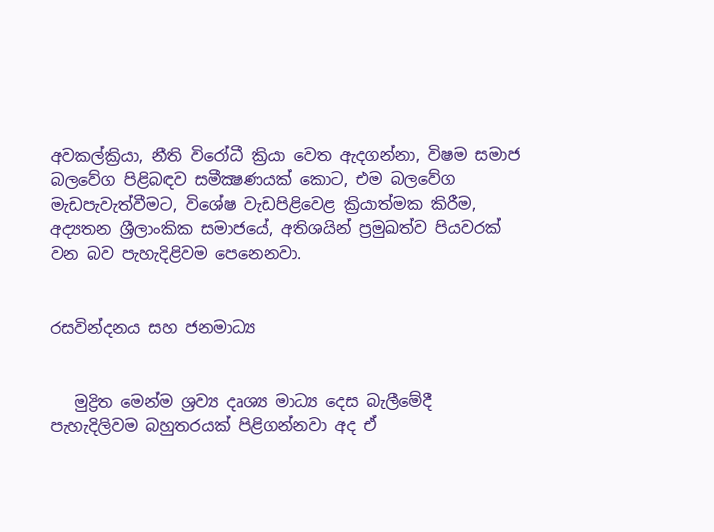අවකල්ක්‍රියා, නීති විරෝධී ක්‍රියා වෙත ඇදගන්නා, විෂම සමාජ බලවේග පිළිබඳව සමීක්‍ෂණයක් කොට, එම බලවේග මැඩපැවැත්වීමට, විශේෂ වැඩපිළිවෙළ ක්‍රියාත්මක කිරීම, අද්‍යතන ශ්‍රීලාංකික සමාජයේ, අතිශයින් ප්‍රමුඛත්ව පියවරක් වන බව පැහැදිළිවම පෙනෙනවා.


රසවින්දනය සහ ජනමාධ්‍ය


   මුද්‍රිත මෙන්ම ශ්‍රව්‍ය දෘශ්‍ය මාධ්‍ය දෙස බැලීමේදී පැහැදිලිවම බහුතරයක් පිළිගන්නවා අද ඒ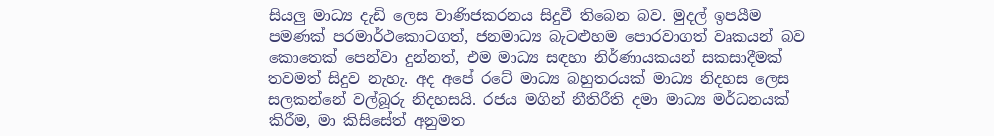සියලු මාධ්‍ය දැඩි ලෙස වාණිජකරනය සිදුවී තිබෙන බව. මුදල් ඉපයීම පමණක් පරමාර්ථකොටගත්, ජනමාධ්‍ය බැටළුහම පොරවාගත් වෘකයන් බව කොතෙක් පෙන්වා දුන්නත්, එම මාධ්‍ය සඳහා නිර්ණායකයන් සකසාදීමක් තවමත් සිදුව නැහැ. අද අපේ රටේ මාධ්‍ය බහුතරයක් මාධ්‍ය නිදහස ලෙස සලකන්නේ වල්බූරු නිදහසයි. රජය මගින් නීතිරීති දමා මාධ්‍ය මර්ධනයක් කිරීම, මා කිසිසේත් අනුමත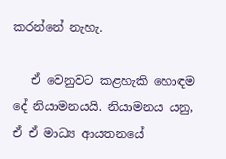කරන්නේ නැහැ.

   ඒ වෙනුවට කළහැකි හොඳම දේ නියාමනයයි. නියාමනය යනු, ඒ ඒ මාධ්‍ය ආයතනයේ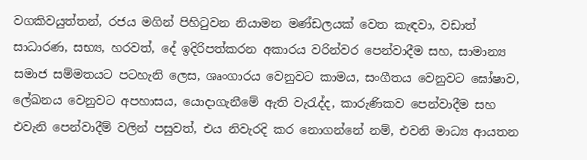වගකිවයුත්තන්, රජය මගින් පිහිටුවන නියාමන මණ්ඩලයක් වෙත කැඳවා, වඩාත් සාධාරණ, සභ්‍ය, හරවත්, දේ ඉදිරිපත්කරන අකාරය වරින්වර පෙන්වාදීම සහ, සාමාන්‍ය සමාජ සම්මතයට පටහැනි ලෙස, ශෘංගාරය වෙනුවට කාමය, සංගීතය වෙනුවට ඝෝෂාව, ලේඛනය වෙනුවට අපහාසය, යොදාගැනීමේ ඇති වැරැද්ද, කාරුණිකව පෙන්වාදීම සහ එවැනි පෙන්වාදීම් වලින් පසුවත්, එය නිවැරදි කර නොගන්නේ නම්, එවනි මාධ්‍ය ආයතන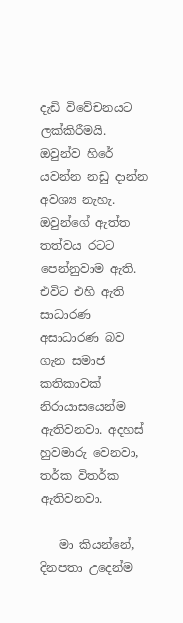දැඩි විවේචනයට ලක්කිරීමයි. ඔවුන්ව හිරේ යවන්න නඩු දාන්න අවශ්‍ය නැහැ. ඔවුන්ගේ ඇත්ත තත්වය රටට පෙන්නුවාම ඇති. එවිට එහි ඇති සාධාරණ අසාධාරණ බව ගැන සමාජ කතිකාවක් නිරායාසයෙන්ම ඇතිවනවා. අදහස් හුවමාරු වෙනවා, තර්ක විතර්ක ඇතිවනවා.

   මා කියන්නේ, දිනපතා උදෙන්ම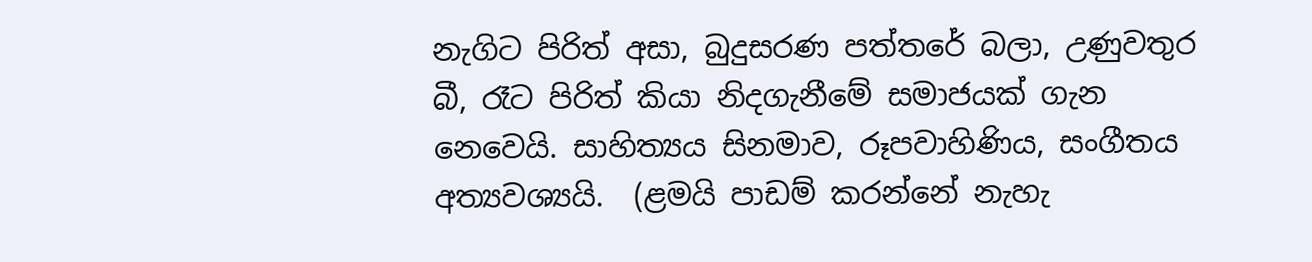නැගිට පිරිත් අසා, බුදුසරණ පත්තරේ බලා, උණුවතුර බී, රෑට පිරිත් කියා නිදගැනීමේ සමාජයක් ගැන නෙවෙයි. සාහිත්‍යය සිනමාව, රූපවාහිණිය, සංගීතය අත්‍යවශ්‍යයි.  (ළමයි පාඩම් කරන්නේ නැහැ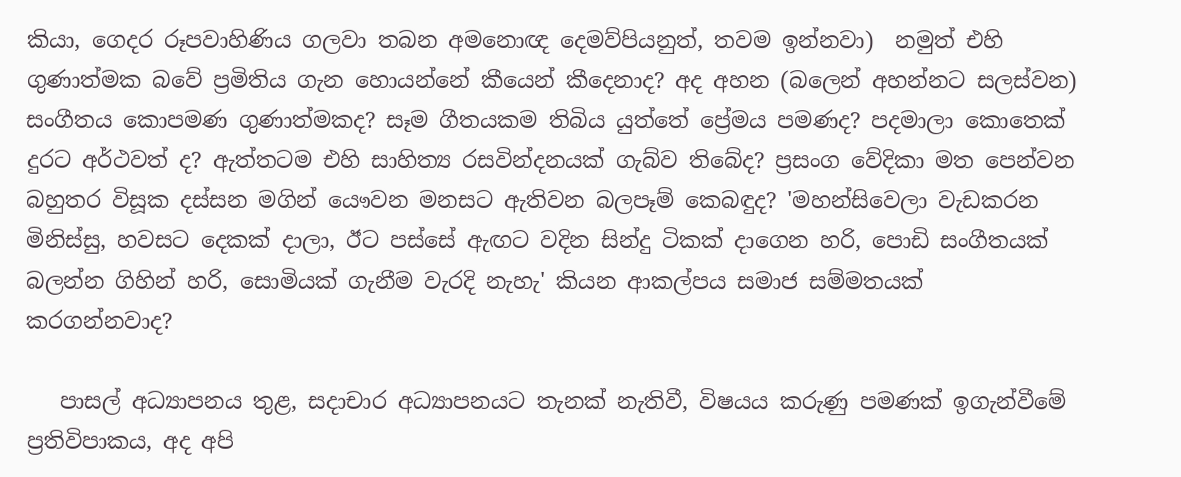කියා, ගෙදර රූපවාහිණිය ගලවා තබන අමනොඥ දෙමව්පියනුත්, තවම ඉන්නවා)  නමුත් එහි ගුණාත්මක බවේ ප්‍රමිතිය ගැන හොයන්නේ කීයෙන් කීදෙනාද? අද අහන (බලෙන් අහන්නට සලස්වන) සංගීතය කොපමණ ගුණාත්මකද? සෑම ගීතයකම තිබිය යුත්තේ ප්‍රේමය පමණද? පදමාලා කොතෙක් දුරට අර්ථවත් ද? ඇත්තටම එහි සාහිත්‍ය රසවින්දනයක් ගැබ්ව තිබේද? ප්‍රසංග වේදිකා මත පෙන්වන බහුතර විසූක දස්සන මගින් යෞවන මනසට ඇතිවන බලපෑම් කෙබඳුද? 'මහන්සිවෙලා වැඩකරන මිනිස්සු, හවසට දෙකක් දාලා, ඊට පස්සේ ඇඟට වදින සින්දු ටිකක් දාගෙන හරි, පොඩි සංගීතයක් බලන්න ගිහින් හරි, සොමියක් ගැනීම වැරදි නැහැ' කියන ආකල්පය සමාජ සම්මතයක් කරගන්නවාද?

   පාසල් අධ්‍යාපනය තුළ, සදාචාර අධ්‍යාපනයට තැනක් නැතිවී, විෂයය කරුණු පමණක් ඉගැන්වීමේ ප්‍රතිවිපාකය, අද අපි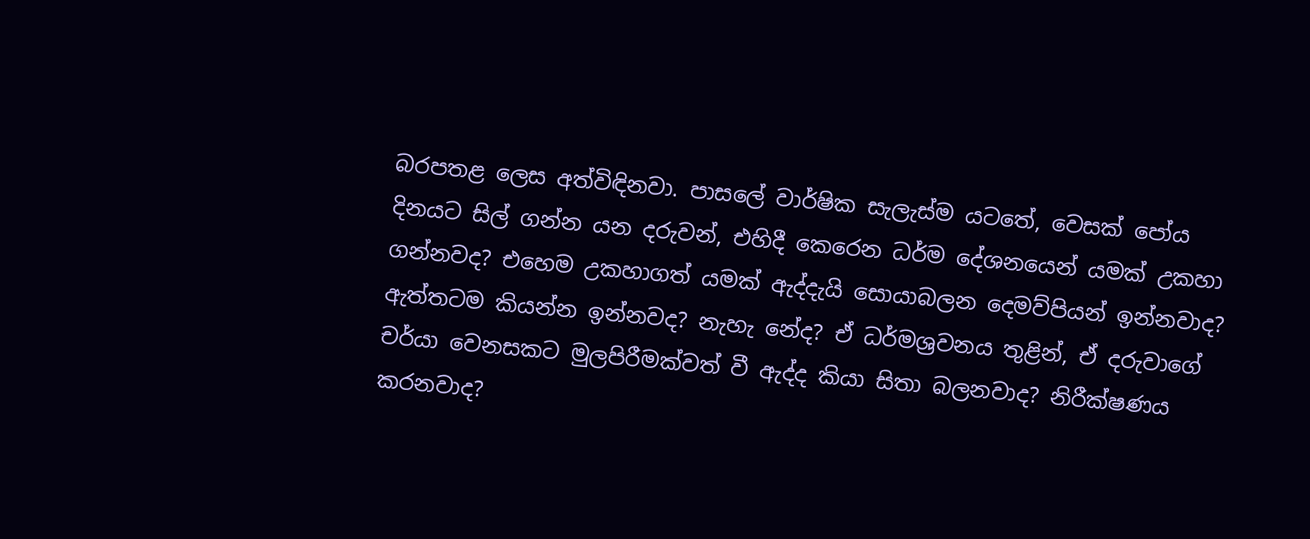බරපතළ ලෙස අත්විඳිනවා. පාසලේ වාර්ෂික සැලැස්ම යටතේ, වෙසක් පෝය දිනයට සිල් ගන්න යන දරුවන්, එහිදී කෙරෙන ධර්ම දේශනයෙන් යමක් උකහා ගන්නවද? එහෙම උකහාගත් යමක් ඇද්දැයි සොයාබලන දෙමව්පියන් ඉන්නවාද? ඇත්තටම කියන්න ඉන්නවද? නැහැ නේද? ඒ ධර්මශ්‍රවනය තුළින්, ඒ දරුවාගේ චර්යා වෙනසකට මුලපිරීමක්වත් වී ඇද්ද කියා සිතා බලනවාද? නිරීක්ෂණය කරනවාද?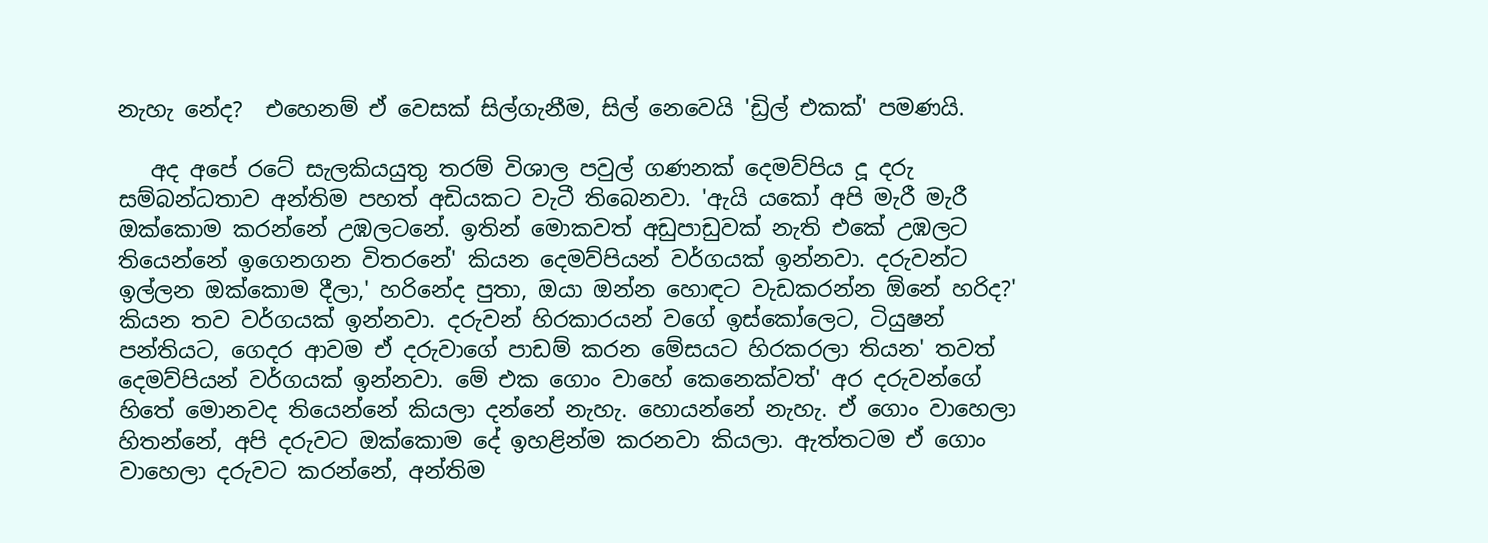නැහැ නේද?  එහෙනම් ඒ වෙසක් සිල්ගැනීම, සිල් නෙවෙයි 'ඩ්‍රිල් එකක්' පමණයි.

   අද අපේ රටේ සැලකියයුතු තරම් විශාල පවුල් ගණනක් දෙමව්පිය දූ දරු සම්බන්ධතාව අන්තිම පහත් අඩියකට වැටී තිබෙනවා. 'ඇයි යකෝ අපි මැරී මැරී ඔක්කොම කරන්නේ උඹලටනේ. ඉතින් මොකවත් අඩුපාඩුවක් නැති එකේ උඹලට තියෙන්නේ ඉගෙනගන විතරනේ' කියන දෙමව්පියන් වර්ගයක් ඉන්නවා. දරුවන්ට ඉල්ලන ඔක්කොම දීලා,' හරිනේද පුතා, ඔයා ඔන්න හොඳට වැඩකරන්න ඕනේ හරිද?' කියන තව වර්ගයක් ඉන්නවා. දරුවන් හිරකාරයන් වගේ ඉස්කෝලෙට, ටියුෂන් පන්තියට, ගෙදර ආවම ඒ දරුවාගේ පාඩම් කරන මේසයට හිරකරලා තියන' තවත් දෙමව්පියන් වර්ගයක් ඉන්නවා. මේ එක ගොං වාහේ කෙනෙක්වත්' අර දරුවන්ගේ හිතේ මොනවද තියෙන්නේ කියලා දන්නේ නැහැ. හොයන්නේ නැහැ. ඒ ගොං වාහෙලා හිතන්නේ, අපි දරුවට ඔක්කොම දේ ඉහළින්ම කරනවා කියලා. ඇත්තටම ඒ ගොං වාහෙලා දරුවට කරන්නේ, අන්තිම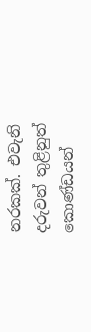නරකක්. එවැනි දරුවන් තුළිනුත් කොණ්ඩයන්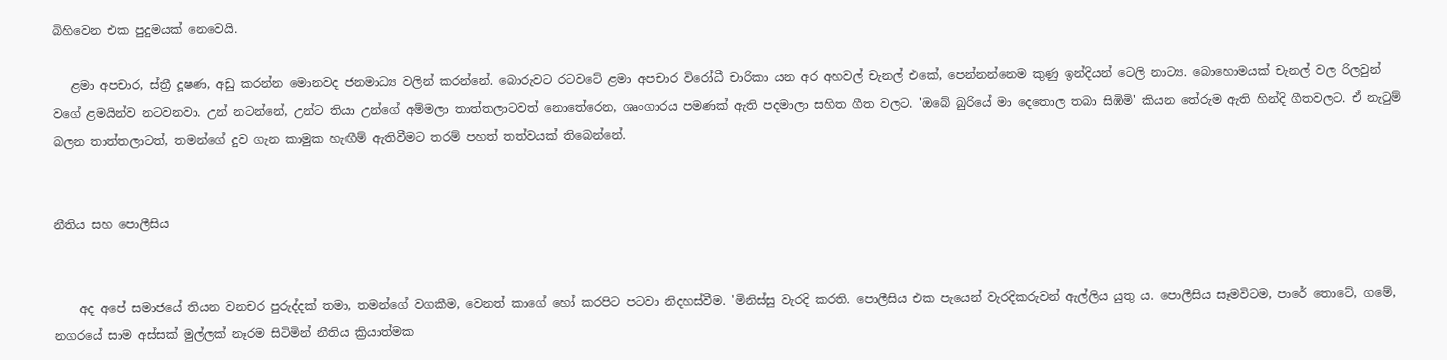බිහිවෙන එක පුදුමයක් නෙවෙයි.

   ළමා අපචාර, ස්ත්‍රී දූෂණ, අඩු කරන්න මොනවද ජනමාධ්‍ය වලින් කරන්නේ. බොරුවට රටවටේ ළමා අපචාර විරෝධී චාරිකා යන අර අහවල් චැනල් එකේ, පෙන්නන්නෙම කුණු ඉන්දියන් ටෙලි නාට්‍ය. බොහොමයක් චැනල් වල රිලවුන් වගේ ළමයින්ව නටවනවා. උන් නටන්නේ, උන්ට තියා උන්ගේ අම්මලා තාත්තලාටවත් නොතේරෙන, ශෘංගාරය පමණක් ඇති පදමාලා සහිත ගීත වලට. 'ඔබේ බුරියේ මා දෙතොල තබා සිඹිමි' කියන තේරුම ඇති හින්දි ගීතවලට. ඒ නැටුම් බලන තාත්තලාටත්, තමන්ගේ දුව ගැන කාමුක හැඟීම් ඇතිවීමට තරම් පහත් තත්වයක් තිබෙන්නේ.


නීතිය සහ පොලීසිය


    අද අපේ සමාජයේ තියන වනචර පුරුද්දක් තමා, තමන්ගේ වගකීම, වෙනත් කාගේ හෝ කරපිට පටවා නිදහස්වීම. 'මිනිස්සු වැරදි කරති. පොලීසිය එක පැයෙන් වැරදිකරුවන් ඇල්ලිය යුතු ය. පොලීසිය සෑමවිටම, පාරේ තොටේ, ගමේ, නගරයේ සාම අස්සක් මුල්ලක් නෑරම සිටිමින් නීතිය ක්‍රියාත්මක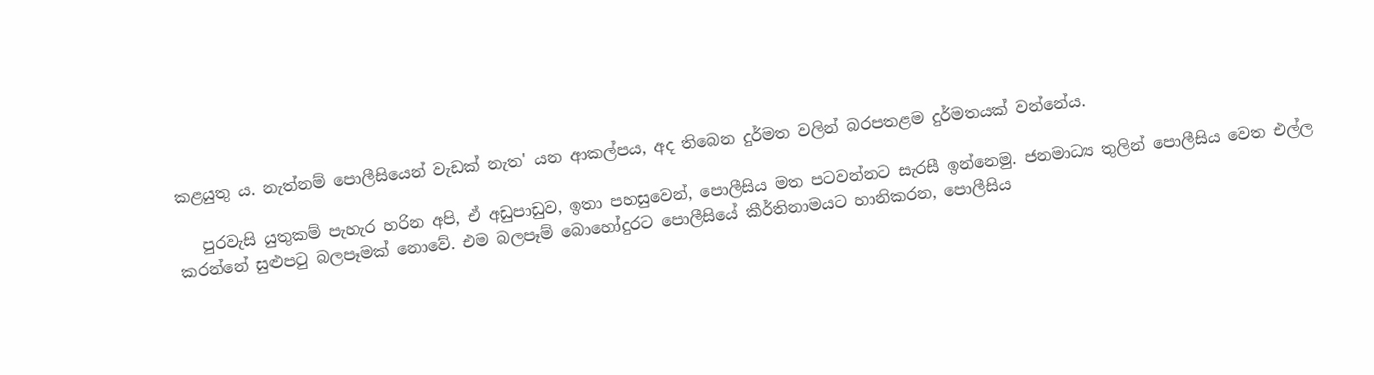කළයුතු ය. නැත්නම් පොලීසියෙන් වැඩක් නැත' යන ආකල්පය, අද තිබෙන දුර්මත වලින් බරපතළම දුර්මතයක් වන්නේය.

   පුරවැසි යුතුකම් පැහැර හරින අපි, ඒ අඩුපාඩුව, ඉතා පහසුවෙන්, පොලීසිය මත පටවන්නට සැරසී ඉන්නෙමු. ජනමාධ්‍ය තුලින් පොලීසිය වෙත එල්ල කරන්නේ සුළුපටු බලපෑමක් නොවේ. එම බලපෑම් බොහෝදුරට පොලීසියේ කීර්තිනාමයට හානිකරන, පොලීසිය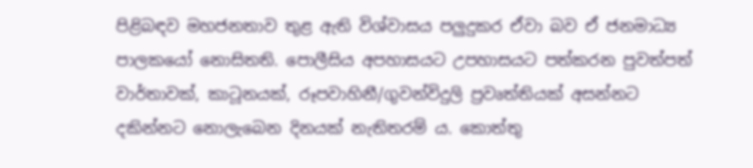පිළිබඳව මහජනතාව තුළ ඇති විශ්වාසය පලුදුකර ඒවා බව ඒ ජනමාධ්‍ය පාලකයෝ නොසිතති. පොලීසිය අපහාසයට උපහාසයට පත්කරන පුවත්පත් වාර්තාවක්, කාටූනයක්, රූපවාහිනී/ගුවන්විදුලි ප්‍රවෘත්තියක් අසන්නට දකින්නට නොලැබෙන දිනයක් නැතිතරම් ය. කොත්තු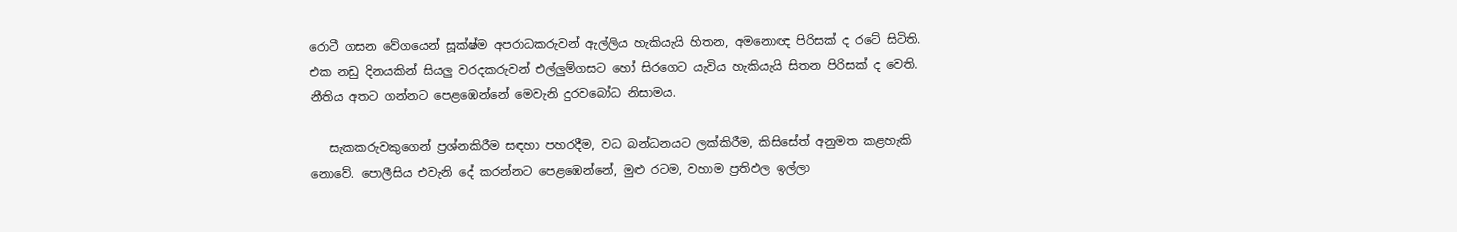රොටී ගසන වේගයෙන් සූක්ෂ්ම අපරාධකරුවන් ඇල්ලිය හැකියැයි හිතන, අමනොඥ පිරිසක් ද රටේ සිටිති. එක නඩු දිනයකින් සියලු වරදකරුවන් එල්ලුම්ගසට හෝ සිරගෙට යැවිය හැකියැයි සිතන පිරිසක් ද වෙති. නීතිය අතට ගන්නට පෙළඹෙන්නේ මෙවැනි දුරවබෝධ නිසාමය.

   සැකකරුවකුගෙන් ප්‍රශ්නකිරීම සඳහා පහරදීම, වධ බන්ධනයට ලක්කිරීම, කිසිසේත් අනුමත කළහැකි නොවේ. පොලීසිය එවැනි දේ කරන්නට පෙළඹෙන්නේ, මුළු රටම, වහාම ප්‍රතිඵල ඉල්ලා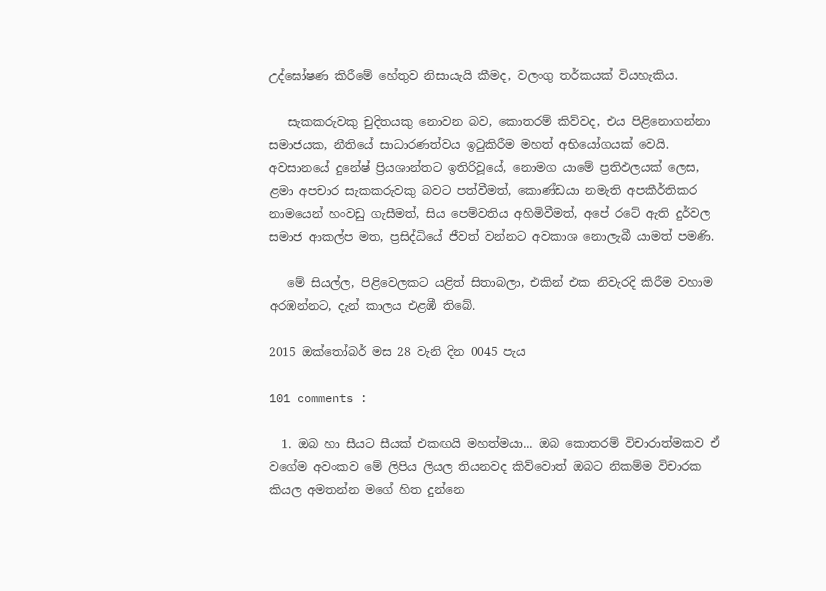උද්ඝෝෂණ කිරීමේ හේතුව නිසායැයි කීමද, වලංගු තර්කයක් වියහැකිය.

   සැකකරුවකු චුදිතයකු නොවන බව, කොතරම් කිව්වද, එය පිළිනොගන්නා සමාජයක, නීතියේ සාධාරණත්වය ඉටුකිරීම මහත් අභියෝගයක් වෙයි. අවසානයේ දුනේෂ් ප්‍රියශාන්තට ඉතිරිවූයේ, නොමග යාමේ ප්‍රතිඵලයක් ලෙස, ළමා අපචාර සැකකරුවකු බවට පත්වීමත්, කොණ්ඩයා නමැති අපකීර්තිකර නාමයෙන් හංවඩු ගැසීමත්, සිය පෙම්වතිය අහිමිවීමත්, අපේ රටේ ඇති දුර්වල සමාජ ආකල්ප මත, ප්‍රසිද්ධියේ ජීවත් වන්නට අවකාශ නොලැබී යාමත් පමණි.

   මේ සියල්ල, පිළිවෙලකට යළිත් සිතාබලා, එකින් එක නිවැරදි කිරීම වහාම අරඹන්නට, දැන් කාලය එළඹී තිබේ.

2015 ඔක්තෝබර් මස 28 වැනි දින 0045 පැය

101 comments :

  1. ඔබ හා සීයට සීයක් එකඟයි මහත්මයා... ඔබ කොතරම් විචාරාත්මකව ඒ වගේම අවංකව මේ ලිපිය ලියල තියනවද කිව්වොත් ඔබට නිකම්ම විචාරක කියල අමතන්න මගේ හිත දුන්නෙ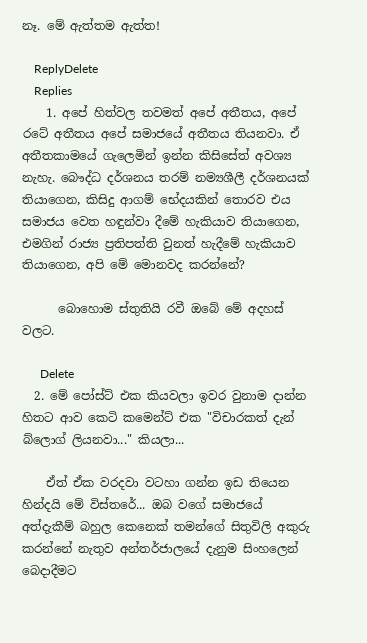නෑ. මේ ඇත්තම ඇත්ත!

    ReplyDelete
    Replies
    1. අපේ හිත්වල තවමත් අපේ අතීතය, අපේ රටේ අතීතය අපේ සමාජයේ අතීතය තියනවා. ඒ අතීතකාමයේ ගැලෙමින් ඉන්න කිසිසේත් අවශ්‍ය නැහැ. බෞද්ධ දර්ශනය තරම් නම්‍යශීලී දර්ශනයක් තියාගෙන, කිසිදු ආගම් භේදයකින් තොරව එය සමාජය වෙත හඳුන්වා දීමේ හැකියාව තියාගෙන, එමගින් රාජ්‍ය ප්‍රතිපත්ති වුනත් හැදීමේ හැකියාව තියාගෙන, අපි මේ මොනවද කරන්නේ?

      බොහොම ස්තුතියි රවී ඔබේ මේ අදහස් වලට.

      Delete
  2. මේ පෝස්ට් එක කියවලා ඉවර වුනාම දාන්න හිතට ආව කෙටි කමෙන්ට් එක "විචාරකත් දැන් බ්ලොග් ලියනවා..." කියලා...

    ඒත් ඒක වරදවා වටහා ගන්න ඉඩ තියෙන හින්දයි මේ විස්තරේ... ඔබ වගේ සමාජයේ අත්දැකීම් බහුල කෙනෙක් තමන්ගේ සිතුවිලි අකුරු කරන්නේ නැතුව අන්තර්ජාලයේ දැනුම සිංහලෙන් බෙදාදීමට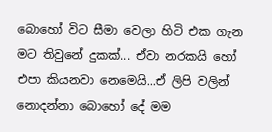බොහෝ විට සීමා වෙලා හිටි එක ගැන මට තිවුනේ දුකක්... ඒවා නරකයි හෝ එපා කියනවා නෙමෙයි...ඒ ලිපි වලින් නොදන්නා බොහෝ දේ මම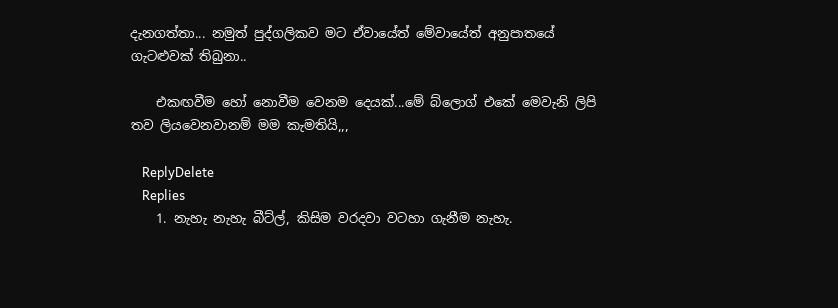දැනගත්තා... නමුත් පුද්ගලිකව මට ඒවායේත් මේවායේත් අනුපාතයේ ගැටළුවක් තිබුනා..

    එකඟවීම හෝ නොවීම වෙනම දෙයක්...මේ බ්ලොග් එකේ මෙවැනි ලිපි තව ලියවෙනවානම් මම කැමතියි,,,

    ReplyDelete
    Replies
    1. නැහැ නැහැ බීට්ල්, කිසිම වරදවා වටහා ගැනීම නැහැ.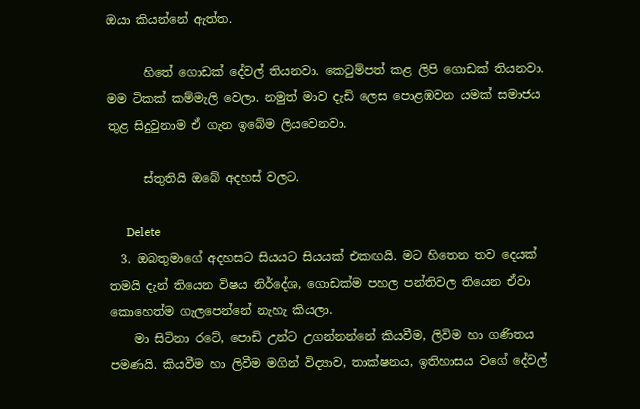ඔයා කියන්නේ ඇත්ත.

      හිතේ ගොඩක් දේවල් තියනවා. කෙටුම්පත් කළ ලිපි ගොඩක් තියනවා. මම ටිකක් කම්මැලි වෙලා. නමුත් මාව දැඩි ලෙස පොළඹවන යමක් සමාජය තුළ සිදුවුනාම ඒ ගැන ඉබේම ලියවෙනවා.

      ස්තුතියි ඔබේ අදහස් වලට.

      Delete
  3. ඔබතුමාගේ අදහසට සියයට සියයක් එකඟයි. මට හිතෙන තව දෙයක් තමයි දැන් තියෙන විෂය නිර්දේශ, ගොඩක්ම පහල පන්තිවල තියෙන ඒවා කොහෙත්ම ගැලපෙන්නේ නැහැ කියලා.
    මා සිටිනා රටේ, පොඩි උන්ට උගන්නන්නේ කියවීම, ලිවිම හා ගණිතය පමණයි. කියවීම හා ලිවීම මගින් විද්‍යාව, තාක්ෂනය, ඉතිහාසය වගේ දේවල්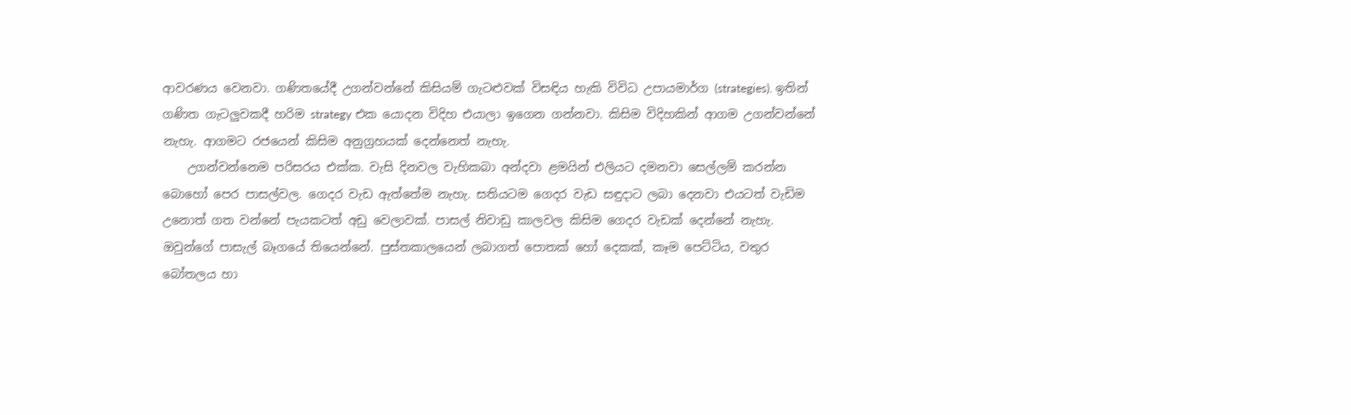ආවරණය වෙනවා. ගණිතයේදී උගන්වන්නේ කිසියම් ගැටළුවක් විසඳිය හැකි විවිධ උපායමාර්ග (strategies). ඉතින් ගණිත ගැටලුවකදී හරිම strategy එක යොදන විදිහ එයාලා ඉගෙන ගන්නවා. කිසිම විදිහකින් ආගම උගන්වන්නේ නැහැ. ආගමට රජයෙන් කිසිම අනුග්‍රහයක් දෙන්නෙත් නැහැ.
    උගන්වන්නෙම පරිසරය එක්ක. වැසි දිනවල වැහිකබා අන්දවා ළමයින් එලියට දමනවා සෙල්ලම් කරන්න බොහෝ පෙර පාසල්වල. ගෙදර වැඩ ඇත්තේම නැහැ. සතියටම ගෙදර වැඩ සඳුදාට ලබා දෙනවා එයටත් වැඩිම උනොත් ගත වන්නේ පැයකටත් අඩු වෙලාවක්. පාසල් නිවාඩු කාලවල කිසිම ගෙදර වැඩක් දෙන්නේ නැහැ. ඔවුන්ගේ පාසැල් බෑගයේ තියෙන්නේ. පුස්තකාලයෙන් ලබාගත් පොතක් හෝ දෙකක්, කෑම පෙට්ටිය, වතුර බෝතලය හා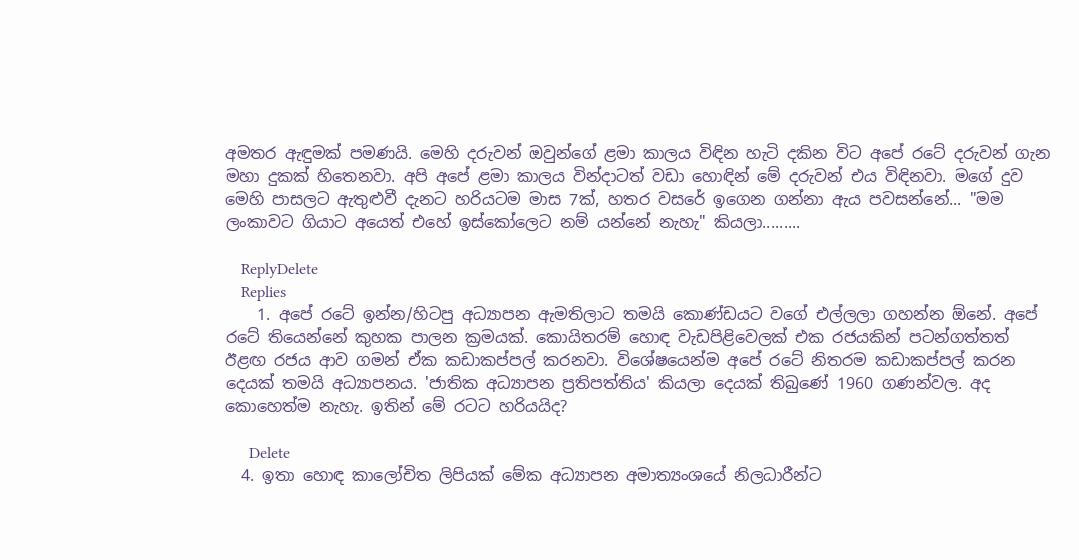අමතර ඇඳුමක් පමණයි. මෙහි දරුවන් ඔවුන්ගේ ළමා කාලය විඳින හැටි දකින විට අපේ රටේ දරුවන් ගැන මහා දුකක් හිතෙනවා. අපි අපේ ළමා කාලය වින්දාටත් වඩා හොඳින් මේ දරුවන් එය විඳිනවා. මගේ දුව මෙහි පාසලට ඇතුළුවී දැනට හරියටම මාස 7ක්, හතර වසරේ ඉගෙන ගන්නා ඇය පවසන්නේ... "මම ලංකාවට ගියාට අයෙත් එහේ ඉස්කෝලෙට නම් යන්නේ නැහැ" කියලා.........

    ReplyDelete
    Replies
    1. අපේ රටේ ඉන්න/හිටපු අධ්‍යාපන ඇමතිලාට තමයි කොණ්ඩයට වගේ එල්ලලා ගහන්න ඕනේ. අපේ රටේ තියෙන්නේ කුහක පාලන ක්‍රමයක්. කොයිතරම් හොඳ වැඩපිළිවෙලක් එක රජයකින් පටන්ගත්තත් ඊළඟ රජය ආව ගමන් ඒක කඩාකප්පල් කරනවා. විශේෂයෙන්ම අපේ රටේ නිතරම කඩාකප්පල් කරන දෙයක් තමයි අධ්‍යාපනය. 'ජාතික අධ්‍යාපන ප්‍රතිපත්තිය' කියලා දෙයක් තිබුණේ 1960 ගණන්වල. අද කොහෙත්ම නැහැ. ඉතින් මේ රටට හරියයිද?

      Delete
  4. ඉතා හොඳ කාලෝචිත ලිපියක් මේක අධ්‍යාපන අමාත්‍යංශයේ නිලධාරීන්ට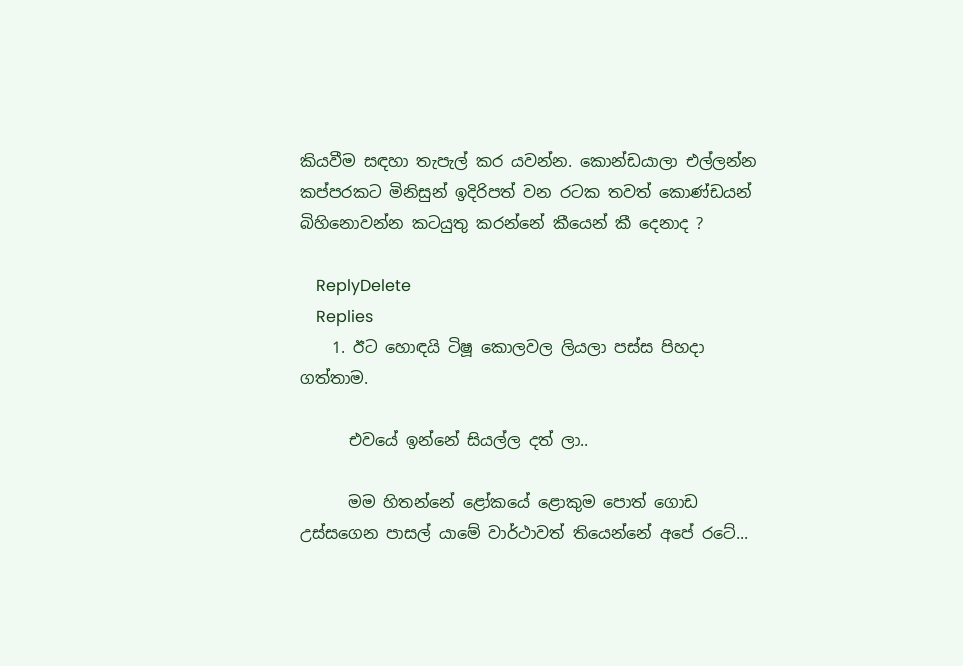කියවීම සඳහා තැපැල් කර යවන්න. කොන්ඩයාලා එල්ලන්න කප්පරකට මිනිසුන් ඉදිරිපත් වන රටක තවත් කොණ්ඩයන් බිහිනොවන්න කටයුතු කරන්නේ කීයෙන් කී දෙනාද ?

    ReplyDelete
    Replies
    1. ඊට හොඳයි ටිෂූ කොලවල ලියලා පස්ස පිහදා ගත්තාම.

      එවයේ ඉන්නේ සියල්ල දත් ලා..

      මම හිතන්නේ ළෝකයේ ළොකුම පොත් ගොඩ උස්සගෙන පාසල් යාමේ වාර්ථාවත් තියෙන්නේ අපේ රටේ...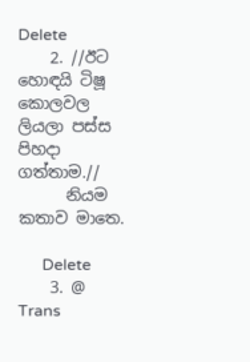Delete
    2. //ඊට හොඳයි ටිෂූ කොලවල ලියලා පස්ස පිහදා ගත්තාම.//
      නියම කතාව මාතෙ.

      Delete
    3. @ Trans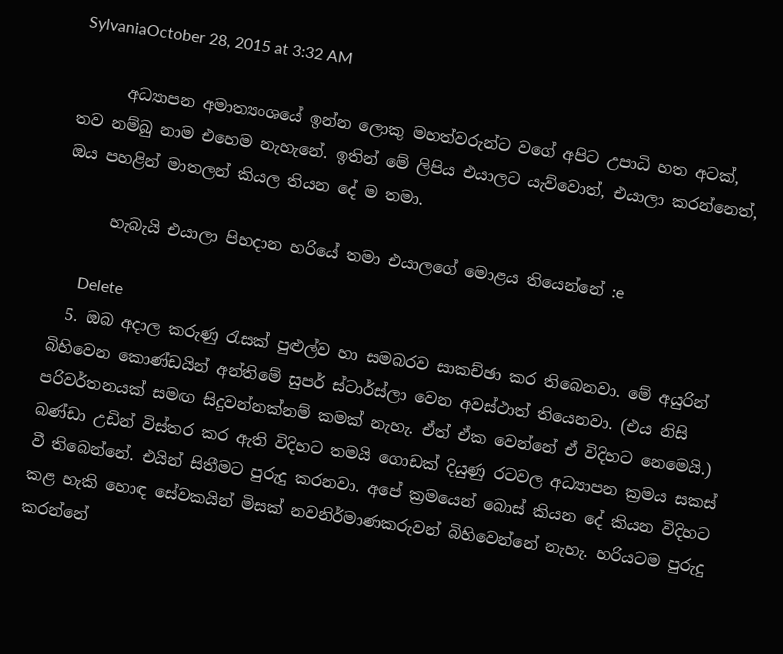SylvaniaOctober 28, 2015 at 3:32 AM

      අධ්‍යාපන අමාත්‍යංශයේ ඉන්න ලොකු මහත්වරුන්ට වගේ අපිට උපාධි හත අටක්, තව නම්බු නාම එහෙම නැහැනේ. ඉතින් මේ ලිපිය එයාලට යැව්වොත්, එයාලා කරන්නෙත්, ඔය පහළින් මාතලන් කියල තියන දේ ම තමා.

      හැබැයි එයාලා පිහදාන හරියේ තමා එයාලගේ මොළය තියෙන්නේ :e

      Delete
  5. ඔබ අදාල කරුණු රැසක් පුළුල්ව හා සමබරව සාකච්ඡා කර තිබෙනවා. මේ අයුරින් බිහිවෙන කොණ්ඩයින් අන්තිමේ සුපර් ස්ටාර්ස්ලා වෙන අවස්ථාත් තියෙනවා. (එය නිසි පරිවර්තනයක් සමඟ සිදුවන්නක්නම් කමක් නැහැ. ඒත් ඒක වෙන්නේ ඒ විදිහට නෙමෙයි.) බණ්ඩා උඩින් විස්තර කර ඇති විදිහට තමයි ගොඩක් දියුණු රටවල අධ්‍යාපන ක්‍රමය සකස් වී තිබෙන්නේ. එයින් සිතීමට පුරුදු කරනවා. අපේ ක්‍රමයෙන් බොස් කියන දේ කියන විදිහට කළ හැකි හොඳ සේවකයින් මිසක් නවනිර්මාණකරුවන් බිහිවෙන්නේ නැහැ. හරියටම පුරුදු කරන්නේ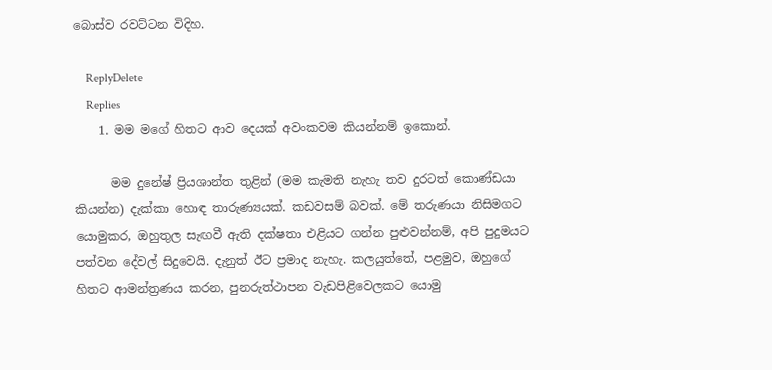බොස්ව රවට්ටන විදිහ.

    ReplyDelete
    Replies
    1. මම මගේ හිතට ආව දෙයක් අවංකවම කියන්නම් ඉකොන්.

      මම දුනේෂ් ප්‍රියශාන්ත තුළින් (මම කැමති නැහැ තව දුරටත් කොණ්ඩයා කියන්න) දැක්කා හොඳ තාරුණ්‍යයක්. කඩවසම් බවක්. මේ තරුණයා නිසිමගට යොමුකර, ඔහුතුල සැඟවී ඇති දක්ෂතා එළියට ගන්න පුළුවන්නම්, අපි පුදුමයට පත්වන දේවල් සිදුවෙයි. දැනුත් ඊට ප්‍රමාද නැහැ. කලයුත්තේ, පළමුව, ඔහුගේ හිතට ආමන්ත්‍රණය කරන, පුනරුත්ථාපන වැඩපිළිවෙලකට යොමු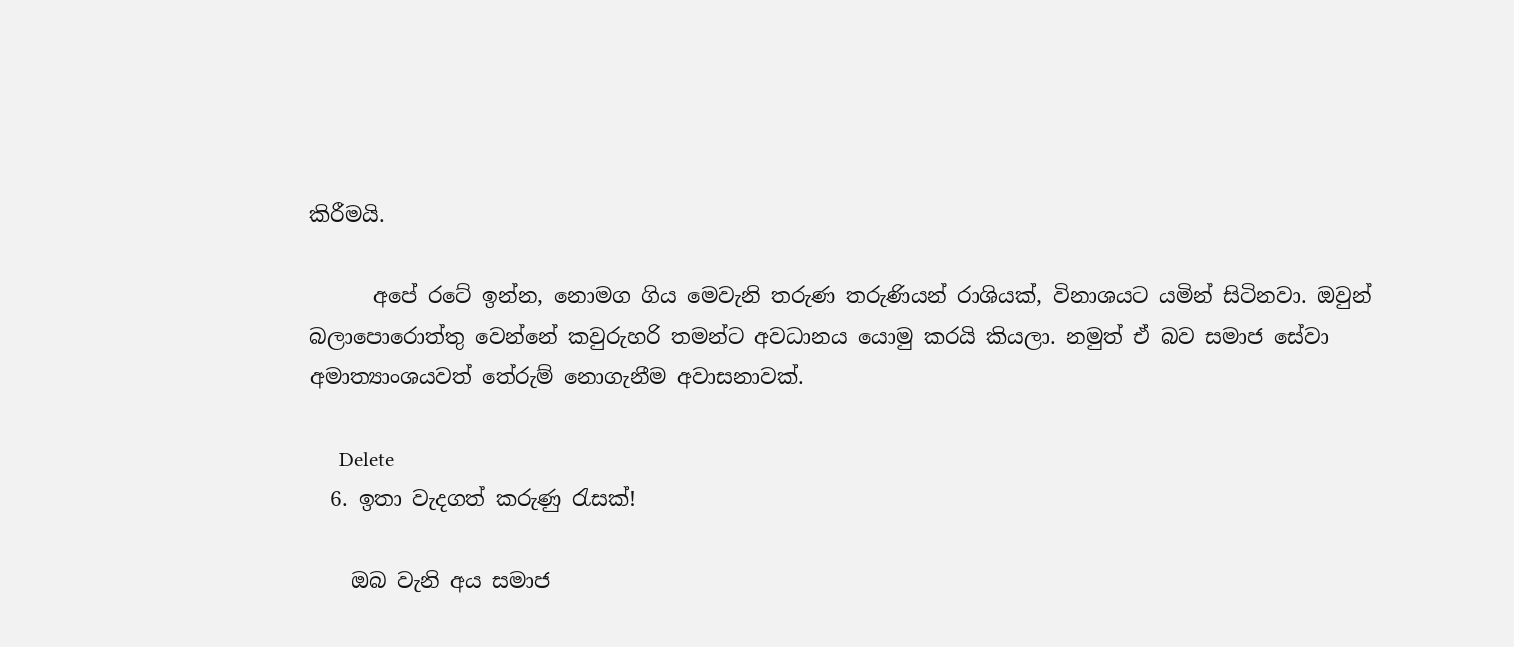කිරීමයි.

      අපේ රටේ ඉන්න, නොමග ගිය මෙවැනි තරුණ තරුණියන් රාශියක්, විනාශයට යමින් සිටිනවා. ඔවුන් බලාපොරොත්තු වෙන්නේ කවුරුහරි තමන්ට අවධානය යොමු කරයි කියලා. නමුත් ඒ බව සමාජ සේවා අමාත්‍යාංශයවත් තේරුම් නොගැනීම අවාසනාවක්.

      Delete
  6. ඉතා වැදගත් කරුණු රැසක්!

    ඔබ වැනි අය සමාජ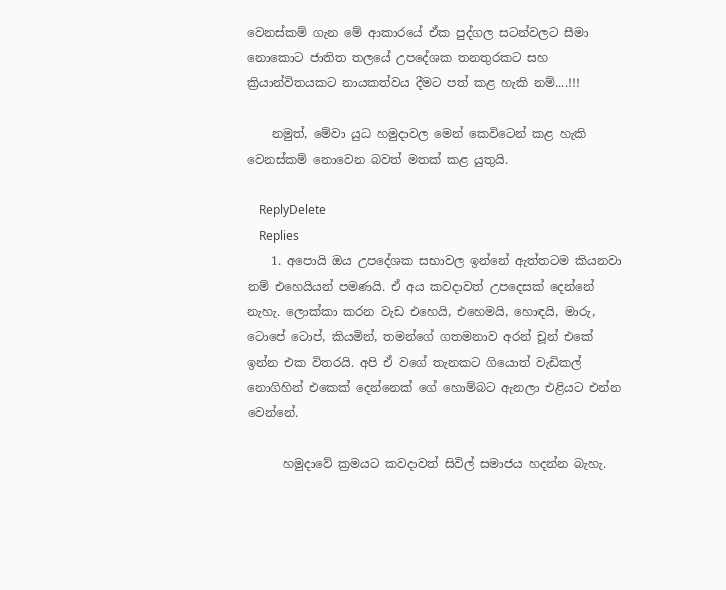වෙනස්කම් ගැන මේ ආකාරයේ ඒක පුද්ගල සටන්වලට සීමා නොකොට ජාතිත තලයේ උපදේශක තනතුරකට සහ ක්‍රියාන්විතයකට නායකත්වය දීමට පත් කළ හැකි නම්....!!!

    නමුත්, මේවා යුධ හමුදාවල මෙන් කෙවිටෙන් කළ හැකි වෙනස්කම් නොවෙන බවත් මතක් කළ යුතුයි.

    ReplyDelete
    Replies
    1. අපොයි ඔය උපදේශක සභාවල ඉන්නේ ඇත්තටම කියනවා නම් එහෙයියන් පමණයි. ඒ අය කවදාවත් උපදෙසක් දෙන්නේ නැහැ. ලොක්කා කරන වැඩ එහෙයි, එහෙමයි, හොඳයි, මාරු, ටොපේ ටොප්, කියමින්, තමන්ගේ ගතමනාව අරන් චූන් එකේ ඉන්න එක විතරයි. අපි ඒ වගේ තැනකට ගියොත් වැඩිකල් නොගිහින් එකෙක් දෙන්නෙක් ගේ හොම්බට ඇනලා එළියට එන්න වෙන්නේ.

      හමුදාවේ ක්‍රමයට කවදාවත් සිවිල් සමාජය හදන්න බැහැ.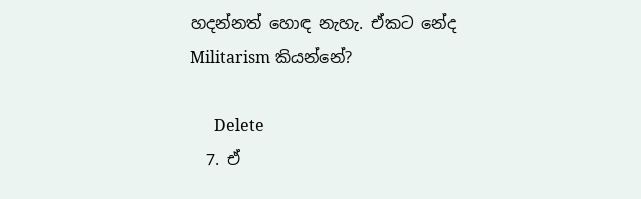හදන්නත් හොඳ නැහැ. ඒකට නේද Militarism කියන්නේ?

      Delete
  7. ඒ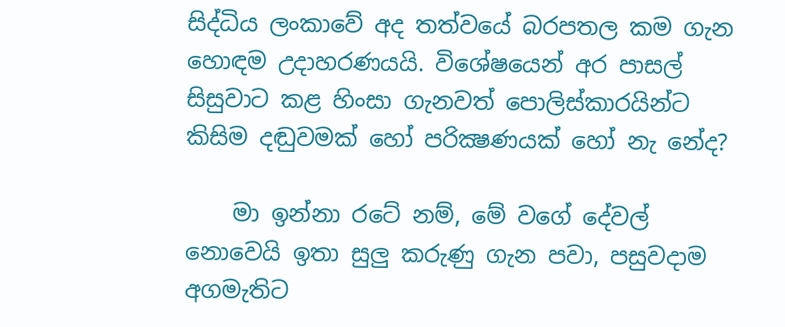සිද්ධිය ලංකාවේ අද තත්වයේ බරපතල කම ගැන හොඳම උදාහරණයයි. විශේෂයෙන් අර පාසල් සිසුවාට කළ හිංසා ගැනවත් පොලිස්කාරයින්ට කිසිම දඬුවමක් හෝ පරික්‍ෂණයක් හෝ නැ නේද?

    මා ඉන්නා රටේ නම්, මේ වගේ දේවල් නොවෙයි ඉතා සුලු කරුණු ගැන පවා, පසුවදාම අගමැතිට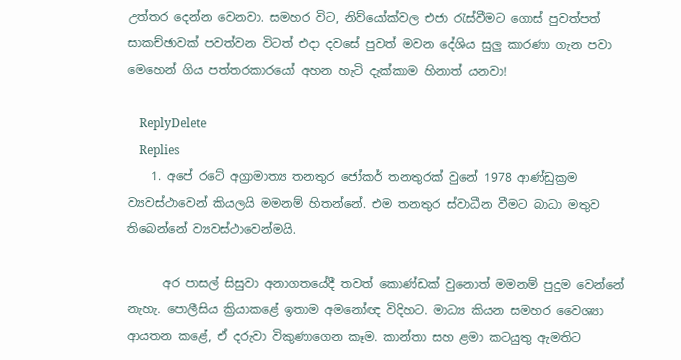උත්තර දෙන්න වෙනවා. සමහර විට, නිව්යෝක්වල එජා රැස්වීමට ගොස් පුවත්පත් සාකච්ඡාවක් පවත්වන විටත් එදා දවසේ පුවත් මවන දේශිය සුලු කාරණා ගැන පවා මෙහෙන් ගිය පත්තරකාරයෝ අහන හැටි දැක්කාම හිනාත් යනවා!

    ReplyDelete
    Replies
    1. අපේ රටේ අග්‍රාමාත්‍ය තනතුර ජෝකර් තනතුරක් වුනේ 1978 ආණ්ඩුක්‍රම ව්‍යවස්ථාවෙන් කියලයි මමනම් හිතන්නේ. එම තනතුර ස්වාධීන වීමට බාධා මතුව තිබෙන්නේ ව්‍යවස්ථාවෙන්මයි.

      අර පාසල් සිසුවා අනාගතයේදී තවත් කොණ්ඩක් වුනොත් මමනම් පුදුම වෙන්නේ නැහැ. පොලීසිය ක්‍රියාකළේ ඉතාම අමනෝඥ විදිහට. මාධ්‍ය කියන සමහර වෛශ්‍යා ආයතන කළේ, ඒ දරුවා විකුණාගෙන කෑම. කාන්තා සහ ළමා කටයුතු ඇමතිට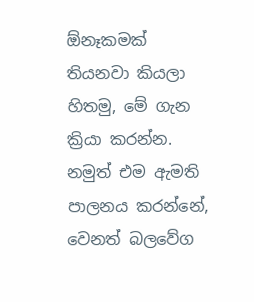ඕනෑකමක් තියනවා කියලා හිතමු, මේ ගැන ක්‍රියා කරන්න. නමුත් එම ඇමති පාලනය කරන්නේ, වෙනත් බලවේග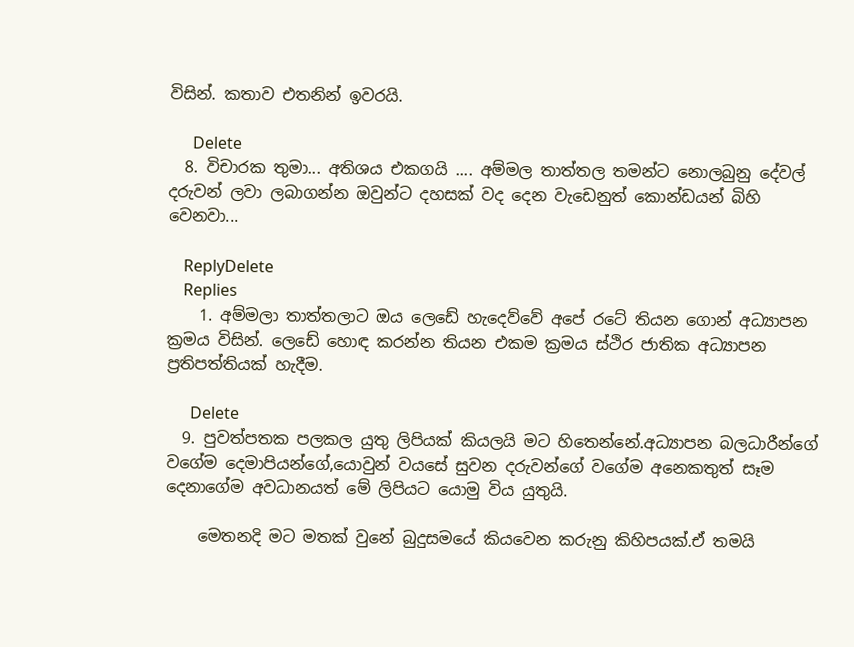විසින්. කතාව එතනින් ඉවරයි.

      Delete
  8. විචාරක තුමා... අතිශය එකගයි .... අම්මල තාත්තල තමන්ට නොලබුනු දේවල් දරුවන් ලවා ලබාගන්න ඔවුන්ට දහසක් වද දෙන වැඩෙනුත් කොන්ඩයන් බිහි වෙනවා...

    ReplyDelete
    Replies
    1. අම්මලා තාත්තලාට ඔය ලෙඩේ හැදෙව්වේ අපේ රටේ තියන ගොන් අධ්‍යාපන ක්‍රමය විසින්. ලෙඩේ හොඳ කරන්න තියන එකම ක්‍රමය ස්ථිර ජාතික අධ්‍යාපන ප්‍රතිපත්තියක් හැදීම.

      Delete
  9. පුවත්පතක පලකල යුතු ලිපියක් කියලයි මට හිතෙන්නේ.අධ්‍යාපන බලධාරීන්ගේ වගේම දෙමාපියන්ගේ,යොවුන් වයසේ සුවන දරුවන්ගේ වගේම අනෙකතුත් සෑම දෙනාගේම අවධානයත් මේ ලිපියට යොමු විය යුතුයි.

    මෙතනදි මට මතක් වුනේ බුදුසමයේ කියවෙන කරුනු කිහිපයක්.ඒ තමයි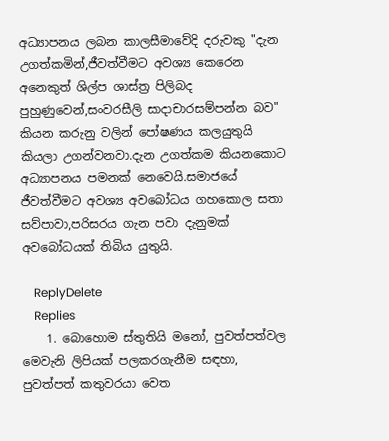අධ්‍යාපනය ලබන කාලසීමාවේදි දරුවකු "දැන උගත්කමින්,ජීවත්වීමට අවශ්‍ය කෙරෙන අනෙකුත් ශිල්ප ශාස්ත්‍ර පිලිබද පුහුණුවෙන්,සංවරසීලි සාදාචාරසම්පන්න බව" කියන කරුනු වලින් පෝෂණය කලයුතුයි කියලා උගන්වනවා.දැන උගත්කම කියනකොට අධ්‍යාපනය පමනක් නෙවෙයි.සමාජයේ ජීවත්වීමට අවශ්‍ය අවබෝධය ගහකොල සතා සව්පාවා,පරිසරය ගැන පවා දැනුමක් අවබෝධයක් තිබිය යුතුයි.

    ReplyDelete
    Replies
    1. බොහොම ස්තුතියි මනෝ, පුවත්පත්වල මෙවැනි ලිපියක් පලකරගැනීම සඳහා, පුවත්පත් කතුවරයා වෙත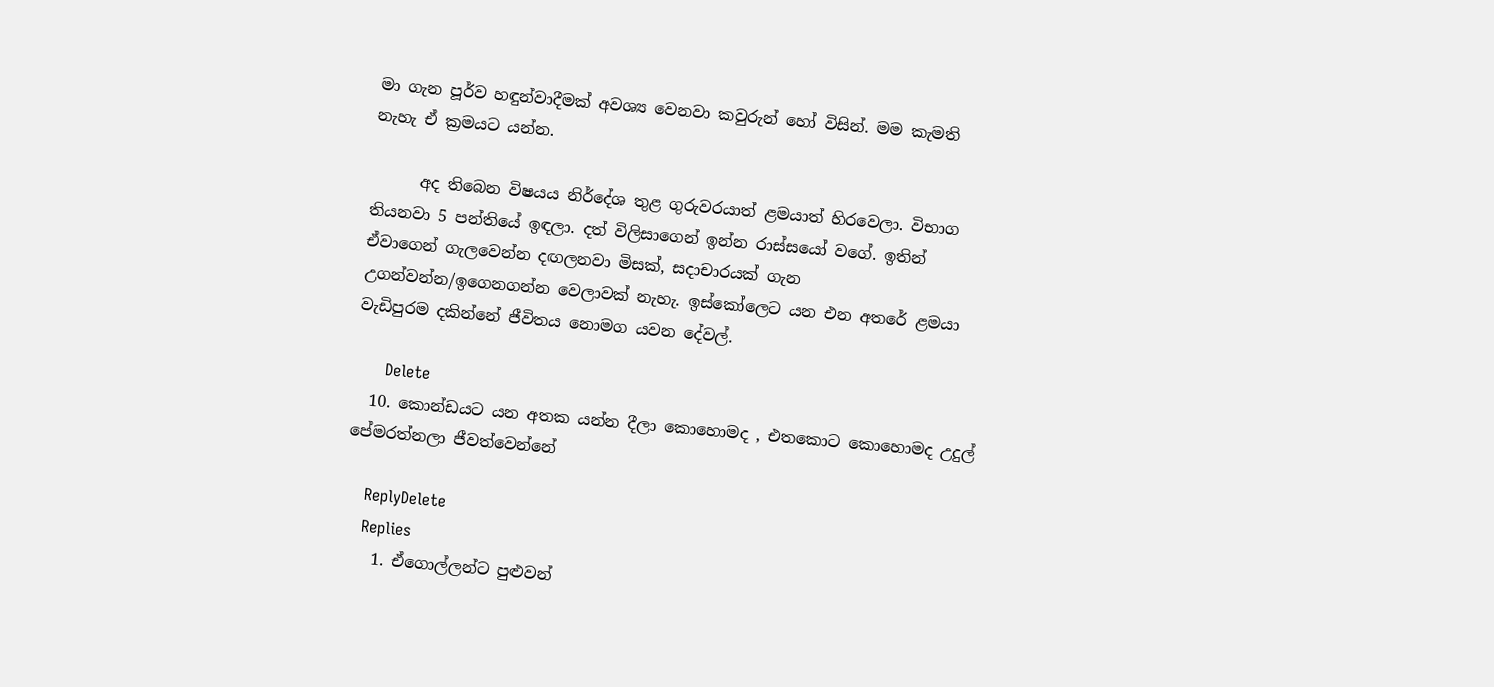මා ගැන පූර්ව හඳුන්වාදීමක් අවශ්‍ය වෙනවා කවුරුන් හෝ විසින්. මම කැමති නැහැ ඒ ක්‍රමයට යන්න.

      අද තිබෙන විෂයය නිර්දේශ තුළ ගුරුවරයාත් ළමයාත් හිරවෙලා. විභාග තියනවා 5 පන්තියේ ඉඳලා. දත් විලිසාගෙන් ඉන්න රාස්සයෝ වගේ. ඉතින් ඒවාගෙන් ගැලවෙන්න දඟලනවා මිසක්, සදාචාරයක් ගැන උගන්වන්න/ඉගෙනගන්න වෙලාවක් නැහැ. ඉස්කෝලෙට යන එන අතරේ ළමයා වැඩිපුරම දකින්නේ ජීවිතය නොමග යවන දේවල්.

      Delete
  10. කොන්ඩයට යන අතක යන්න දීලා කොහොමද , එතකොට කොහොමද උදුල් පේමරත්නලා ජීවත්වෙන්නේ

    ReplyDelete
    Replies
    1. ඒගොල්ලන්ට පුළුවන්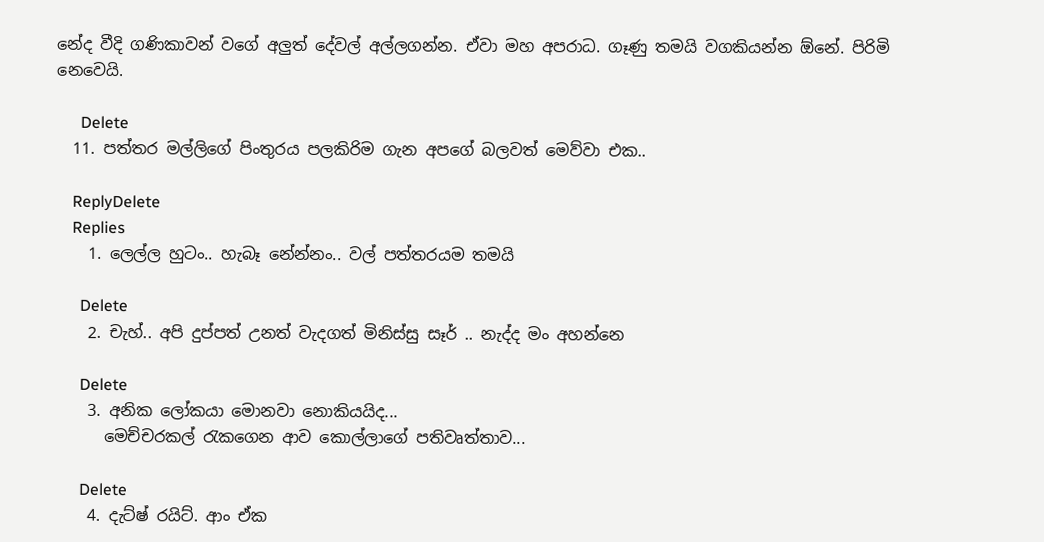නේද වීදි ගණිකාවන් වගේ අලුත් දේවල් අල්ලගන්න. ඒවා මහ අපරාධ. ගෑණු තමයි වගකියන්න ඕනේ. පිරිමි නෙවෙයි.

      Delete
  11. පත්තර මල්ලිගේ පිංතුරය පලකිරිම ගැන අපගේ බලවත් මෙව්වා එක..

    ReplyDelete
    Replies
    1. ලෙල්ල හුටං.. හැබෑ නේන්නං.. වල් පත්තරයම තමයි

      Delete
    2. චැහ්.. අපි දුප්පත් උනත් වැදගත් මිනිස්සු සෑර් .. නැද්ද මං අහන්නෙ

      Delete
    3. අනික ලෝකයා මොනවා නොකියයිද...
      මෙච්චරකල් රැකගෙන ආව කොල්ලාගේ පතිවෘත්තාව...

      Delete
    4. දැට්ෂ් රයිට්. ආං ඒක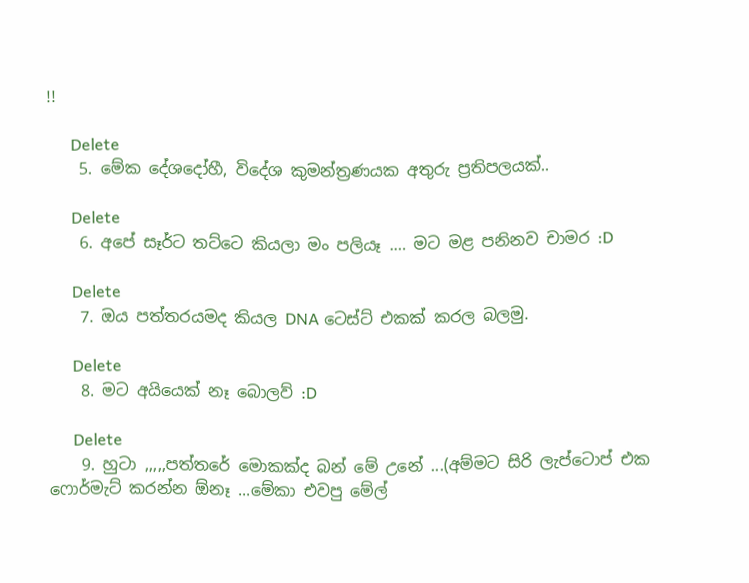!!

      Delete
    5. මේක දේශදෝහී, විදේශ කුමන්ත්‍රණයක අතුරු ප්‍රතිපලයක්..

      Delete
    6. අපේ සෑර්ට තට්ටෙ කියලා මං පලියෑ .… මට මළ පනිනව චාමර :D

      Delete
    7. ඔය පත්තරයමද කියල DNA ටෙස්ට් එකක් කරල බලමු.

      Delete
    8. මට අයියෙක් නෑ බොලව් :D

      Delete
    9. හුටා ,,,,,පත්තරේ මොකක්ද බන් මේ උනේ ...(අම්මට සිරි ලැප්ටොප් එක ෆොර්මැට් කරන්න ඕනෑ ...මේකා එවපු මේල්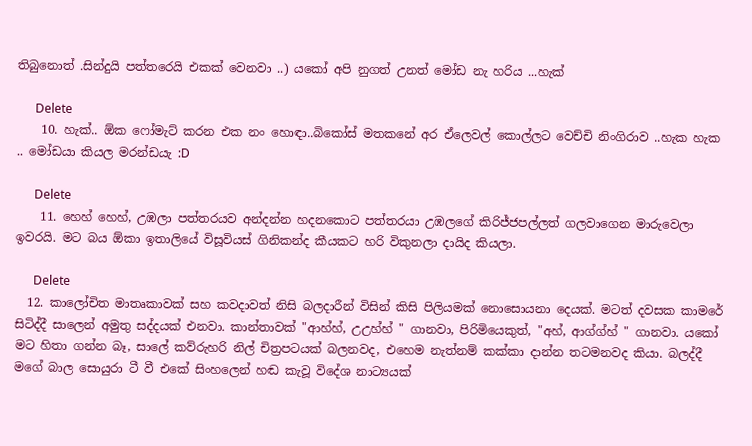තිබුනොත් .සින්දුයි පත්තරෙයි එකක් වෙනවා ..) යකෝ අපි නුගත් උනත් මෝඩ නැ හරිය ...හැක්

      Delete
    10. හැක්.. ඕක ෆෝමැට් කරන එක නං හොඳා..බිකෝස් මතකනේ අර ඒලෙවල් කොල්ලට වෙච්චි නිංගිරාව ..හැක හැක .. මෝඩයා කියල මරන්ඩයැ :D

      Delete
    11. හෙහ් හෙහ්, උඹලා පත්තරයව අන්දන්න හදනකොට පත්තරයා උඹලගේ කිරිජ්ජපල්ලත් ගලවාගෙන මාරුවෙලා ඉවරයි. මට බය ඕකා ඉතාලියේ විසූවියස් ගිනිකන්ද කීයකට හරි විකුනලා දායිද කියලා.

      Delete
  12. කාලෝචිත මාතෘකාවක් සහ කවදාවත් නිසි බලදාරීන් විසින් කිසි පිලියමක් නොසොයනා දෙයක්. මටත් දවසක කාමරේ සිටිද්දී සාලෙන් අමුතු සද්දයක් එනවා. කාන්තාවක් "ආහ්හ්, උඋහ්හ් " ගානවා, පිරිමියෙකුත්, "අහ්, ආග්ග්හ් " ගානවා. යකෝ මට හිතා ගන්න බෑ, සාලේ කව්රුහරි නිල් චිත්‍රපටයක් බලනවද, එහෙම නැත්නම් කක්කා දාන්න තටමනවද කියා. බලද්දී මගේ බාල සොයුරා ටී වී එකේ සිංහලෙන් හඬ කැවූ විදේශ නාට්‍යයක්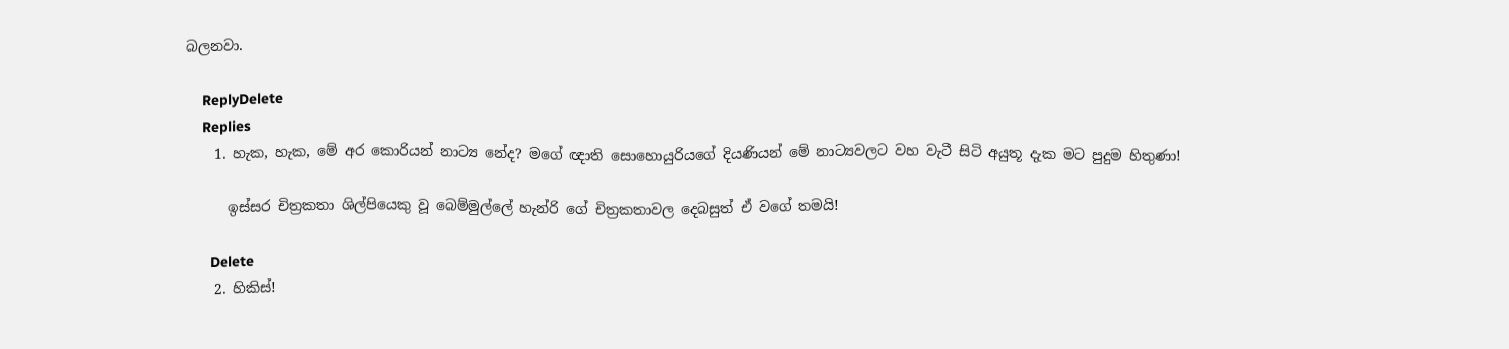බලනවා.

    ReplyDelete
    Replies
    1. හැක, හැක, මේ අර කොරියන් නාට්‍ය නේද? මගේ ඥාති සොහොයුරියගේ දියණියන් මේ නාට්‍යවලට වහ වැටී සිටි අයුතූ දැක මට පුදුම හිතුණා!

      ඉස්සර චිත්‍රකතා ශිල්පියෙකු වූ බෙම්මුල්ලේ හැන්රි ගේ චිත්‍රකතාවල දෙබසුත් ඒ වගේ තමයි!

      Delete
    2. හිකිස්!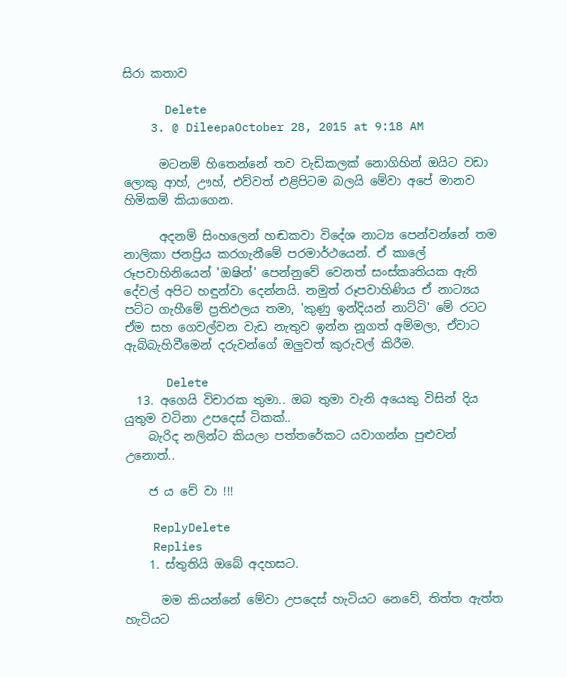සිරා කතාව

      Delete
    3. @ DileepaOctober 28, 2015 at 9:18 AM

      මටනම් හිතෙන්නේ තව වැඩිකලක් නොගිහින් ඔයිට වඩා ලොකු ආහ්, ඌහ්, එව්වත් එළිපිටම බලයි මේවා අපේ මානව හිමිකම් කියාගෙන.

      අදනම් සිංහලෙන් හඬකවා විදේශ නාට්‍ය පෙන්වන්නේ තම නාලිකා ජනප්‍රිය කරගැනීමේ පරමාර්ථයෙන්. ඒ කාලේ රූපවාහිනියෙන් 'ඔෂින්' පෙන්නුවේ වෙනත් සංස්කෘතියක ඇති දේවල් අපිට හඳුන්වා දෙන්නයි. නමුත් රූපවාහිණිය ඒ නාට්‍යය පට්ට ගැහීමේ ප්‍රතිඵලය තමා, 'කුණු ඉන්දියන් නාට්ටි' මේ රටට ඒම සහ ගෙවල්වන වැඩ නැතුව ඉන්න නූගත් අම්මලා, ඒවාට ඇබ්බැහිවීමෙන් දරුවන්ගේ ඔලුවත් කුරුවල් කිරීම.

      Delete
  13. අගෙයි විචාරක තුමා.. ඔබ තුමා වැනි අයෙකු විසින් දිය යුතුම වටිනා උපදෙස් ටිකක්..
    බැරිද නලින්ට කියලා පත්තරේකට යවාගන්න පුළුවන් උනොත්..

    ජ ය වේ වා !!!

    ReplyDelete
    Replies
    1. ස්තුතියි ඔබේ අදහසට.

      මම කියන්නේ මේවා උපදෙස් හැටියට නෙවේ, තිත්ත ඇත්ත හැටියට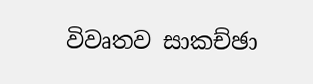විවෘතව සාකච්ඡා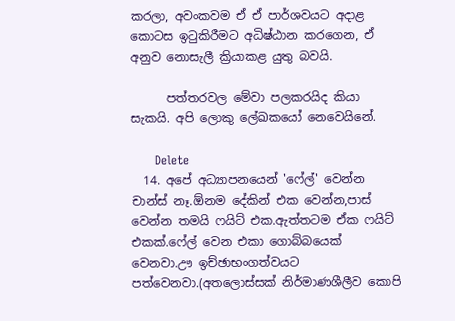කරලා, අවංකවම ඒ ඒ පාර්ශවයට අදාළ කොටස ඉටුකිරීමට අධිෂ්ඨාන කරගෙන, ඒ අනුව නොසැලී ක්‍රියාකළ යුතු බවයි.

      පත්තරවල මේවා පලකරයිද කියා සැකයි. අපි ලොකු ලේඛකයෝ නෙවෙයිනේ.

      Delete
  14. අපේ අධ්‍යාපනයෙන් 'ෆේල්' වෙන්න චාන්ස් නෑ.ඕනම දේකින් එක වෙන්න,පාස් වෙන්න තමයි ෆයිට් එක.ඇත්තටම ඒක ෆයිට් එකක්.ෆේල් වෙන එකා ගොබ්බයෙක් වෙනවා.ඌ ඉච්ඡාභංගත්වයට පත්වෙනවා.(අතලොස්සක් නිර්මාණශීලීව කොපි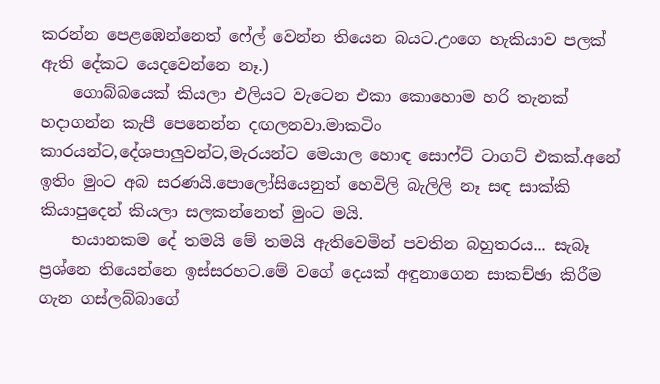කරන්න පෙළඹෙන්නෙත් ෆේල් වෙන්න තියෙන බයට.උංගෙ හැකියාව පලක් ඇති දේකට යෙදවෙන්නෙ නෑ.)
    ගොබ්බයෙක් කියලා එලියට වැටෙන එකා කොහොම හරි තැනක් හදාගන්න කැපී පෙනෙන්න දඟලනවා.මාකටිං කාරයන්ට,දේශපාලුවන්ට,මැරයන්ට මෙයාල හොඳ සොෆ්ට් ටාගට් එකක්.අනේ ඉතිං මුංට අබ සරණයි.පොලෝසියෙනුත් හෙවිලි බැලිලි නෑ සඳ සාක්කි කියාපුදෙන් කියලා සලකන්නෙත් මුංට මයි.
    භයානකම දේ තමයි මේ තමයි ඇතිවෙමින් පවතින බහුතරය... සැබෑ ප්‍රශ්නෙ තියෙන්නෙ ඉස්සරහට.මේ වගේ දෙයක් අඳුනාගෙන සාකච්ඡා කිරීම ගැන ගස්ලබ්බාගේ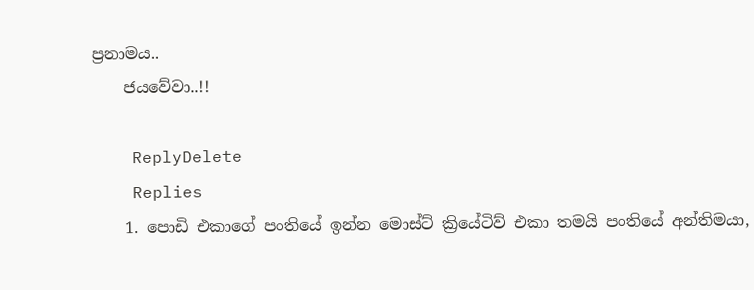ප්‍රනාමය..
    ජයවේවා..!!

    ReplyDelete
    Replies
    1. පොඩි එකාගේ පංතියේ ඉන්න මොස්ට් ක්‍රියේටිව් එකා තමයි පංතියේ අන්තිමයා,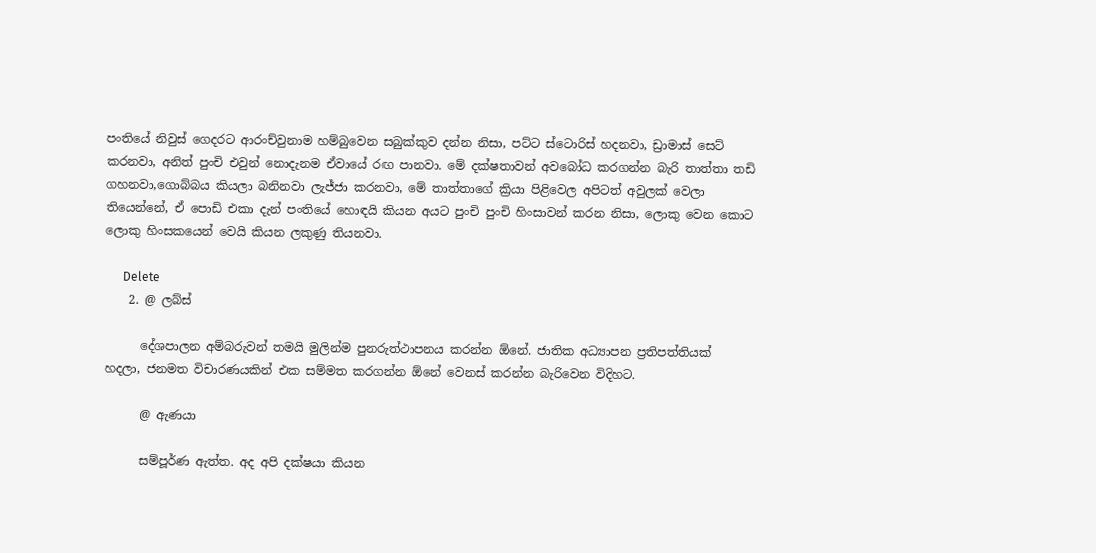පංතියේ නිවුස් ගෙදරට ආරංච්වුනාම හම්බුවෙන සබුක්කුව දන්න නිසා, පට්ට ස්ටොරිස් හදනවා, ඩ්‍රාමාස් සෙට් කරනවා, අනිත් පුංචි එවුන් නොදැනම ඒවායේ රඟ පානවා. මේ දක්ෂතාවන් අවබෝධ කරගන්න බැරි තාත්තා තඩි ගහනවා,ගොබ්බය කියලා බනිනවා ලැජ්ජා කරනවා, මේ තාත්තාගේ ක්‍රියා පිළිවෙල අපිටත් අවුලක් වෙලා තියෙන්නේ, ඒ පොඩි එකා දැන් පංතියේ හොඳයි කියන අයට පුංචි පුංචි හිංසාවන් කරන නිසා, ලොකු වෙන කොට ලොකු හිංසකයෙන් වෙයි කියන ලකුණු තියනවා.

      Delete
    2. @ ලබ්ස්

      දේශපාලන අම්බරුවන් තමයි මුලින්ම පුනරුත්ථාපනය කරන්න ඕනේ. ජාතික අධ්‍යාපන ප්‍රතිපත්තියක් හදලා, ජනමත විචාරණයකින් එක සම්මත කරගන්න ඕනේ වෙනස් කරන්න බැරිවෙන විදිහට.

      @ ඇණයා

      සම්පූර්ණ ඇත්ත. අද අපි දක්ෂයා කියන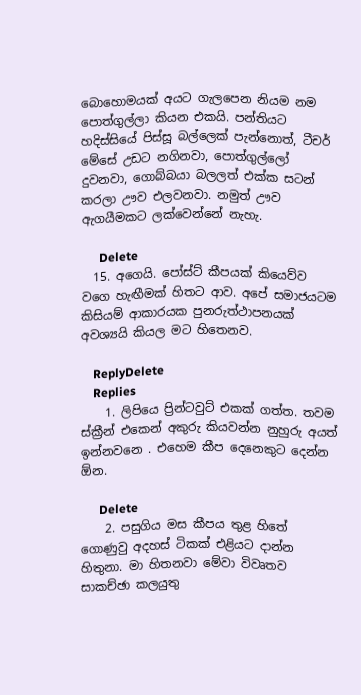බොහොමයක් අයට ගැලපෙන නියම නම පොත්ගුල්ලා කියන එකයි. පන්තියට හදිස්සියේ පිස්සූ බල්ලෙක් පැන්නොත්, ටීචර් මේසේ උඩට නගිනවා, පොත්ගුල්ලෝ දුවනවා, ගොබ්බයා බලලත් එක්ක සටන් කරලා ඌව එලවනවා. නමුත් ඌව ඇගයීමකට ලක්වෙන්නේ නැහැ.

      Delete
  15. අගෙයි. පෝස්ට් කීපයක් කියෙව්ව වගෙ හැඟීමක් හිතට ආව. අපේ සමාජයටම කිසියම් ආකාරයක පුනරුත්ථාපනයක් අවශ්‍යයි කියල මට හිතෙනව.

    ReplyDelete
    Replies
    1. ලිපියෙ ප්‍රින්ටවුට් එකක් ගත්ත. තවම ස්ක්‍රීන් එකෙන් අකුරු කියවන්න නුහුරු අයත් ඉන්නවනෙ . එහෙම කීප දෙනෙකුට දෙන්න ඕන.

      Delete
    2. පසුගිය මස කීපය තුළ හිතේ ගොණුවු අදහස් ටිකක් එළියට දාන්න හිතුනා. මා හිතනවා මේවා විවෘතව සාකච්ඡා කලයුතු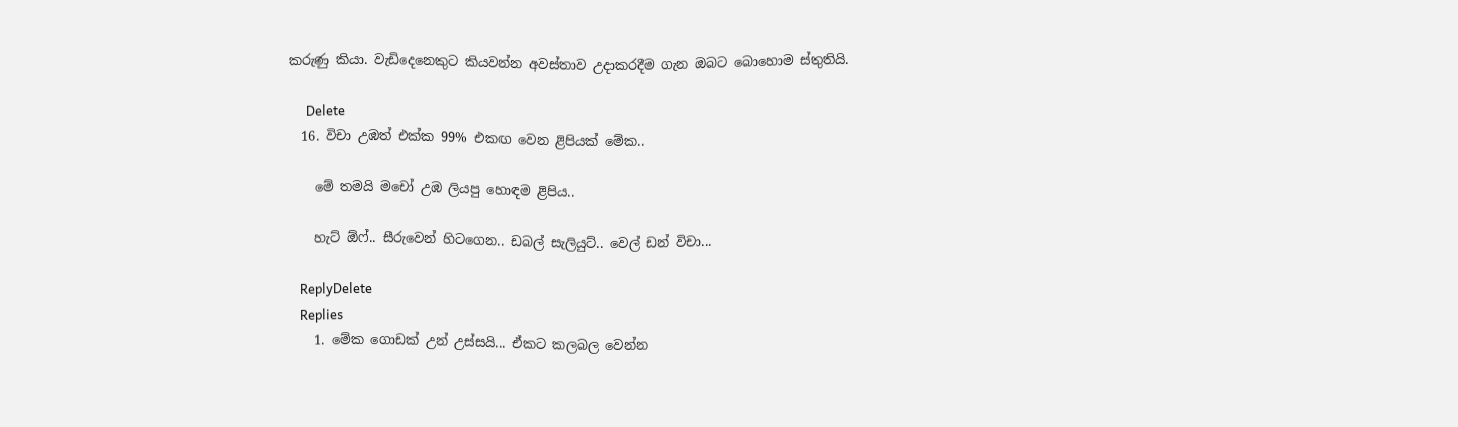කරුණු කියා. වැඩිදෙනෙකුට කියවන්න අවස්තාව උදාකරදීම ගැන ඔබට බොහොම ස්තුතියි.

      Delete
  16. විචා උඹත් එක්ක 99% එකඟ වෙන ළිපියක් මේක..

    මේ තමයි මචෝ උඹ ලියපු හොඳම ළිපිය..

    හැට් ඕෆ්.. සීරුවෙන් හිටගෙන.. ඩබල් සැලියුට්.. වෙල් ඩන් විචා...

    ReplyDelete
    Replies
    1. මේක ගොඩක් උන් උස්සයි... ඒකට කලබල වෙන්න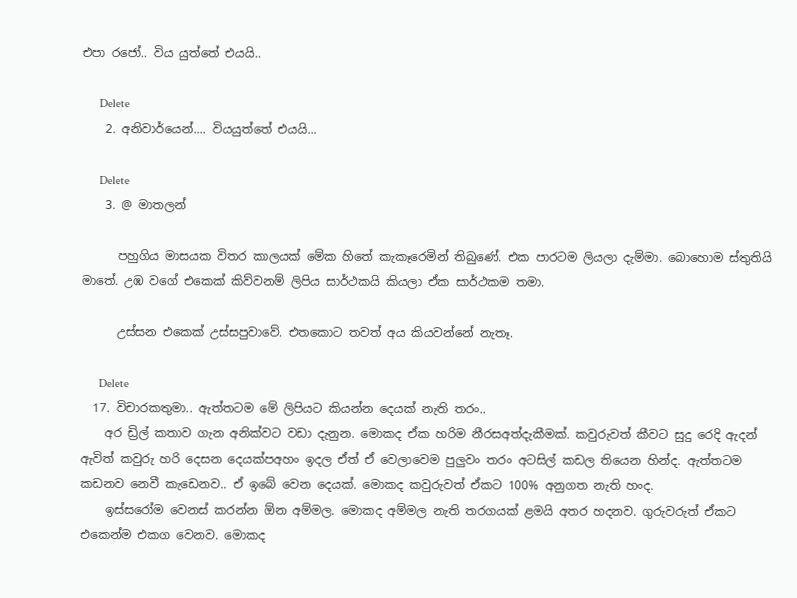එපා රජෝ.. විය යුත්තේ එයයි..

      Delete
    2. අනිවාර්යෙන්.... වියයුත්තේ එයයි...

      Delete
    3. @ මාතලන්

      පහුගිය මාසයක විතර කාලයක් මේක හිතේ කැකෑරෙමින් තිබුණේ. එක පාරටම ලියලා දැම්මා. බොහොම ස්තුතියි මාතේ. උඹ වගේ එකෙක් කිව්වනම් ලිපිය සාර්ථකයි කියලා ඒක සාර්ථකම තමා.

      උස්සන එකෙක් උස්සපුවාවේ. එතකොට තවත් අය කියවන්නේ නැතෑ.

      Delete
  17. විචාරකතුමා.. ඇත්තටම මේ ලිපියට කියන්න දෙයක් නැති තරං..
    අර ඩ්‍රිල් කතාව ගැන අනික්වට වඩා දැනුන. මොකද ඒක හරිම නීරසඅත්දැකීමක්. කවුරුවත් කීවට සුදු රෙදි ඇදන් ඇවිත් කවුරු හරි දෙසන දෙයක්පඅහං ඉදල ඒත් ඒ වෙලාවෙම පුලුවං තරං අටසිල් කඩල තියෙන හින්ද. ඇත්තටම කඩනව නෙවී කැඩෙනව.. ඒ ඉබේ වෙන දෙයක්. මොකද කවුරුවත් ඒකට 100% අනුගත නැති හංද.
    ඉස්සරෝම වෙනස් කරන්න ඕන අම්මල. මොකද අම්මල නැති තරගයක් ළමයි අතර හදනව. ගුරුවරුත් ඒකට එකෙන්ම එකග වෙනව. මොකද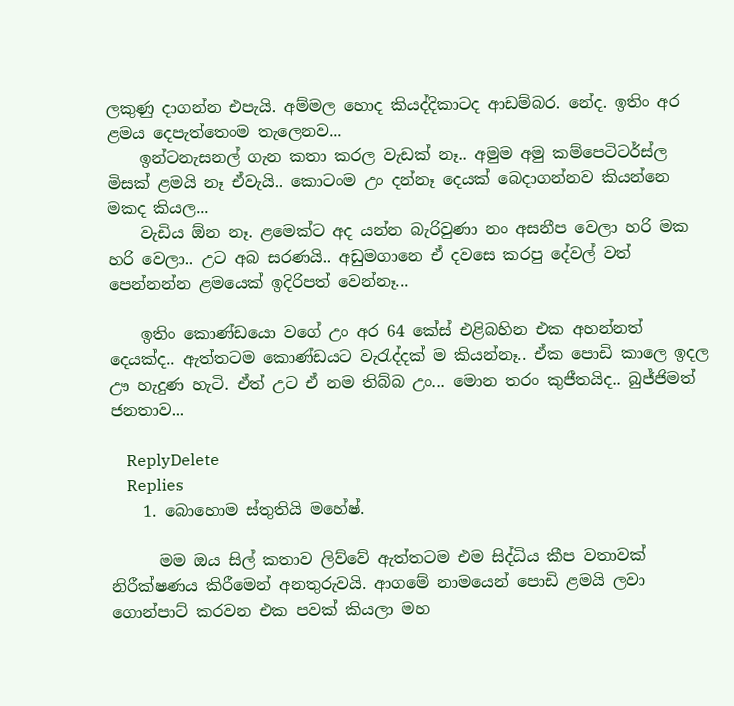ලකුණු දාගන්න එපැයි. අම්මල හොද කියද්දිකාටද ආඩම්බර. නේද. ඉතිං අර ළමය දෙපැත්තෙංම තැලෙනව...
    ඉන්ටනැසනල් ගැන කතා කරල වැඩක් නෑ.. අමුම අමු කම්පෙටිටර්ස්ල මිසක් ළමයි නෑ ඒවැයි.. කොටංම උං දන්නෑ දෙයක් බෙදාගන්නව කියන්නෙ මකද කියල...
    වැඩිය ඕන නෑ. ළමෙක්ට අද යන්න බැරිවුණා නං අසනීප වෙලා හරි මක හරි වෙලා.. උට අබ සරණයි.. අඩුමගානෙ ඒ දවසෙ කරපු දේවල් වත් පෙන්නන්න ළමයෙක් ඉදිරිපත් වෙන්නෑ...

    ඉතිං කොණ්ඩයො වගේ උං අර 64 කේස් එළිබහින එක අහන්නත් දෙයක්ද.. ඇත්තටම කොණ්ඩයට වැරැද්දක් ම කියන්නෑ.. ඒක පොඩි කාලෙ ඉදල ඌ හැදුණ හැටි. ඒත් උට ඒ නම තිබ්බ උං... මොන තරං කුජීතයිද.. බුජ්ජිමත් ජනතාව...

    ReplyDelete
    Replies
    1. බොහොම ස්තුතියි මහේෂ්.

      මම ඔය සිල් කතාව ලිව්වේ ඇත්තටම එම සිද්ධිය කීප වතාවක් නිරීක්ෂණය කිරීමෙන් අනතුරුවයි. ආගමේ නාමයෙන් පොඩි ළමයි ලවා ගොන්පාට් කරවන එක පවක් කියලා මහ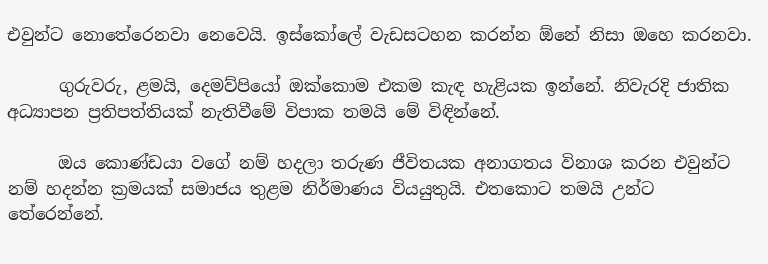එවුන්ට නොතේරෙනවා නෙවෙයි. ඉස්කෝලේ වැඩසටහන කරන්න ඕනේ නිසා ඔහෙ කරනවා.

      ගුරුවරු, ළමයි, දෙමව්පියෝ ඔක්කොම එකම කැඳ හැළියක ඉන්නේ. නිවැරදි ජාතික අධ්‍යාපන ප්‍රතිපත්තියක් නැතිවීමේ විපාක තමයි මේ විඳින්නේ.

      ඔය කොණ්ඩයා වගේ නම් හදලා තරුණ ජීවිතයක අනාගතය විනාශ කරන එවුන්ට නම් හදන්න ක්‍රමයක් සමාජය තුළම නිර්මාණය වියයුතුයි. එතකොට තමයි උන්ට තේරෙන්නේ.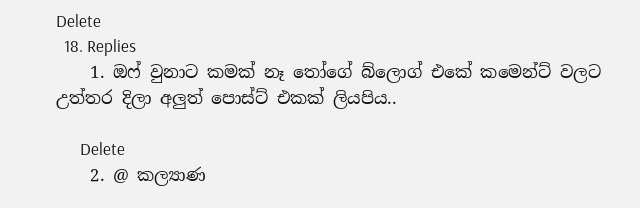Delete
  18. Replies
    1. ඔෆ් වුනාට කමක් නෑ තෝගේ බ්ලොග් එකේ කමෙන්ට් වලට උත්තර දිලා අලුත් පොස්ට් එකක් ලියපිය..

      Delete
    2. @ කල්‍යාණ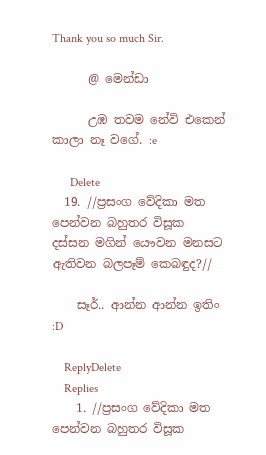Thank you so much Sir.

      @ මෙන්ඩා

      උඹ තවම නේවි එකෙන් කාලා නෑ වගේ. :e

      Delete
  19. //ප්‍රසංග වේදිකා මත පෙන්වන බහුතර විසූක දස්සන මගින් යෞවන මනසට ඇතිවන බලපෑම් කෙබඳුද?//

    සෑර්.. ආන්න ආන්න ඉතිං :D

    ReplyDelete
    Replies
    1. //ප්‍රසංග වේදිකා මත පෙන්වන බහුතර විසූක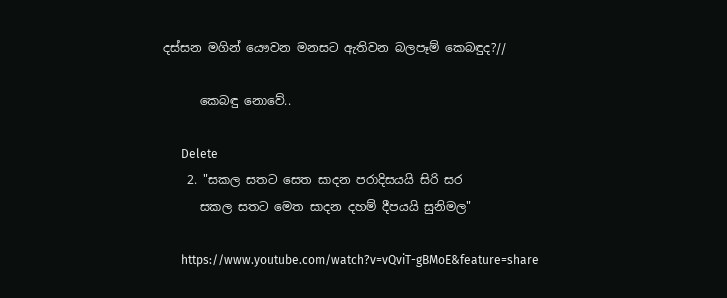දස්සන මගින් යෞවන මනසට ඇතිවන බලපෑම් කෙබඳුද?//

      කෙබඳු නොවේ..

      Delete
    2. "සකල සතට සෙත සාදන පරාදිසයයි සිරි සර
      සකල සතට මෙත සාදන දහම් දීපයයි සුනිමල"

      https://www.youtube.com/watch?v=vQviT-gBMoE&feature=share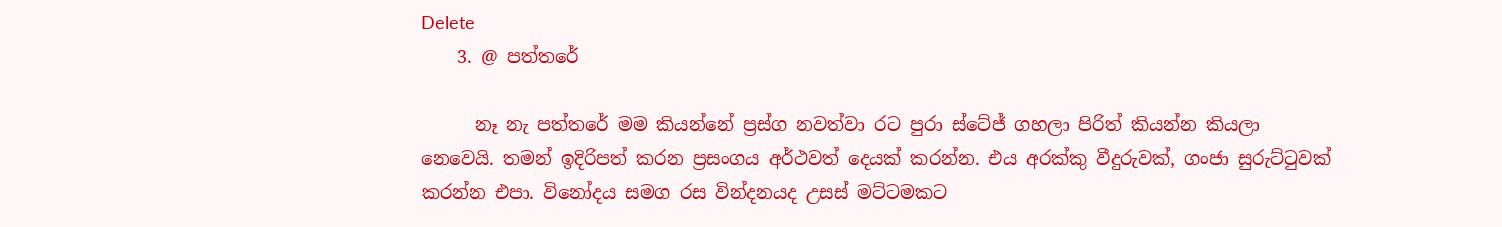Delete
    3. @ පත්තරේ

      නෑ නැ පත්තරේ මම කියන්නේ ප්‍රස්ග නවත්වා රට පුරා ස්ටේජ් ගහලා පිරිත් කියන්න කියලා නෙවෙයි. තමන් ඉදිරිපත් කරන ප්‍රසංගය අර්ථවත් දෙයක් කරන්න. එය අරක්කු වීදුරුවක්, ගංජා සුරුට්ටුවක් කරන්න එපා. විනෝදය සමග රස වින්දනයද උසස් මට්ටමකට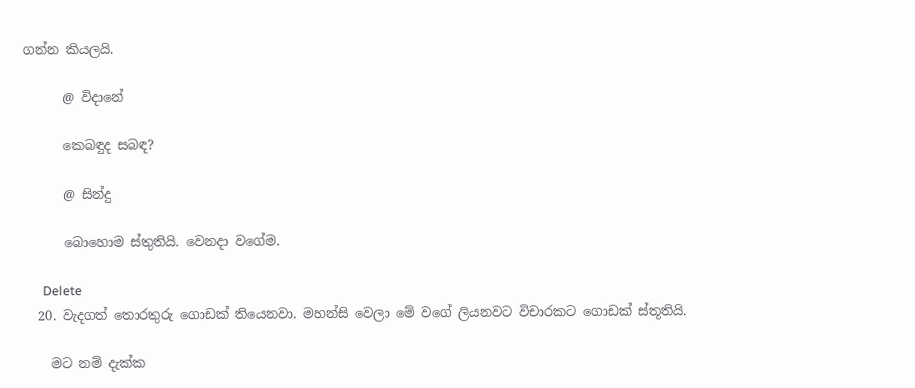ගන්න කියලයි.

      @ විදානේ

      කෙබඳුද සබඳ?

      @ සින්දු

      බොහොම ස්තුතියි. වෙනදා වගේම.

      Delete
  20. වැදගත් තොරතුරු ගොඩක් තියෙනවා. මහන්සි වෙලා මේ වගේ ලියනවට විචාරකට ගොඩක් ස්තූතියි.

    මට නම් දැක්ක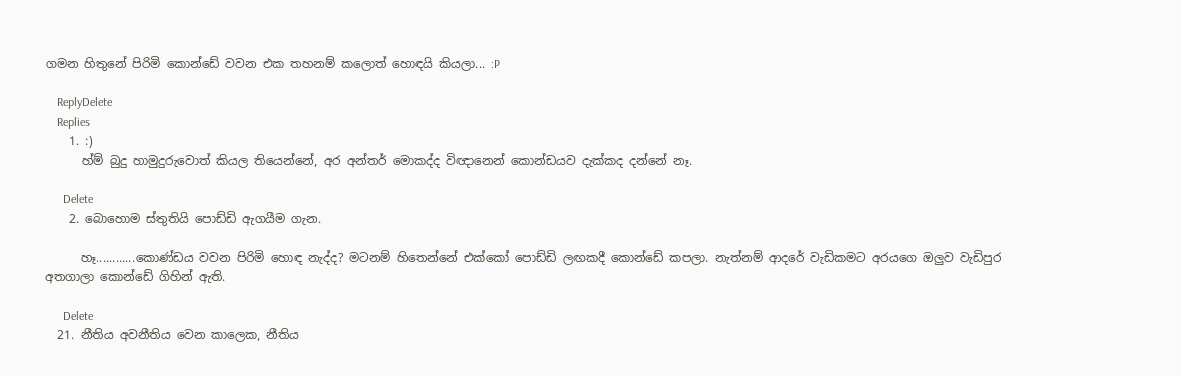ගමන හිතුනේ පිරිමි කොන්ඩේ වවන එක තහනම් කලොත් හොඳයි කියලා... :P

    ReplyDelete
    Replies
    1. :)
      හ්ම් බුදු හාමුදුරුවොත් කියල තියෙන්නේ, අර අන්තර් මොකද්ද විඥානෙන් කොන්ඩයව දැක්කද දන්නේ නෑ.

      Delete
    2. බොහොම ස්තුතියි පොඩ්ඩි ඇගයීම ගැන.

      හෑ............කොණ්ඩය වවන පිරිමි හොඳ නැද්ද? මටනම් හිතෙන්නේ එක්කෝ පොඩ්ඩි ලඟකදී කොන්ඩේ කපලා. නැත්නම් ආදරේ වැඩිකමට අරයගෙ ඔලුව වැඩිපුර අතගාලා කොන්ඩේ ගිහින් ඇති.

      Delete
  21. නීතිය අවනීතිය වෙන කාලෙක, නීතිය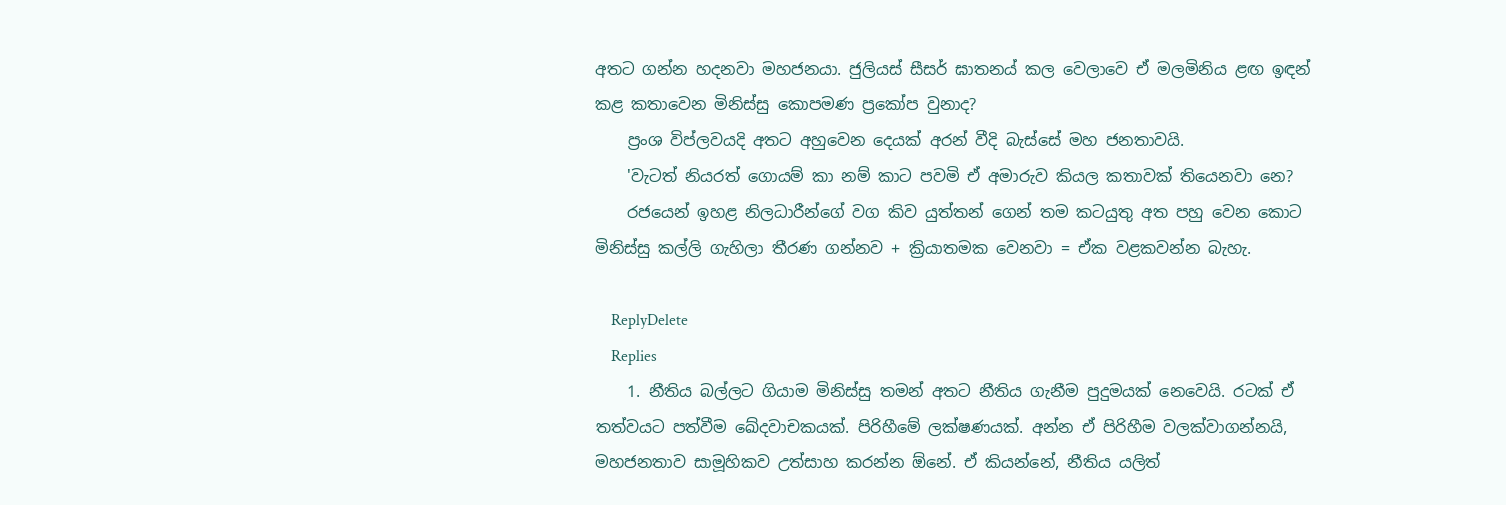අතට ගන්න හදනවා මහජනයා. ජුලියස් සීසර් ඝාතනය් කල වෙලාවෙ ඒ මලමිනිය ළඟ ඉඳන් කළ කතාවෙන මිනිස්සු කොපමණ ප්‍රකෝප වුනාද?
    ප්‍රංශ විප්ලවයදි අතට අහුවෙන දෙයක් අරන් වීදි බැස්සේ මහ ජනතාවයි.
    'වැටත් නියරත් ගොයම් කා නම් කාට පවමි ඒ අමාරුව කියල කතාවක් තියෙනවා නෙ?
    රජයෙන් ඉහළ නිලධාරීන්ගේ වග කිව යුත්තන් ගෙන් තම කටයුතු අත පහු වෙන කොට මිනිස්සු කල්ලි ගැහිලා තීරණ ගන්නව + ක්‍රියාතමක වෙනවා = ඒක වළකවන්න බැහැ.

    ReplyDelete
    Replies
    1. නීතිය බල්ලට ගියාම මිනිස්සු තමන් අතට නීතිය ගැනීම පුදුමයක් නෙවෙයි. රටක් ඒ තත්වයට පත්වීම ඛේදවාචකයක්. පිරිහීමේ ලක්ෂණයක්. අන්න ඒ පිරිහීම වලක්වාගන්නයි, මහජනතාව සාමූහිකව උත්සාහ කරන්න ඕනේ. ඒ කියන්නේ, නීතිය යලිත්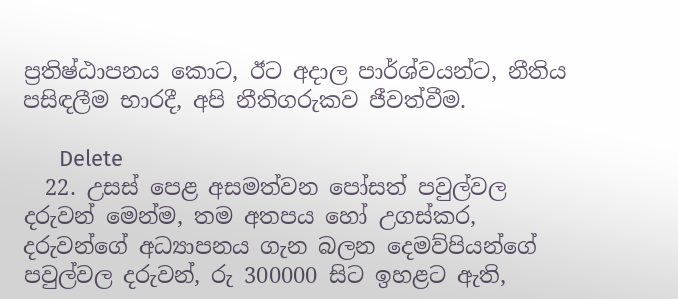ප්‍රතිෂ්ඨාපනය කොට, ඊට අදාල පාර්ශ්වයන්ට, නීතිය පසිඳලීම භාරදී, අපි නීතිගරුකව ජීවත්වීම.

      Delete
  22. උසස් පෙළ අසමත්වන පෝසත් පවුල්වල දරුවන් මෙන්ම, තම අතපය හෝ උගස්කර, දරුවන්ගේ අධ්‍යාපනය ගැන බලන දෙමව්පියන්ගේ පවුල්වල දරුවන්, රු 300000 සිට ඉහළට ඇති,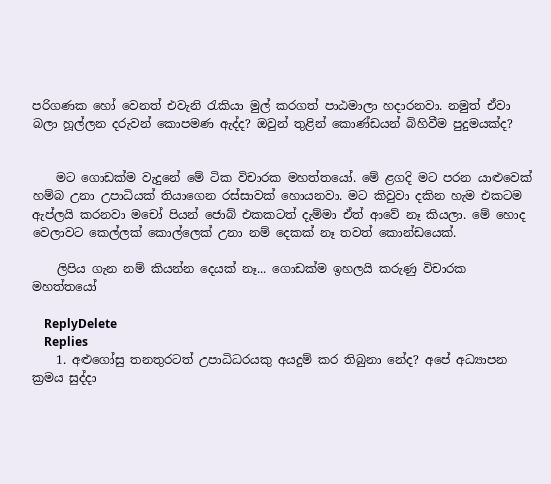පරිගණක හෝ වෙනත් එවැනි රැකියා මුල් කරගත් පාඨමාලා හදාරනවා. නමුත් ඒවා බලා හූල්ලන දරුවන් කොපමණ ඇද්ද? ඔවුන් තුළින් කොණ්ඩයන් බිහිවීම පුදුමයක්ද?


    මට ගොඩක්ම වැදුනේ මේ ටික විචාරක මහත්තයෝ. මේ ළගදි මට පරන යාළුවෙක් හම්බ උනා උපාධියක් තියාගෙන රස්සාවක් හොයනවා. මට කිවුවා දකින හැම එකටම ඇප්ලයි කරනවා මචෝ පියන් ජොබ් එකකටත් දැම්මා ඒත් ආවේ නෑ කියලා. මේ හොද වෙලාවට කෙල්ලක් කොල්ලෙක් උනා නම් දෙකක් නෑ තවත් කොන්ඩයෙක්.

    ලිපිය ගැන නම් කියන්න දෙයක් නෑ... ගොඩක්ම ඉහලයි කරුණු විචාරක මහත්තයෝ

    ReplyDelete
    Replies
    1. අළුගෝසු තනතුරටත් උපාධිධරයකු අයදුම් කර තිබුනා නේද? අපේ අධ්‍යාපන ක්‍රමය සුද්දා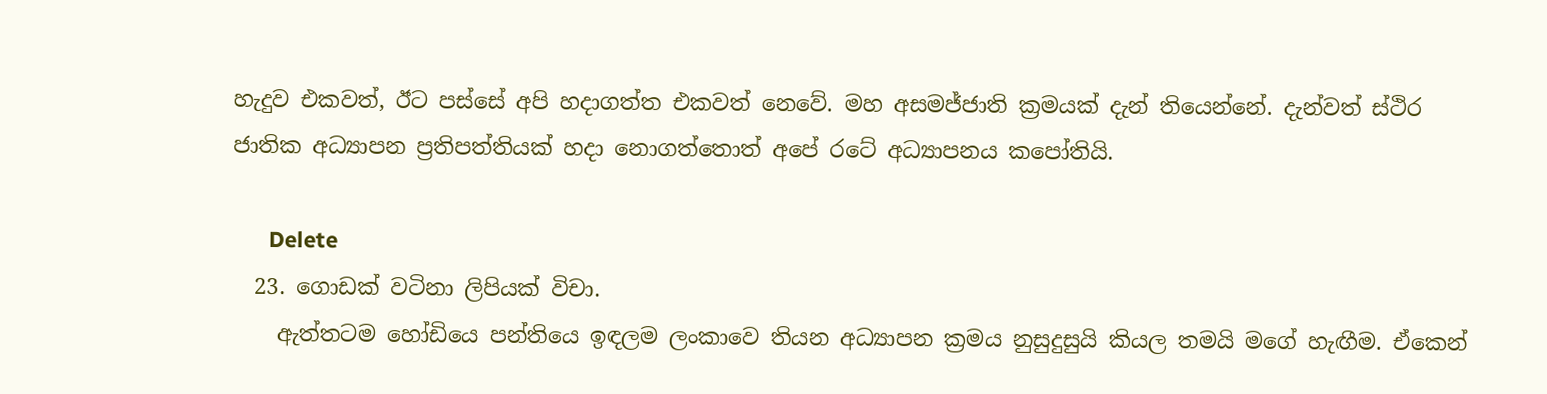හැදුව එකවත්, ඊට පස්සේ අපි හදාගත්ත එකවත් නෙවේ. මහ අසමජ්ජාති ක්‍රමයක් දැන් තියෙන්නේ. දැන්වත් ස්ථිර ජාතික අධ්‍යාපන ප්‍රතිපත්තියක් හදා නොගත්තොත් අපේ රටේ අධ්‍යාපනය කපෝතියි.

      Delete
  23. ගොඩක් වටිනා ලිපියක් විචා.
    ඇත්තටම හෝඩියෙ පන්තියෙ ඉඳලම ලංකාවෙ තියන අධ්‍යාපන ක්‍රමය නුසුදුසුයි කියල තමයි මගේ හැඟීම. ඒකෙන්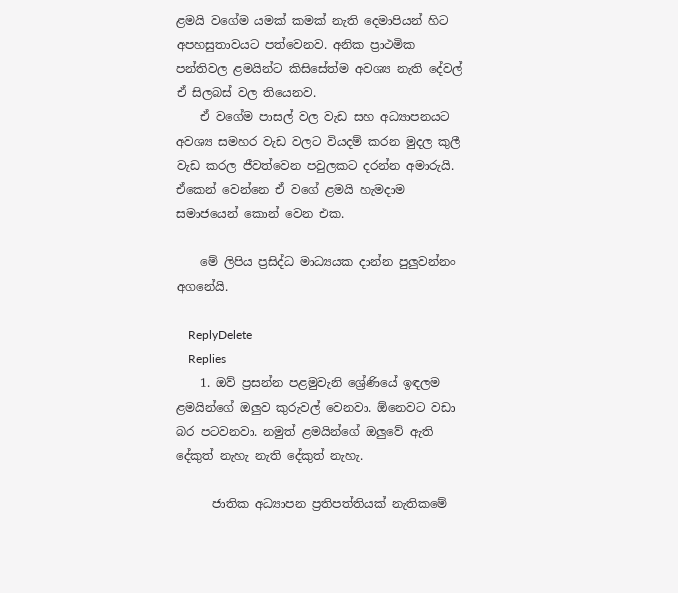ළමයි වගේම යමක් කමක් නැති දෙමාපියන් හිට අපහසුතාවයට පත්වෙනව. අනික ප්‍රාථමික පන්තිවල ළමයින්ට කිසිසේත්ම අවශ්‍ය නැති දේවල් ඒ සිලබස් වල තියෙනව.
    ඒ වගේම පාසල් වල වැඩ සහ අධ්‍යාපනයට අවශ්‍ය සමහර වැඩ වලට වියදම් කරන මුදල කුලී වැඩ කරල ජීවත්වෙන පවුලකට දරන්න අමාරුයි. ඒකෙන් වෙන්නෙ ඒ වගේ ළමයි හැමදාම සමාජයෙන් කොන් වෙන එක.

    මේ ලිපිය ප්‍රසිද්ධ මාධ්‍යයක දාන්න පුලුවන්නං අගනේයි.

    ReplyDelete
    Replies
    1. ඔව් ප්‍රසන්න පළමුවැනි ශ්‍රේණියේ ඉඳලම ළමයින්ගේ ඔලුව කුරුවල් වෙනවා. ඕනෙවට වඩා බර පටවනවා. නමුත් ළමයින්ගේ ඔලුවේ ඇති දේකුත් නැහැ නැති දේකුත් නැහැ.

      ජාතික අධ්‍යාපන ප්‍රතිපත්තියක් නැතිකමේ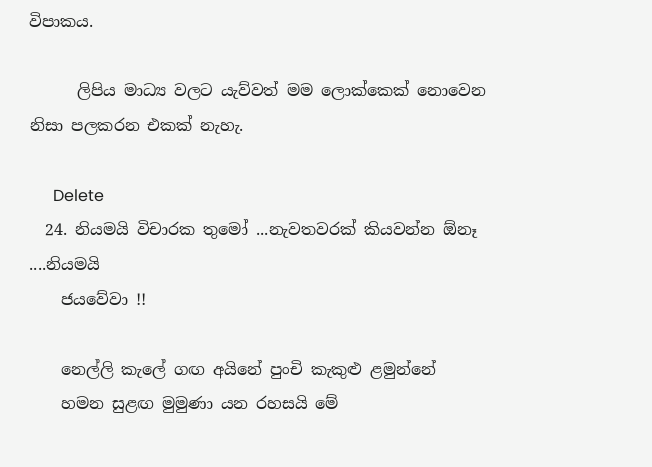විපාකය.

      ලිපිය මාධ්‍ය වලට යැව්වත් මම ලොක්කෙක් නොවෙන නිසා පලකරන එකක් නැහැ.

      Delete
  24. නියමයි විචාරක තුමෝ ...නැවතවරක් කියවන්න ඕනෑ ....නියමයි
    ජයවේවා !!

    නෙල්ලි කැලේ ගඟ අයිනේ පුංචි කැකුළු ළමුන්නේ
    හමන සුළඟ මුමුණා යන රහසයි මේ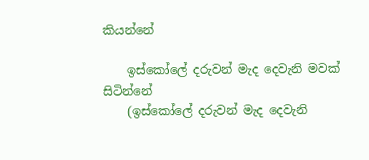කියන්නේ

    ඉස්කෝලේ දරුවන් මැද දෙවැනි මවක් සිටින්නේ
    (ඉස්කෝලේ දරුවන් මැද දෙවැනි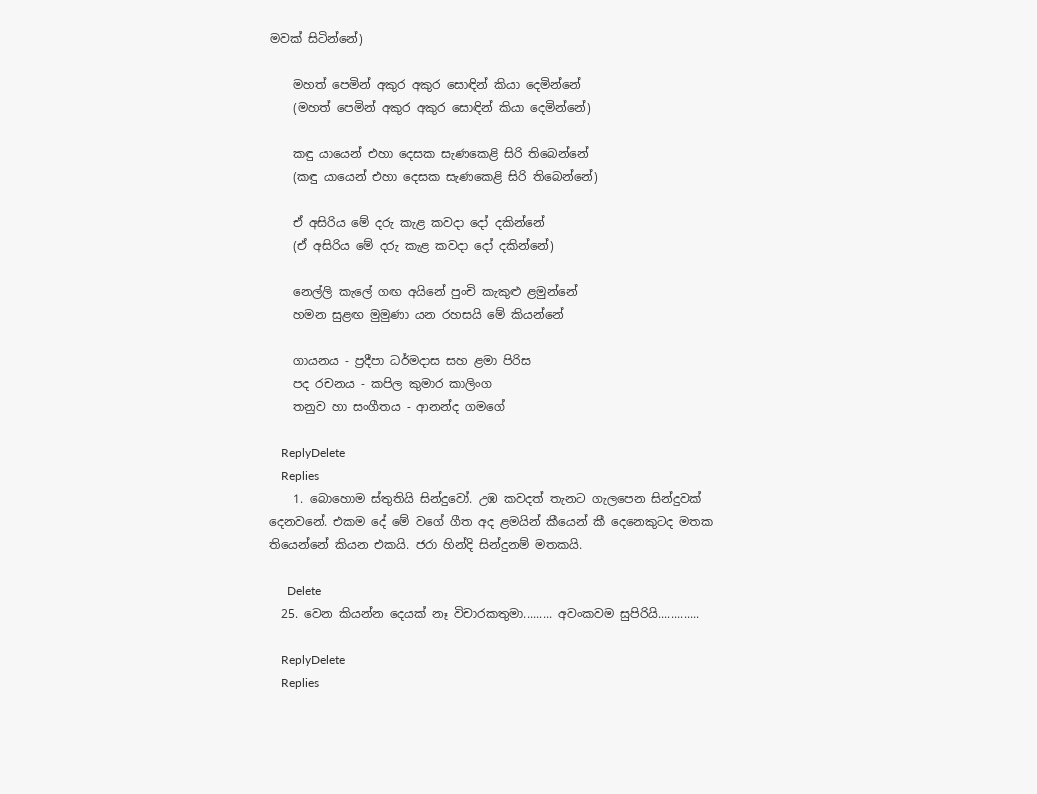මවක් සිටින්නේ)

    මහත් පෙමින් අකුර අකුර සොඳින් කියා දෙමින්නේ
    (මහත් පෙමින් අකුර අකුර සොඳින් කියා දෙමින්නේ)

    කඳු යායෙන් එහා දෙසක සැණකෙළි සිරි තිබෙන්නේ
    (කඳු යායෙන් එහා දෙසක සැණකෙළි සිරි තිබෙන්නේ)

    ඒ අසිරිය මේ දරු කැළ කවදා දෝ දකින්නේ
    (ඒ අසිරිය මේ දරු කැළ කවදා දෝ දකින්නේ)

    නෙල්ලි කැලේ ගඟ අයිනේ පුංචි කැකුළු ළමුන්නේ
    හමන සුළඟ මුමුණා යන රහසයි මේ කියන්නේ

    ගායනය - ප්‍රදීපා ධර්මදාස සහ ළමා පිරිස
    පද රචනය - කපිල කුමාර කාලිංග
    තනුව හා සංගීතය - ආනන්ද ගමගේ

    ReplyDelete
    Replies
    1. බොහොම ස්තුතියි සින්දුවෝ. උඹ කවදත් තැනට ගැලපෙන සින්දුවක් දෙනවනේ. එකම දේ මේ වගේ ගීත අද ළමයින් කීයෙන් කී දෙනෙකුටද මතක තියෙන්නේ කියන එකයි. ජරා හින්දි සින්දුනම් මතකයි.

      Delete
  25. වෙන කියන්න දෙයක් නෑ විචාරකතුමා......... අවංකවම සුපිරියි.............

    ReplyDelete
    Replies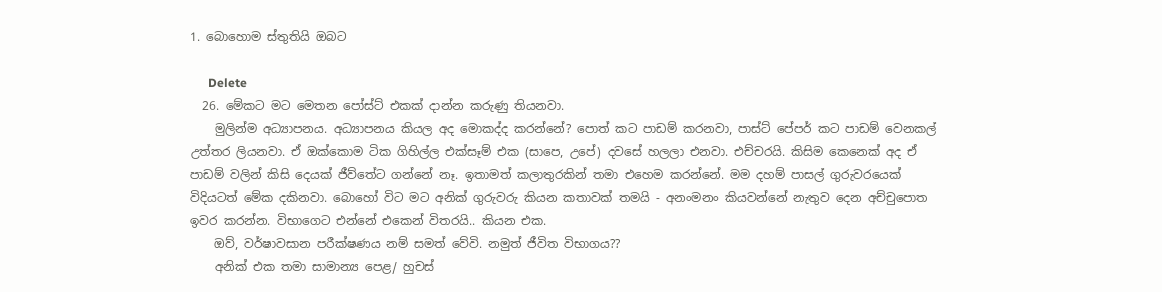1. බොහොම ස්තුතියි ඔබට

      Delete
  26. මේකට මට මෙතන පෝස්ට් එකක් දාන්න කරුණු තියනවා.
    මුලින්ම අධ්‍යාපනය. අධ්‍යාපනය කියල අද මොකද්ද කරන්නේ? පොත් කට පාඩම් කරනවා, පාස්ට් පේපර් කට පාඩම් වෙනකල් උත්තර ලියනවා. ඒ ඔක්කොම ටික ගිහිල්ල එක්සෑම් එක (සාපෙ, උපේ) දවසේ හලලා එනවා. එච්චරයි. කිසිම කෙනෙක් අද ඒ පාඩම් වලින් කිසි දෙයක් ජීව්තේට ගන්නේ නෑ. ඉතාමත් කලාතුරකින් තමා එහෙම කරන්නේ. මම දහම් පාසල් ගුරුවරයෙක් විදියටත් මේක දකිනවා. බොහෝ විට මට අනික් ගුරුවරු කියන කතාවක් තමයි - අනංමනං කියවන්නේ නැතුව දෙන අච්චුපොත ඉවර කරන්න. විභාගෙට එන්නේ එකෙන් විතරයි.. කියන එක.
    ඔව්, වර්ෂාවසාන පරීක්ෂණය නම් සමත් වේවි. නමුත් ජීවිත විභාගය??
    අනික් එක තමා සාමාන්‍ය පෙළ/ හුචස්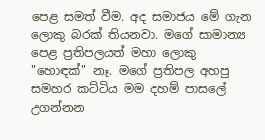පෙළ සමත් වීම. අද සමාජය මේ ගැන ලොකු බරක් තියනවා. මගේ සාමාන්‍ය පෙළ ප්‍රතිපලයත් මහා ලොකු "හොඳක්" නෑ. මගේ ප්‍රතිපල අහපු සමහර කට්ටිය මම දහම් පාසලේ උගන්නන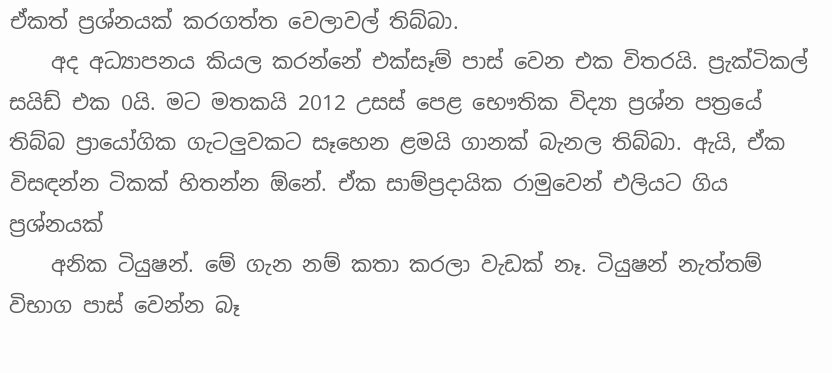ඒකත් ප්‍රශ්නයක් කරගත්ත වෙලාවල් තිබ්බා.
    අද අධ්‍යාපනය කියල කරන්නේ එක්සෑම් පාස් වෙන එක විතරයි. ප්‍රැක්ටිකල් සයිඩ් එක 0යි. මට මතකයි 2012 උසස් පෙළ භෞතික විද්‍යා ප්‍රශ්න පත්‍රයේ තිබ්බ ප්‍රායෝගික ගැටලුවකට සෑහෙන ළමයි ගානක් බැනල තිබ්බා. ඇයි, ඒක විසඳන්න ටිකක් හිතන්න ඕනේ. ඒක සාම්ප්‍රදායික රාමුවෙන් එලියට ගිය ප්‍රශ්නයක්
    අනික ටියුෂන්. මේ ගැන නම් කතා කරලා වැඩක් නෑ. ටියුෂන් නැත්තම් විභාග පාස් වෙන්න බෑ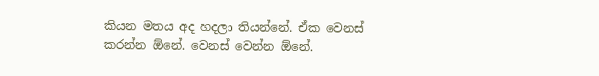කියන මතය අද හදලා තියන්නේ. ඒක වෙනස් කරන්න ඕනේ. වෙනස් වෙන්න ඕනේ.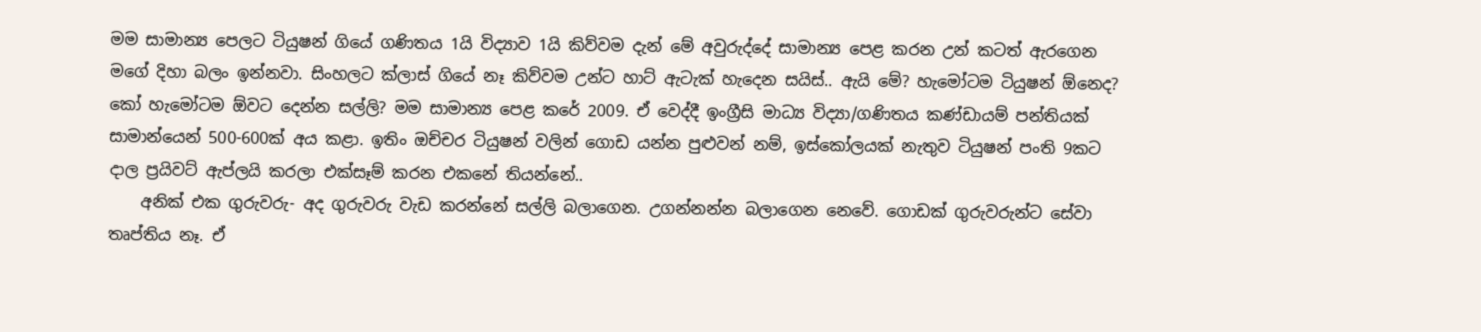මම සාමාන්‍ය පෙලට ටියුෂන් ගියේ ගණිතය 1යි විද්‍යාව 1යි කිව්වම දැන් මේ අවුරුද්දේ සාමාන්‍ය පෙළ කරන උන් කටත් ඇරගෙන මගේ දිහා බලං ඉන්නවා. සිංහලට ක්ලාස් ගියේ නෑ කිව්වම උන්ට හාට් ඇටැක් හැදෙන සයිස්.. ඇයි මේ? හැමෝටම ටියුෂන් ඕනෙද? කෝ හැමෝටම ඕවට දෙන්න සල්ලි? මම සාමාන්‍ය පෙළ කරේ 2009. ඒ වෙද්දී ඉංග්‍රීසි මාධ්‍ය විද්‍යා/ගණිතය කණ්ඩායම් පන්තියක් සාමාන්යෙන් 500-600ක් අය කළා. ඉතිං ඔච්චර ටියුෂන් වලින් ගොඩ යන්න පුළුවන් නම්, ඉස්කෝලයක් නැතුව ටියුෂන් පංති 9කට දාල ප්‍රයිවට් ඇප්ලයි කරලා එක්සෑම් කරන එකනේ තියන්නේ..
    අනික් එක ගුරුවරු- අද ගුරුවරු වැඩ කරන්නේ සල්ලි බලාගෙන. උගන්නන්න බලාගෙන නෙවේ. ගොඩක් ගුරුවරුන්ට සේවා තෘප්තිය නෑ. ඒ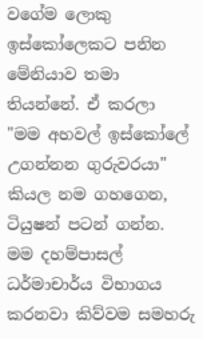වගේම ලොකු ඉස්කෝලෙකට පනින මේනියාව තමා තියන්නේ. ඒ කරලා "මම අහවල් ඉස්කෝලේ උගන්නන ගුරුවරයා" කියල නම ගහගෙන, ටියුෂන් පටන් ගන්න. මම දහම්පාසල් ධර්මාචාර්ය විභාගය කරනවා කිව්වම සමහරු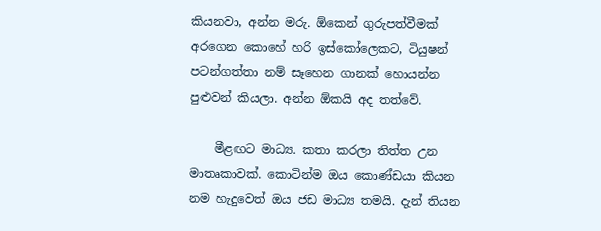කියනවා, අන්න මරු. ඕකෙන් ගුරුපත්වීමක් අරගෙන කොහේ හරි ඉස්කෝලෙකට, ටියුෂන් පටන්ගත්තා නම් සෑහෙන ගානක් හොයන්න පුළුවන් කියලා. අන්න ඕකයි අද තත්වේ.

    මීළඟට මාධ්‍ය. කතා කරලා තිත්ත උන මාතෘකාවක්. කොටින්ම ඔය කොණ්ඩයා කියන නම හැදුවෙත් ඔය ජඩ මාධ්‍ය තමයි. දැන් තියන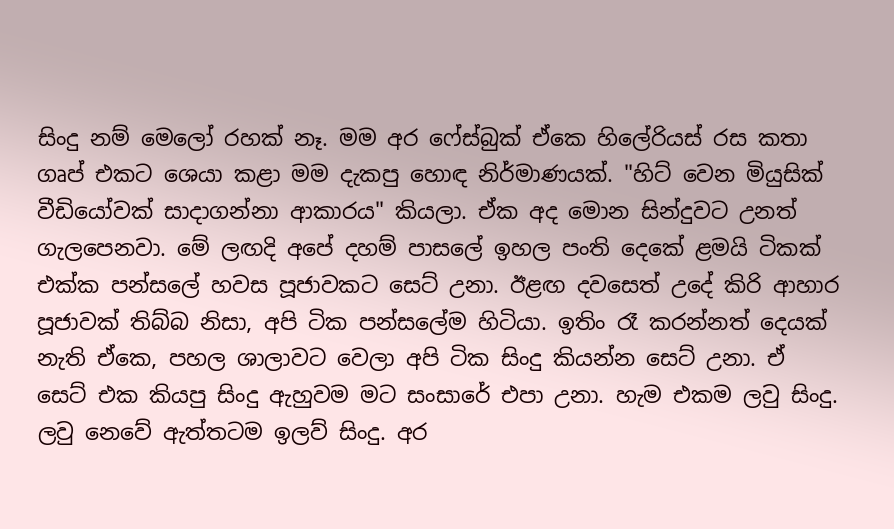සිංදු නම් මෙලෝ රහක් නෑ. මම අර ෆේස්බුක් ඒකෙ හිලේරියස් රස කතා ගෘප් එකට ශෙයා කළා මම දැකපු හොඳ නිර්මාණයක්. "හිට් වෙන මියුසික් වීඩියෝවක් සාදාගන්නා ආකාරය" කියලා. ඒක අද මොන සින්දුවට උනත් ගැලපෙනවා. මේ ලඟදි අපේ දහම් පාසලේ ඉහල පංති දෙකේ ළමයි ටිකක් එක්ක පන්සලේ හවස පූජාවකට සෙට් උනා. ඊළඟ දවසෙත් උදේ කිරි ආහාර පූජාවක් තිබ්බ නිසා, අපි ටික පන්සලේම හිටියා. ඉතිං රෑ කරන්නත් දෙයක් නැති ඒකෙ, පහල ශාලාවට වෙලා අපි ටික සිංදු කියන්න සෙට් උනා. ඒ සෙට් එක කියපු සිංදු ඇහුවම මට සංසාරේ එපා උනා. හැම එකම ලවු සිංදු. ලවු නෙවේ ඇත්තටම ඉලව් සිංදු. අර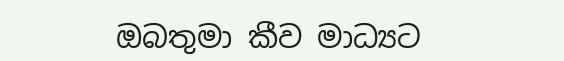ඔබතුමා කීව මාධ්‍යට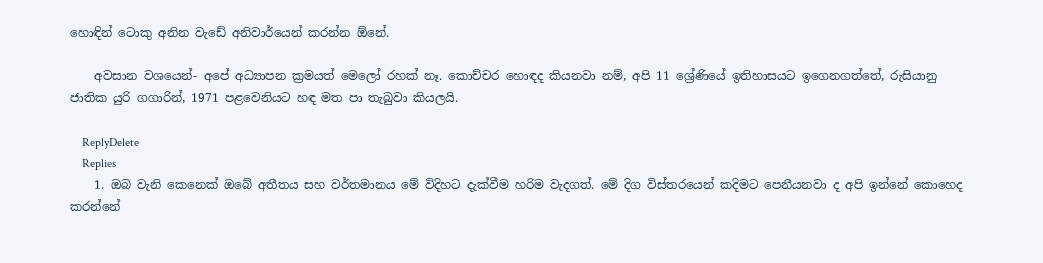හොඳින් ටොකු අනින වැඩේ අනිවාර්යෙන් කරන්න ඕනේ.

    අවසාන වශයෙන්- අපේ අධ්‍යාපන ක්‍රමයත් මෙලෝ රහක් නෑ. කොච්චර හොඳද කියනවා නම්, අපි 11 ශ්‍රේණියේ ඉතිහාසයට ඉගෙනගත්තේ, රුසියානු ජාතික යුරි ගගාරින්, 1971 පළවෙනියට හඳ මත පා තැබුවා කියලයි.

    ReplyDelete
    Replies
    1. ඔබ වැනි කෙනෙක් ඔබේ අතීතය සහ වර්තමානය මේ විදිහට දැක්වීම හරිම වැදගත්. මේ දිග විස්තරයෙන් කදිමට පෙනීයනවා ද අපි ඉන්නේ කොහෙද කරන්නේ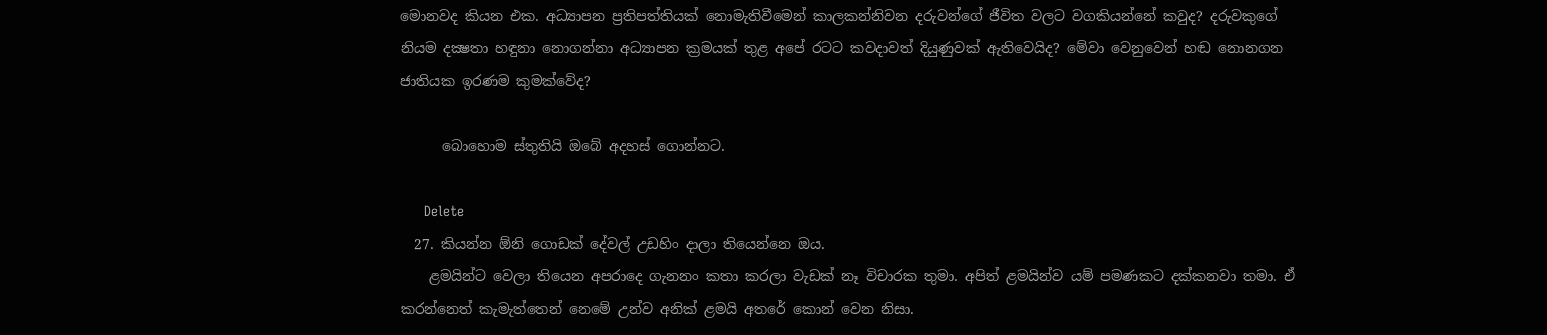මොනවද කියන එක. අධ්‍යාපන ප්‍රතිපත්තියක් නොමැතිවීමෙන් කාලකන්නිවන දරුවන්ගේ ජීවිත වලට වගකියන්නේ කවුද? දරුවකුගේ නියම දක්‍ෂතා හඳුනා නොගන්නා අධ්‍යාපන ක්‍රමයක් තුළ අපේ රටට කවදාවත් දියුණුවක් ඇතිවෙයිද? මේවා වෙනුවෙන් හඬ නොනගන ජාතියක ඉරණම කුමක්වේද?

      බොහොම ස්තුතියි ඔබේ අදහස් ගොන්නට.

      Delete
  27. කියන්න ඕනි ගොඩක් දේවල් උඩහිං දාලා තියෙන්නෙ ඔය.
    ළමයින්ට වෙලා තියෙන අපරාදෙ ගැනනං කතා කරලා වැඩක් නෑ විචාරක තුමා. අපිත් ළමයින්ව යම් පමණකට දක්කනවා තමා. ඒ කරන්නෙත් කැමැත්තෙන් නෙමේ උන්ව අනික් ළමයි අතරේ කොන් වෙන නිසා.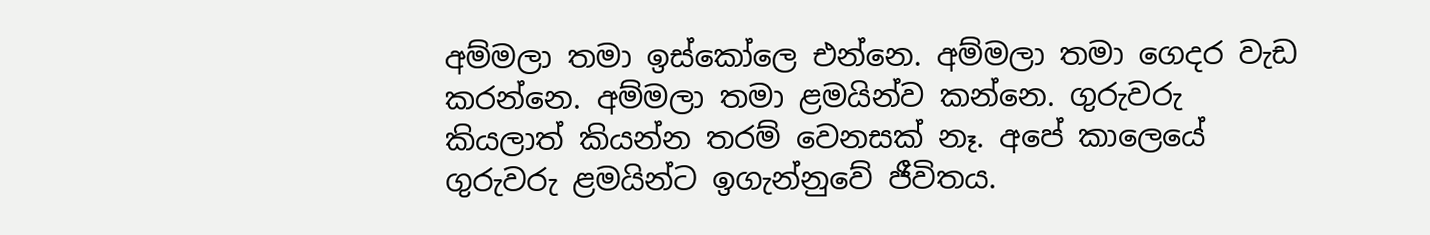අම්මලා තමා ඉස්කෝලෙ එන්නෙ. අම්මලා තමා ගෙදර වැඩ කරන්නෙ. අම්මලා තමා ළමයින්ව කන්නෙ. ගුරුවරු කියලාත් කියන්න තරම් වෙනසක් නෑ. අපේ කාලෙයේ ගුරුවරු ළමයින්ට ඉගැන්නුවේ ජීවිතය.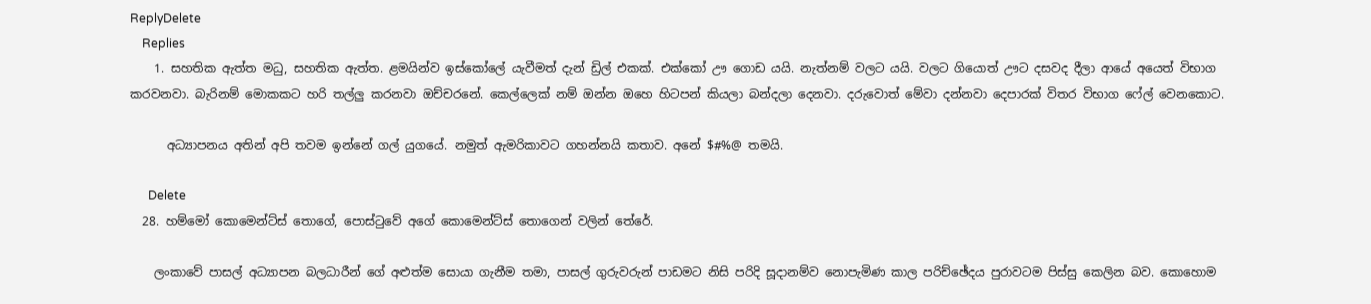ReplyDelete
    Replies
    1. සහතික ඇත්ත මධු, සහතික ඇත්ත. ළමයින්ව ඉස්කෝලේ යැවීමත් දැන් ඩ්‍රිල් එකක්. එක්කෝ ඌ ගොඩ යයි. නැත්නම් වලට යයි. වලට ගියොත් ඌට දසවද දීලා ආයේ අයෙත් විභාග කරවනවා. බැරිනම් මොකකට හරි තල්ලු කරනවා ඔච්චරනේ. කෙල්ලෙක් නම් ඔන්න ඔහෙ හිටපන් කියලා බන්දලා දෙනවා. දරුවොත් මේවා දන්නවා දෙපාරක් විතර විභාග ෆේල් වෙනකොට.

      අධ්‍යාපනය අතින් අපි තවම ඉන්නේ ගල් යුගයේ. නමුත් ඇමරිකාවට ගහන්නයි කතාව. අනේ $#%@ තමයි.

      Delete
  28. හම්මෝ කොමෙන්ට්ස් තොගේ, පොස්ටුවේ අගේ කොමෙන්ට්ස් තොගෙන් වලින් තේරේ.

    ලංකාවේ පාසල් අධ්‍යාපන බලධාරීන් ගේ අළුත්ම සොයා ගැනීම තමා, පාසල් ගුරුවරුන් පාඩමට නිසි පරිදි සූදානම්ව නොපැමිණ කාල පරිච්ඡේදය පුරාවටම පිස්සු කෙලින බව. කොහොම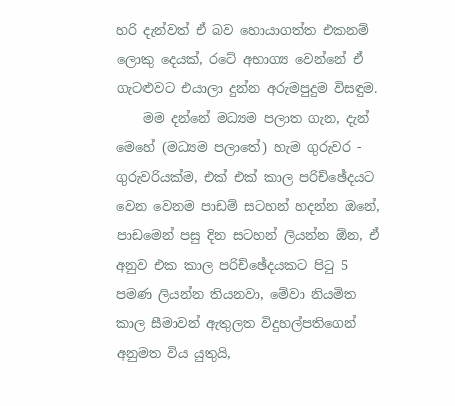හරි දැන්වත් ඒ බව හොයාගත්ත එකනම් ලොකු දෙයක්, රටේ අභාග්‍ය වෙන්නේ ඒ ගැටළුවට එයාලා දුන්න අරුමපුදුම විසඳුම.
    මම දන්නේ මධ්‍යම පලාත ගැන, දැන් මෙහේ (මධ්‍යම පලාතේ) හැම ගුරුවර - ගුරුවරියක්ම, එක් එක් කාල පරිච්ඡේදයට වෙන වෙනම පාඩම් සටහන් හදන්න ඔනේ, පාඩමෙන් පසු දින සටහන් ලියන්න ඕන, ඒ අනුව එක කාල පරිච්ඡේදයකට පිටු 5 පමණ ලියන්න තියනවා, මේවා නියමිත කාල සීමාවන් ඇතුලත විදුහල්පතිගෙන් අනුමත විය යුතුයි,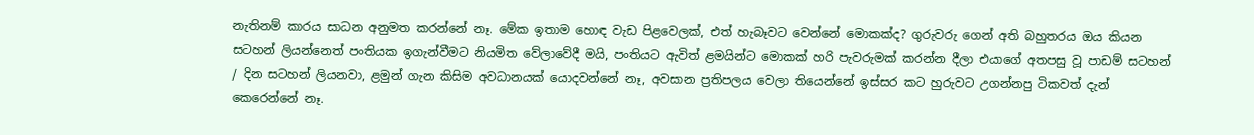නැතිනම් කාරය සාධන අනුමත කරන්නේ නෑ. මේක ඉතාම හොඳ වැඩ පිළවෙලක්, එත් හැබෑවට වෙන්නේ මොකක්ද? ගුරුවරු ගෙන් අති බහුතරය ඔය කියන සටහන් ලියන්නෙත් පංතියක ඉගැන්වීමට නියමිත වේලාවේදී මයි, පංතියට ඇවිත් ළමයින්ට මොකක් හරි පැවරුමක් කරන්න දීලා එයාගේ අතපසු වූ පාඩම් සටහන් / දින සටහන් ලියනවා, ළමුන් ගැන කිසිම අවධානයක් යොදවන්නේ නෑ, අවසාන ප්‍රතිපලය වෙලා තියෙන්නේ ඉස්සර කට හුරුවට උගන්නපු ටිකවත් දැන් කෙරෙන්නේ නෑ.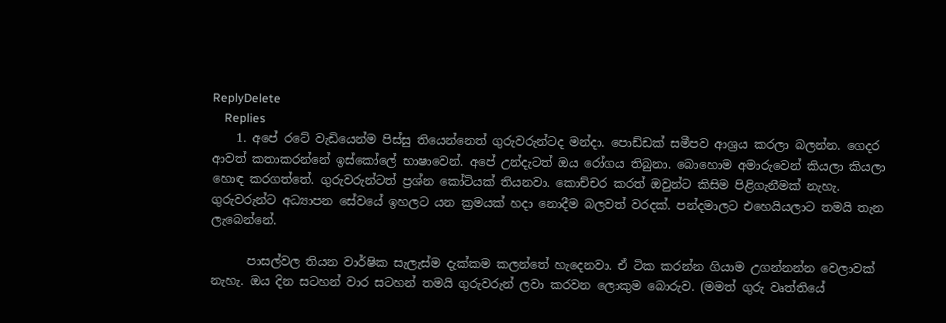ReplyDelete
    Replies
    1. අපේ රටේ වැඩියෙන්ම පිස්සු තියෙන්නෙත් ගුරුවරුන්ටද මන්දා. පොඩ්ඩක් සමීපව ආශ්‍රය කරලා බලන්න. ගෙදර ආවත් කතාකරන්නේ ඉස්කෝලේ භාෂාවෙන්. අපේ උන්දැටත් ඔය රෝගය තිබුනා. බොහොම අමාරුවෙන් කියලා කියලා හොඳ කරගත්තේ. ගුරුවරුන්ටත් ප්‍රශ්න කෝටියක් තියනවා. කොච්චර කරත් ඔවුන්ට කිසිම පිළිගැනීමක් නැහැ. ගුරුවරුන්ට අධ්‍යාපන සේවයේ ඉහලට යන ක්‍රමයක් හදා නොදීම බලවත් වරදක්. පන්දමාලට එහෙයියලාට තමයි තැන ලැබෙන්නේ.

      පාසල්වල තියන වාර්ෂික සැලැස්ම දැක්කම කලන්තේ හැදෙනවා. ඒ ටික කරන්න ගියාම උගන්නන්න වෙලාවක් නැහැ. ඔය දින සටහන් වාර සටහන් තමයි ගුරුවරුන් ලවා කරවන ලොකුම බොරුව. (මමත් ගුරු වෘත්තියේ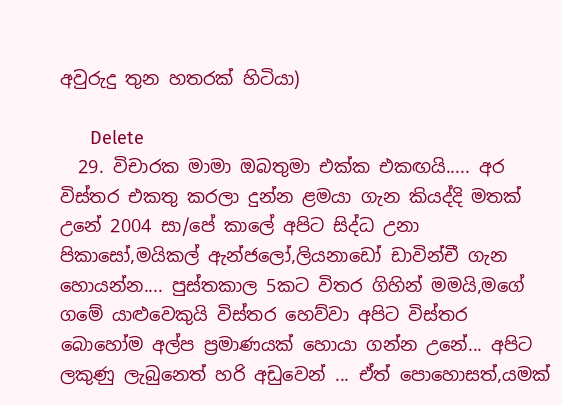අවුරුදු තුන හතරක් හිටියා)

      Delete
  29. විචාරක මාමා ඔබතුමා එක්ක එකඟයි..... අර විස්තර එකතු කරලා දුන්න ළමයා ගැන කියද්දි මතක් උනේ 2004 සා/පේ කාලේ අපිට සිද්ධ උනා පිකාසෝ,මයිකල් ඇන්ජලෝ,ලියනාඩෝ ඩාවින්චී ගැන හොයන්න.... පුස්තකාල 5කට විතර ගිහින් මමයි,මගේ ගමේ යාළුවෙකුයි විස්තර හෙව්වා අපිට විස්තර බොහෝම අල්ප ප්‍රමාණයක් හොයා ගන්න උනේ... අපිට ලකුණු ලැබුනෙත් හරි අඩුවෙන් ... ඒත් පොහොසත්,යමක්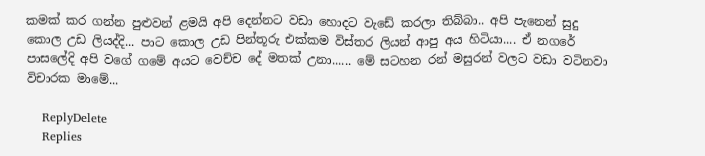කමක් කර ගන්න පුළුවන් ළමයි අපි දෙන්නට වඩා හොදට වැඩේ කරලා තිබ්බා.. අපි පැනෙන් සුදු කොල උඩ ලියද්දි... පාට කොල උඩ පින්තූරු එක්කම විස්තර ලියන් ආපු අය හිටියා.... ඒ නගරේ පාසලේදි අපි වගේ ගමේ අයට වෙච්ච දේ මතක් උනා...... මේ සටහන රන් මසුරන් වලට වඩා වටිනවා විචාරක මාමේ...

    ReplyDelete
    Replies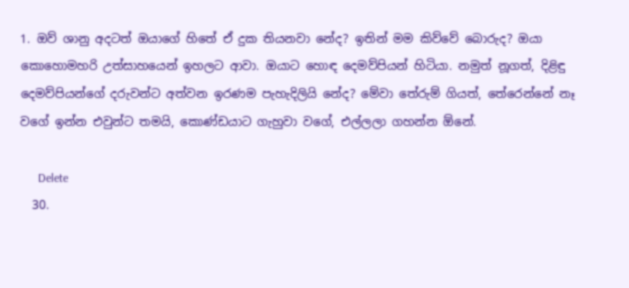1. ඔව් ශානු අදටත් ඔයාගේ හිතේ ඒ දුක තියනවා නේද? ඉතින් මම කිව්වේ බොරුද? ඔයා කොහොමහරි උත්සාහයෙන් ඉහලට ආවා. ඔයාට හොඳ දෙමව්පියන් හිටියා. නමුත් නූගත්, දිළිඳු දෙමව්පියන්ගේ දරුවන්ට අත්වන ඉරණම පැහැදිලියි නේද? මේවා තේරුම් ගියත්, තේරෙන්නේ නෑ වගේ ඉන්න එවුන්ට තමයි, කොණ්ඩයාට ගැහුවා වගේ, එල්ලලා ගහන්න ඕනේ.

      Delete
  30.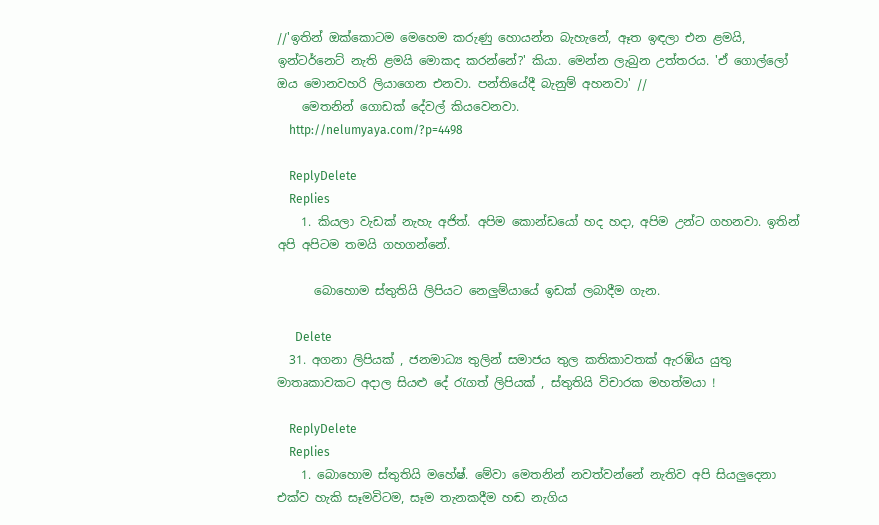//'ඉතින් ඔක්කොටම මෙහෙම කරුණු හොයන්න බැහැනේ, ඈත ඉඳලා එන ළමයි, ඉන්ටර්නෙට් නැති ළමයි මොකද කරන්නේ?' කියා. මෙන්න ලැබුන උත්තරය. 'ඒ ගොල්ලෝ ඔය මොනවහරි ලියාගෙන එනවා. පන්තියේදී බැනුම් අහනවා' //
    මෙතනින් ගොඩක් දේවල් කියවෙනවා.
    http://nelumyaya.com/?p=4498

    ReplyDelete
    Replies
    1. කියලා වැඩක් නැහැ අජිත්. අපිම කොන්ඩයෝ හද හදා, අපිම උන්ට ගහනවා. ඉතින් අපි අපිටම තමයි ගහගන්නේ.

      බොහොම ස්තුතියි ලිපියට නෙලුම්යායේ ඉඩක් ලබාදීම ගැන.

      Delete
  31. අගනා ලිපියක් , ජනමාධ්‍ය තුලින් සමාජය තුල කතිකාවතක් ඇරඹිය යුතු මාතෘකාවකට අදාල සියළු දේ රැගත් ලිපියක් , ස්තුතියි විචාරක මහත්මයා !

    ReplyDelete
    Replies
    1. බොහොම ස්තුතියි මහේෂ්. මේවා මෙතනින් නවත්වන්නේ නැතිව අපි සියලුදෙනා එක්ව හැකි සෑමවිටම, සෑම තැනකදීම හඬ නැගිය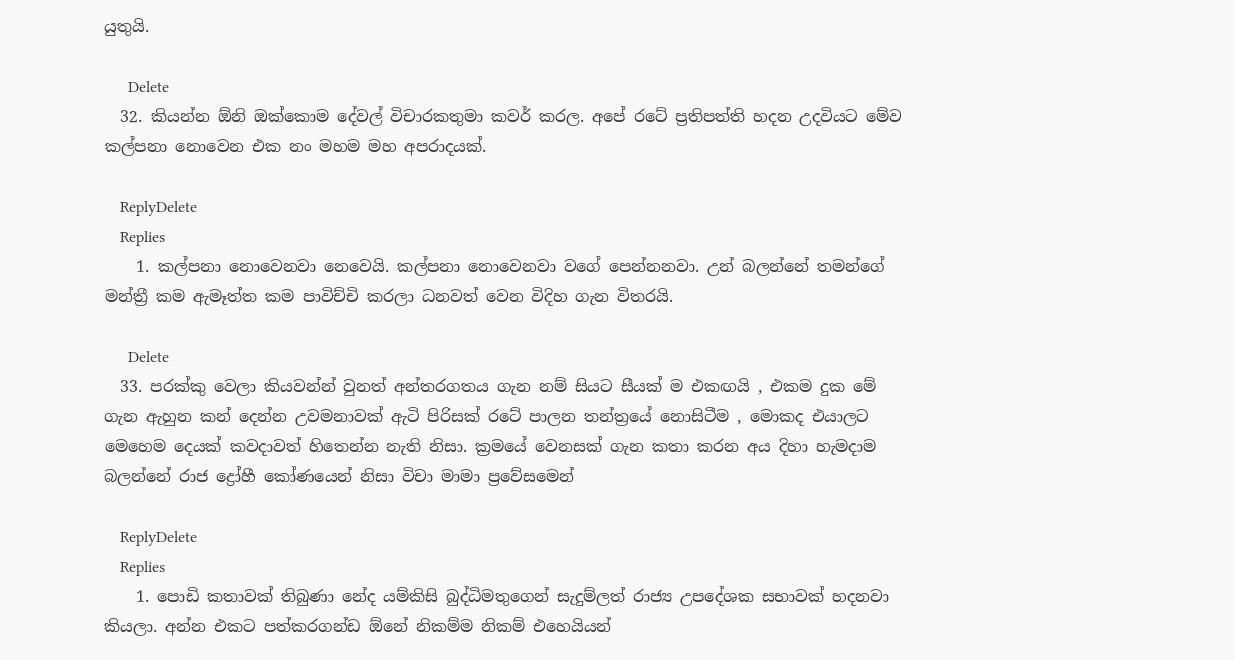යුතුයි.

      Delete
  32. කියන්න ඕනි ඔක්කොම දේවල් විචාරකතුමා කවර් කරල. අපේ රටේ ප්‍රතිපත්ති හදන උදවියට මේව කල්පනා නොවෙන එක නං මහම මහ අපරාදයක්.

    ReplyDelete
    Replies
    1. කල්පනා නොවෙනවා නෙවෙයි. කල්පනා නොවෙනවා වගේ පෙන්නනවා. උන් බලන්නේ තමන්ගේ මන්ත්‍රී කම ඇමෑත්ත කම පාවිච්චි කරලා ධනවත් වෙන විදිහ ගැන විතරයි.

      Delete
  33. පරක්කු වෙලා කියවන්න් වුනත් අන්තරගතය ගැන නම් සියට සීයක් ම එකඟයි , එකම දුක මේ ගැන ඇහුන කන් දෙන්න උවමනාවක් ඇටි පිරිසක් රටේ පාලන තන්ත්‍රයේ නොසිටීම , මොකද එයාලට මෙහෙම දෙයක් කවදාවත් හිතෙන්න නැති නිසා. ක්‍රමයේ වෙනසක් ගැන කතා කරන අය දිහා හැමදාම බලන්නේ රාජ ද්‍රෝහී කෝණයෙන් නිසා විචා මාමා ප්‍රවේසමෙන්

    ReplyDelete
    Replies
    1. පොඩි කතාවක් තිබුණා නේද යම්කිසි බුද්ධිමතුගෙන් සැදුම්ලත් රාජ්‍ය උපදේශක සභාවක් හදනවා කියලා. අන්න එකට පත්කරගන්ඩ ඕනේ නිකම්ම නිකම් එහෙයියන්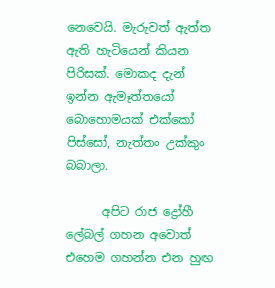නෙවෙයි. මැරුවත් ඇත්ත ඇති හැටියෙන් කියන පිරිසක්. මොකද දැන් ඉන්න ඇමෑත්තයෝ බොහොමයක් එක්කෝ පිස්සෝ, නැත්තං උක්කුං බබාලා.

      අපිට රාජ ද්‍රෝහී ලේබල් ගහන අවොත් එහෙම ගහන්න එන හුඟ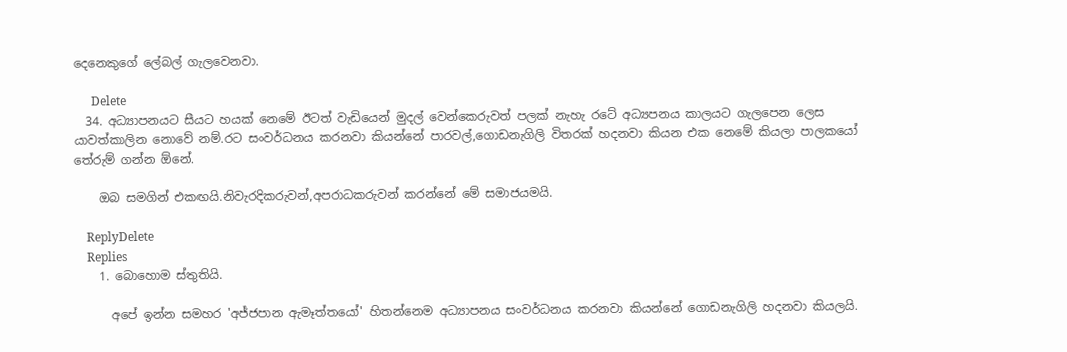දෙනෙකුගේ ලේබල් ගැලවෙනවා.

      Delete
  34. අධ්‍යාපනයට සීයට හයක් නෙමේ ඊටත් වැඩියෙන් මුදල් වෙන්කෙරුවත් පලක් නැහැ රටේ අධ්‍යපනය කාලයට ගැලපෙන ලෙස යාවත්කාලින නොවේ නම්.රට සංවර්ධනය කරනවා කියන්නේ පාරවල්,ගොඩනැගිලි විතරක් හදනවා කියන එක නෙමේ කියලා පාලකයෝ තේරුම් ගන්න ඕනේ.

    ඔබ සමගින් එකඟයි.නිවැරදිකරුවන්,අපරාධකරුවන් කරන්නේ මේ සමාජයමයි.

    ReplyDelete
    Replies
    1. බොහොම ස්තුතියි.

      අපේ ඉන්න සමහර 'අජ්ජපාන ඇමෑත්තයෝ' හිතන්නෙම අධ්‍යාපනය සංවර්ධනය කරනවා කියන්නේ ගොඩනැගිලි හදනවා කියලයි.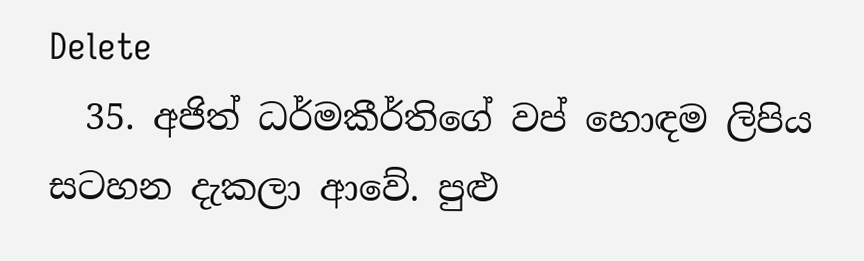Delete
  35. අජිත් ධර්මකීර්තිගේ වප් හොඳම ලිපිය සටහන දැකලා ආවේ. පුළු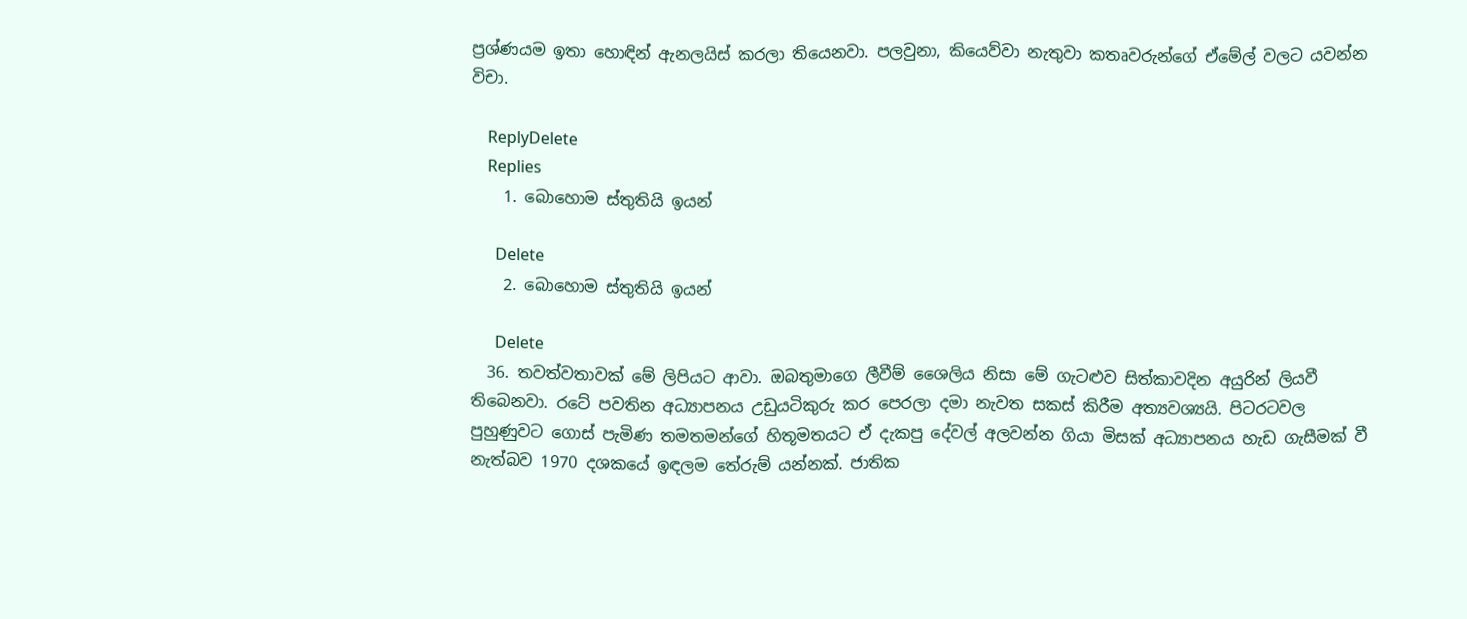ප්‍රශ්ණයම ඉතා හොඳින් ඇනලයිස් කරලා තියෙනවා. පලවුනා, කියෙව්වා නැතුවා කතෘවරුන්ගේ ඒමේල් වලට යවන්න විචා.

    ReplyDelete
    Replies
    1. බොහොම ස්තුතියි ඉයන්

      Delete
    2. බොහොම ස්තුතියි ඉයන්

      Delete
  36. තවත්වතාවක් මේ ලිපියට ආවා. ඔබතුමාගෙ ලීවීම් ශෛලිය නිසා මේ ගැටළුව සිත්කාවදින අයුරින් ලියවී තිබෙනවා. රටේ පවතින අධ්‍යාපනය උඩුයටිකුරු කර පෙරලා දමා නැවත සකස් කිරීම අත්‍යවශ්‍යයි. පිටරටවල පුහුණුවට ගොස් පැමිණ තමතමන්ගේ හිතූමතයට ඒ දැකපු දේවල් අලවන්න ගියා මිසක් අධ්‍යාපනය හැඩ ගැසීමක් වී නැත්බව 1970 දශකයේ ඉඳලම තේරුම් යන්නක්. ජාතික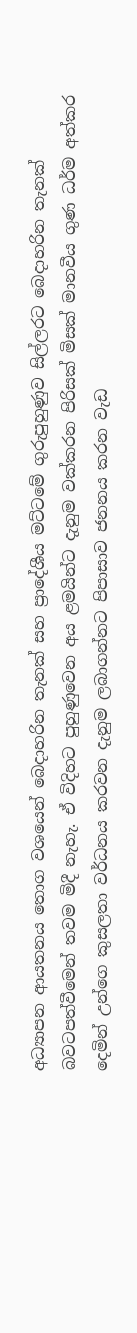අධ්‍යාපන ආයතනය තොග වශයෙන් බෙදාහරින තැනක් සහ ප්‍රාදේශීය මට්ටමේ ගුරුපුහුණුව සිල්ලරට බෙදාහරින තැනක් බවටපත්වීමෙන් තවම මිදී නැහැ. ඒ විදිහට පුහුණුවෙන අය ළමයින්ට දැනුම වක්කරන පිරිසක් මිසක් මානවීය ගුණ ධර්ම අත්කර දෙමින් උන්ගෙ කුසලතා වර්ධනය කරවන දැනුම ලබාගන්නට පිපාසාව ජනනය කරන වැඩ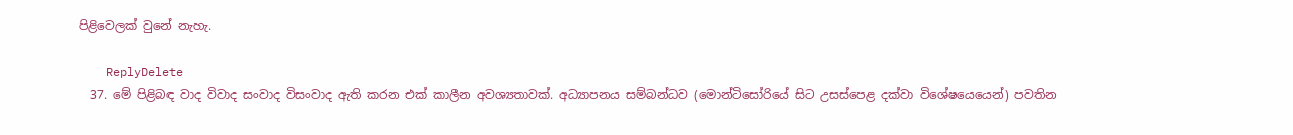පිළිවෙලක් වුනේ නැහැ.

    ReplyDelete
  37. මේ පිළිබඳ වාද විවාද සංවාද විසංවාද ඇති කරන එක් කාලීන අවශ්‍යතාවක්. අධ්‍යාපනය සම්බන්ධව (මොන්ටිසෝරියේ සිට උසස්පෙළ දක්වා විශේෂයෙයෙන්) පවතින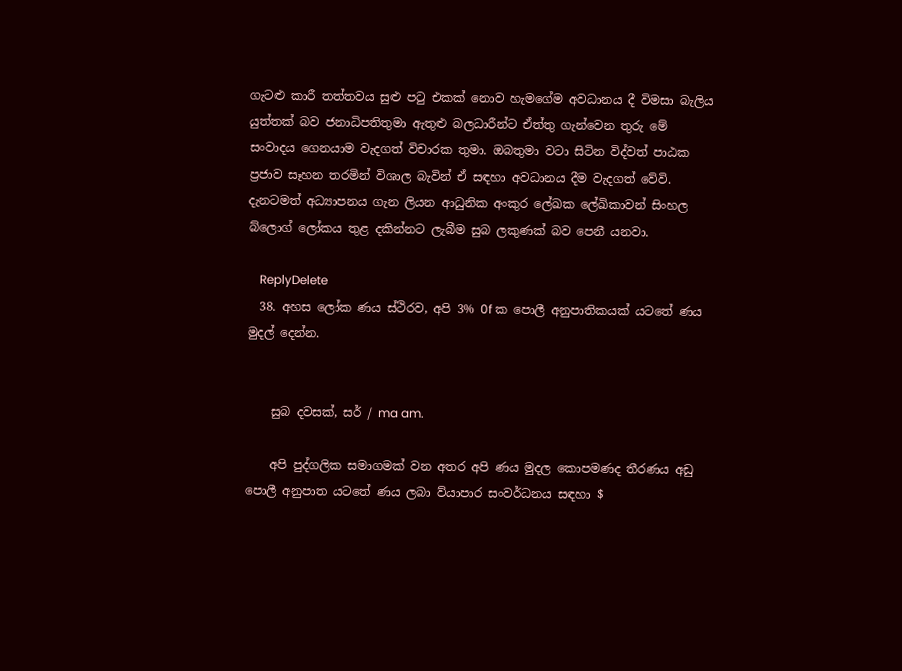ගැටළු කාරී තත්තවය සුළු පටු එකක් නොව හැමගේම අවධානය දී විමසා බැලිය යුත්තක් බව ජනාධිපතිතුමා ඇතුළු බලධාරීන්ට ඒත්තු ගැන්වෙන තුරු මේ සංවාදය ගෙනයාම වැදගත් විචාරක තුමා. ඔබතුමා වටා සිටින විද්වත් පාඨක ප්‍රජාව සෑහන තරමින් විශාල බැවින් ඒ සඳහා අවධානය දීම වැදගත් වේවි. දැනටමත් අධ්‍යාපනය ගැන ලියන ආධුනික අංකුර ලේඛක ලේඛිකාවන් සිංහල බ්ලොග් ලෝකය තුළ දකින්නට ලැබීම සුබ ලකුණක් බව පෙනී යනවා.

    ReplyDelete
  38. අහස ලෝක ණය ස්ථිරව, අපි 3% 0f ක පොලී අනුපාතිකයක් යටතේ ණය මුදල් දෙන්න.


    සුබ දවසක්, සර් / ma am.

    අපි පුද්ගලික සමාගමක් වන අතර අපි ණය මුදල කොපමණද තීරණය අඩු පොලී අනුපාත යටතේ ණය ලබා ව්යාපාර සංවර්ධනය සඳහා $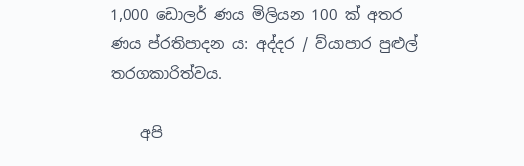1,000 ඩොලර් ණය මිලියන 100 ක් අතර ණය ප්රතිපාදන ය: අද්දර / ව්යාපාර පුළුල් තරගකාරිත්වය.

    අපි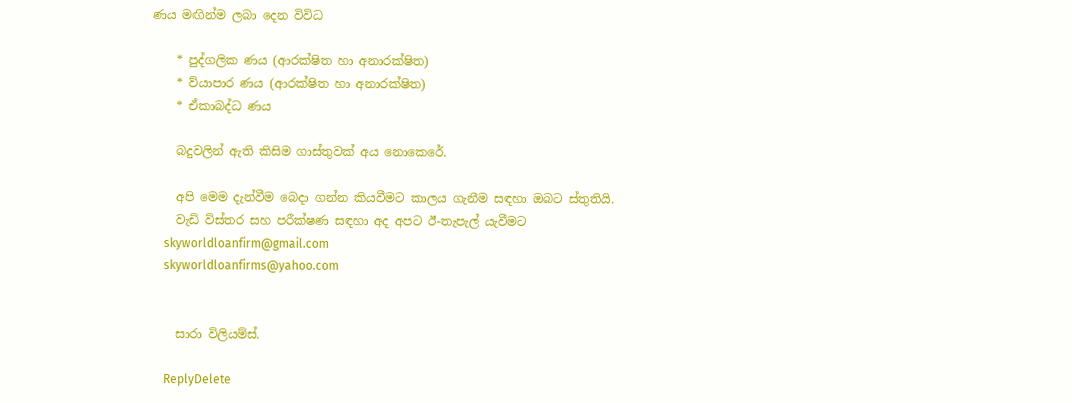ණය මඟින්ම ලබා දෙන විවිධ

    * පුද්ගලික ණය (ආරක්ෂිත හා අනාරක්ෂිත)
    * ව්යාපාර ණය (ආරක්ෂිත හා අනාරක්ෂිත)
    * ඒකාබද්ධ ණය

    බදුවලින් ඇති කිසිම ගාස්තුවක් අය නොකෙරේ.

    අපි මෙම දැන්වීම බෙදා ගන්න කියවීමට කාලය ගැනීම සඳහා ඔබට ස්තුතියි.
    වැඩි විස්තර සහ පරීක්ෂණ සඳහා අද අපට ඊ-තැපැල් යැවීමට
    skyworldloanfirm@gmail.com
    skyworldloanfirms@yahoo.com


    සාරා විලියම්ස්.

    ReplyDelete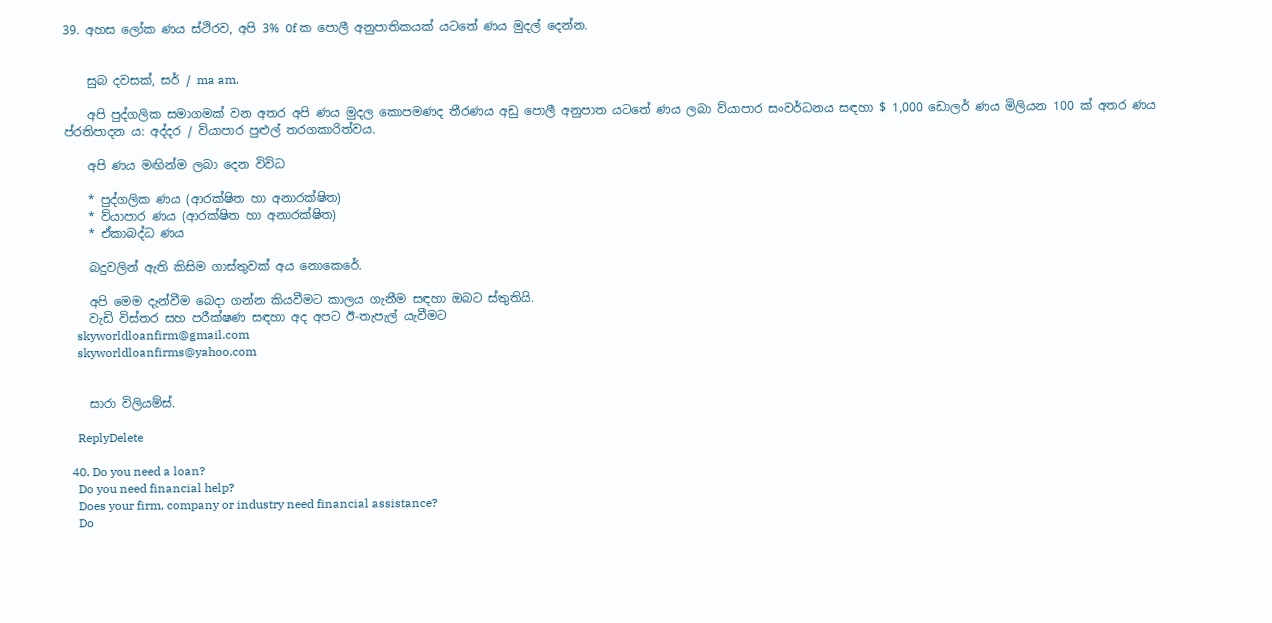39. අහස ලෝක ණය ස්ථිරව, අපි 3% 0f ක පොලී අනුපාතිකයක් යටතේ ණය මුදල් දෙන්න.


    සුබ දවසක්, සර් / ma am.

    අපි පුද්ගලික සමාගමක් වන අතර අපි ණය මුදල කොපමණද තීරණය අඩු පොලී අනුපාත යටතේ ණය ලබා ව්යාපාර සංවර්ධනය සඳහා $ 1,000 ඩොලර් ණය මිලියන 100 ක් අතර ණය ප්රතිපාදන ය: අද්දර / ව්යාපාර පුළුල් තරගකාරිත්වය.

    අපි ණය මඟින්ම ලබා දෙන විවිධ

    * පුද්ගලික ණය (ආරක්ෂිත හා අනාරක්ෂිත)
    * ව්යාපාර ණය (ආරක්ෂිත හා අනාරක්ෂිත)
    * ඒකාබද්ධ ණය

    බදුවලින් ඇති කිසිම ගාස්තුවක් අය නොකෙරේ.

    අපි මෙම දැන්වීම බෙදා ගන්න කියවීමට කාලය ගැනීම සඳහා ඔබට ස්තුතියි.
    වැඩි විස්තර සහ පරීක්ෂණ සඳහා අද අපට ඊ-තැපැල් යැවීමට
    skyworldloanfirm@gmail.com
    skyworldloanfirms@yahoo.com


    සාරා විලියම්ස්.

    ReplyDelete

  40. Do you need a loan?
    Do you need financial help?
    Does your firm, company or industry need financial assistance?
    Do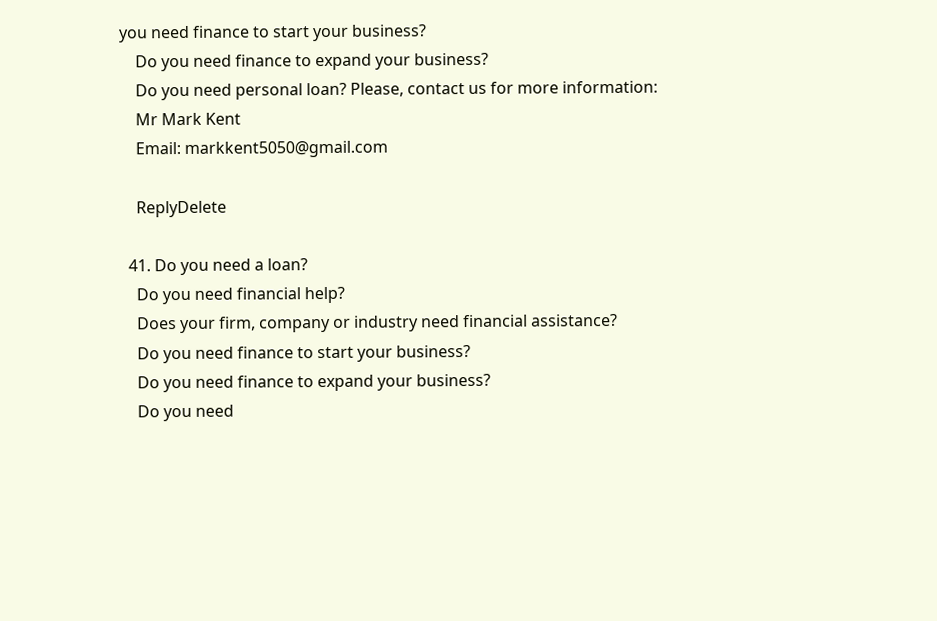you need finance to start your business?
    Do you need finance to expand your business?
    Do you need personal loan? Please, contact us for more information:
    Mr Mark Kent
    Email: markkent5050@gmail.com

    ReplyDelete

  41. Do you need a loan?
    Do you need financial help?
    Does your firm, company or industry need financial assistance?
    Do you need finance to start your business?
    Do you need finance to expand your business?
    Do you need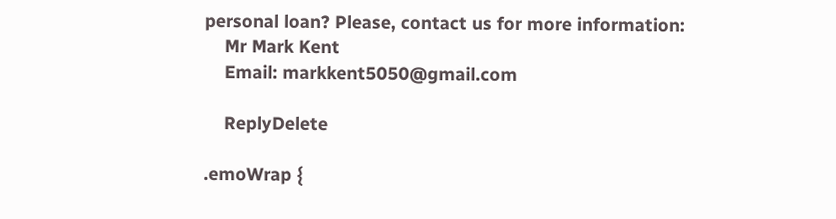personal loan? Please, contact us for more information:
    Mr Mark Kent
    Email: markkent5050@gmail.com

    ReplyDelete

.emoWrap {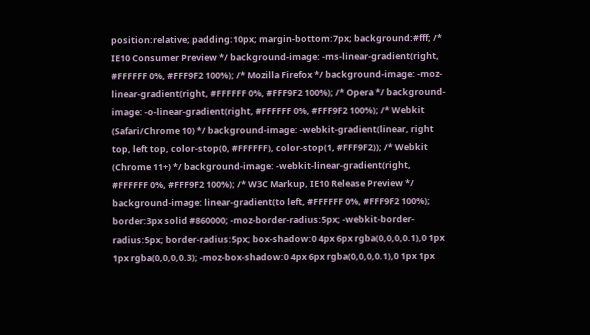position:relative; padding:10px; margin-bottom:7px; background:#fff; /* IE10 Consumer Preview */ background-image: -ms-linear-gradient(right, #FFFFFF 0%, #FFF9F2 100%); /* Mozilla Firefox */ background-image: -moz-linear-gradient(right, #FFFFFF 0%, #FFF9F2 100%); /* Opera */ background-image: -o-linear-gradient(right, #FFFFFF 0%, #FFF9F2 100%); /* Webkit (Safari/Chrome 10) */ background-image: -webkit-gradient(linear, right top, left top, color-stop(0, #FFFFFF), color-stop(1, #FFF9F2)); /* Webkit (Chrome 11+) */ background-image: -webkit-linear-gradient(right, #FFFFFF 0%, #FFF9F2 100%); /* W3C Markup, IE10 Release Preview */ background-image: linear-gradient(to left, #FFFFFF 0%, #FFF9F2 100%); border:3px solid #860000; -moz-border-radius:5px; -webkit-border-radius:5px; border-radius:5px; box-shadow:0 4px 6px rgba(0,0,0,0.1),0 1px 1px rgba(0,0,0,0.3); -moz-box-shadow:0 4px 6px rgba(0,0,0,0.1),0 1px 1px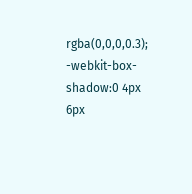rgba(0,0,0,0.3); -webkit-box-shadow:0 4px 6px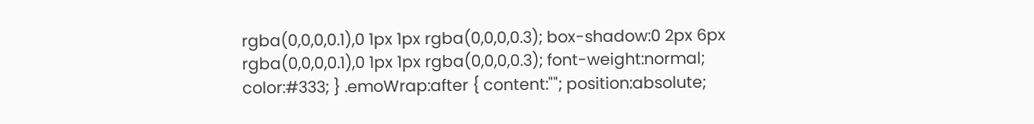rgba(0,0,0,0.1),0 1px 1px rgba(0,0,0,0.3); box-shadow:0 2px 6px rgba(0,0,0,0.1),0 1px 1px rgba(0,0,0,0.3); font-weight:normal; color:#333; } .emoWrap:after { content:""; position:absolute;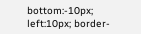bottom:-10px; left:10px; border-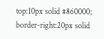top:10px solid #860000; border-right:20px solid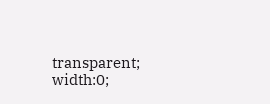transparent; width:0;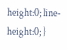height:0; line-height:0; }